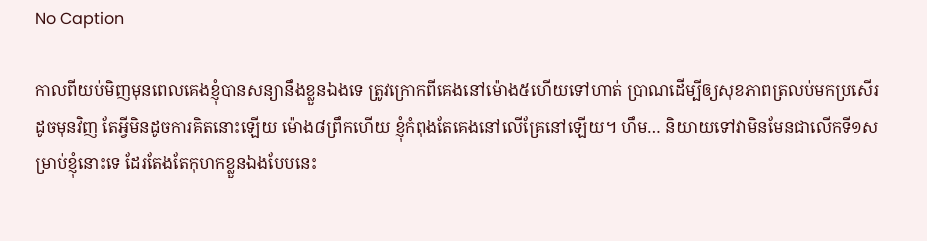No Caption

កាលពីយប់មិញមុនពេលគេងខ្ញុំបានសន្យានឹងខ្លួនឯងទេ ត្រូវក្រោកពីគេងនៅម៉ោង៥ហើយទៅហាត់ ប្រាណដើម្បីឲ្យសុខភាពត្រលប់មកប្រសើរដូចមុនវិញ តែអ្វីមិនដូចការគិតនោះឡើយ ម៉ោង៨ព្រឹកហើយ ខ្ញុំកំពុងតែគេងនៅលើគ្រែនៅឡើយ។ ហឹម… និយាយទៅវាមិនមែនជាលើកទី១សម្រាប់ខ្ញុំនោះទេ ដែរតែងតែកុហកខ្លួនឯងបែបនេះ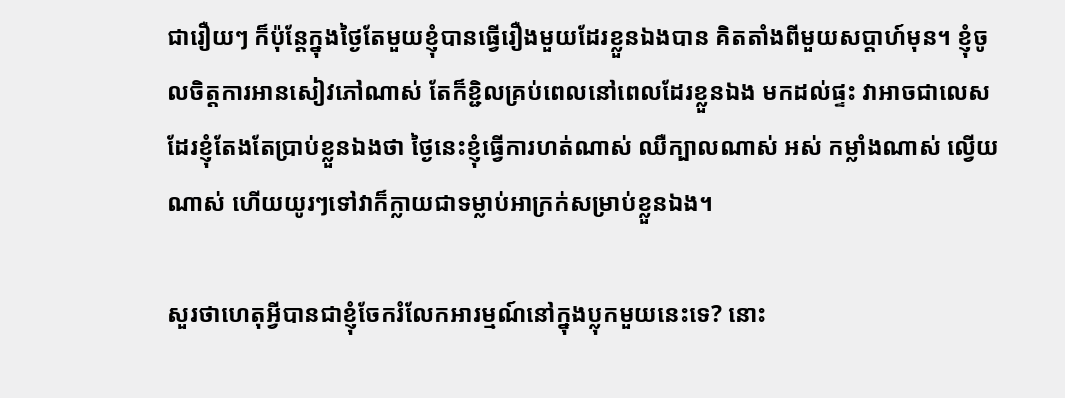ជារឿយៗ ក៏ប៉ុន្តែក្នុងថ្ងៃតែមួយខ្ញុំបានធ្វើរឿងមួយដែរខ្លួនឯងបាន គិតតាំងពីមួយសប្តាហ៍មុន។ ខ្ញុំចូលចិត្តការអានសៀវភៅណាស់ តែក៏ខ្ជិលគ្រប់ពេលនៅពេលដែរខ្លួនឯង មកដល់ផ្ទះ វាអាចជាលេសដែរខ្ញុំតែងតែប្រាប់ខ្លួនឯងថា ថ្ងៃនេះខ្ញុំធ្វើការហត់ណាស់ ឈឺក្បាលណាស់ អស់ កម្លាំងណាស់ ល្វើយណាស់ ហើយយូរៗទៅវាក៏ក្លាយជាទម្លាប់អាក្រក់សម្រាប់ខ្លួនឯង។

សួរថាហេតុអ្វីបានជាខ្ញុំចែករំលែកអារម្មណ៍នៅក្នុងប្លុកមួយនេះទេ? នោះ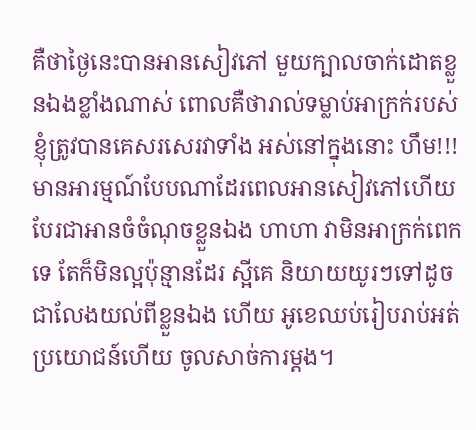គឺថាថ្ងៃនេះបានអានសៀវភៅ មួយក្បាលចាក់ដោតខ្លួនឯងខ្លាំងណាស់ ពោលគឺថារាល់ទម្លាប់អាក្រក់របស់ខ្ញុំត្រូវបានគេសរសេរវាទាំង អស់នៅក្នុងនោះ ហឹម!!! មានអារម្មណ៍បែបណាដែរពេលអានសៀវភៅហើយបែរជាអានចំចំណុចខ្លួនឯង ហាហា វាមិនអាក្រក់ពេកទេ តែក៏មិនល្អប៉ុន្មានដែរ ស្អីគេ និយាយយូរៗទៅដូចជាលែងយល់ពីខ្លួនឯង ហើយ អូខេឈប់រៀបរាប់អត់ប្រយោជន៍ហើយ ចូលសាច់ការម្តង។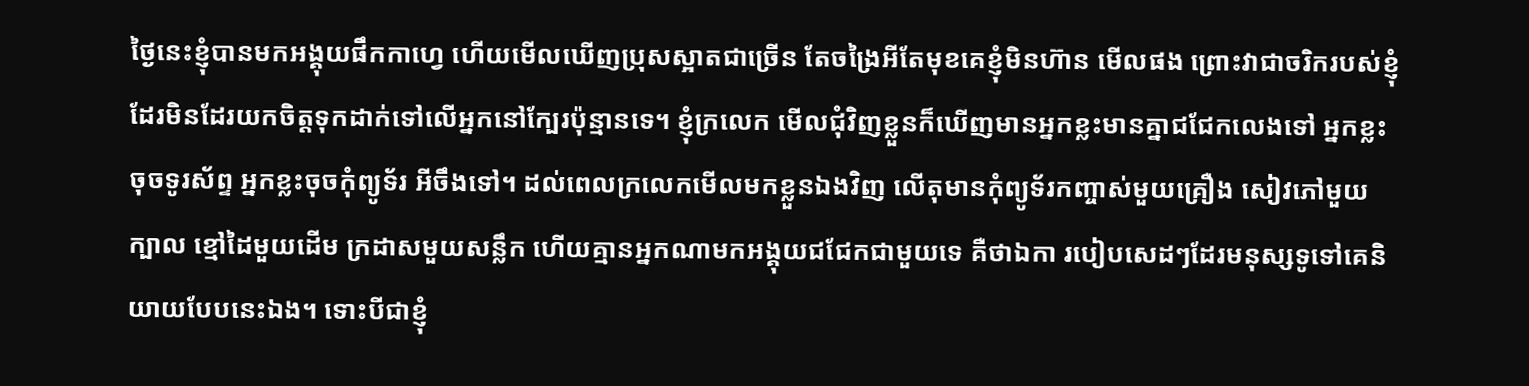ថ្ងៃនេះខ្ញុំបានមកអង្គុយផឹកកាហ្វេ ហើយមើលឃើញប្រុសស្អាតជាច្រើន តែចង្រៃអីតែមុខគេខ្ញុំមិនហ៊ាន មើលផង ព្រោះវាជាចរិករបស់ខ្ញុំដែរមិនដែរយកចិត្តទុកដាក់ទៅលើអ្នកនៅក្បែរប៉ុន្មានទេ។ ខ្ញុំក្រលេក មើលជុំវិញខ្លួនក៏ឃើញមានអ្នកខ្លះមានគ្នាជជែកលេងទៅ អ្នកខ្លះចុចទូរស័ព្ទ អ្នកខ្លះចុចកុំព្យូទ័រ អីចឹងទៅ។ ដល់ពេលក្រលេកមើលមកខ្លួនឯងវិញ លើតុមានកុំព្យូទ័រកញ្ចាស់មួយគ្រឿង សៀវភៅមួយ ក្បាល ខ្មៅដៃមួយដើម ក្រដាសមួយសន្លឹក ហើយគ្មានអ្នកណាមកអង្គុយជជែកជាមួយទេ គឺថាឯកា របៀបសេដៗដែរមនុស្សទូទៅគេនិយាយបែបនេះឯង។ ទោះបីជាខ្ញុំ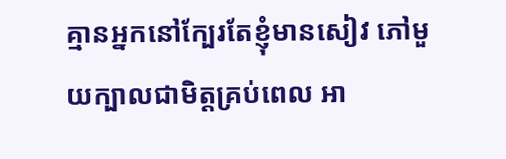គ្មានអ្នកនៅក្បែរតែខ្ញុំមានសៀវ ភៅមួយក្បាលជាមិត្តគ្រប់ពេល អា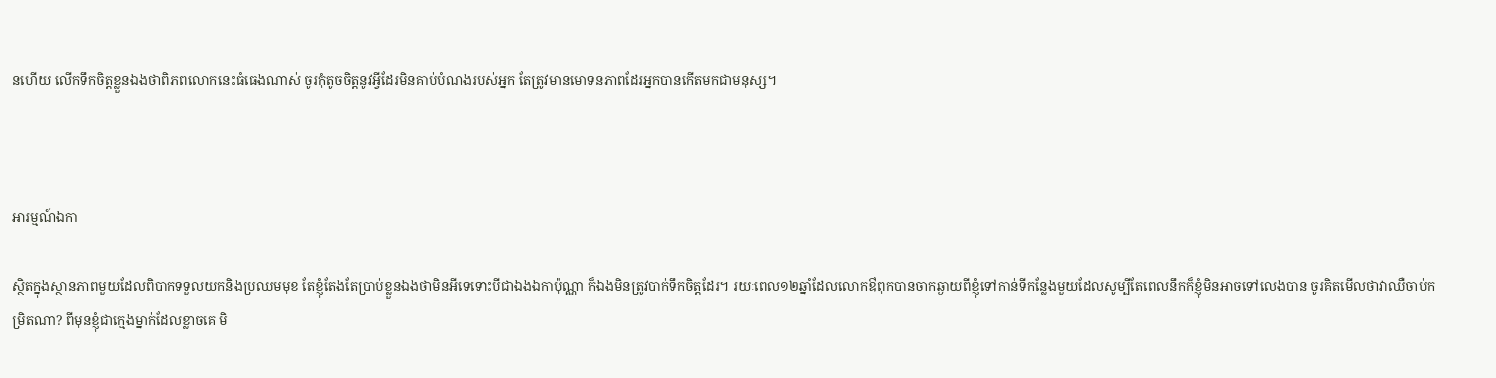នហើយ លើកទឹកចិត្តខ្លួនឯងថាពិភពលោកនេះធំធេងណាស់ ចូរកុំតូចចិត្តនូវអ្វីដែរមិនគាប់បំណងរបស់អ្នក តែត្រូវមានមោទនភាពដែរអ្នកបានកើតមកជាមនុស្ស។



អារម្មណ៍ឯកា

ស្ថិតក្នុងស្ថានភាពមួយដែលពិបាកទទួលយកនិងប្រឈមមុខ តែខ្ញុំតែងតែប្រាប់ខ្លួនឯងថាមិនអីទេទោះបីជាឯងឯកាប៉ុណ្ណា ក៏ឯងមិនត្រូវបាក់ទឹកចិត្តដែរ។ រយៈពេល១២ឆ្នាំដែលលោកឳពុកបានចាកឆ្ងាយពីខ្ញុំទៅកាន់ទីកន្លែងមួយដែលសូម្បីតែពេលនឹកក៏ខ្ញុំមិនអាចទៅលេងបាន ចូរគិតមើលថាវាឈឺចាប់កម្រិតណា? ពីមុនខ្ញុំជាក្មេងម្នាក់ដែលខ្លាចគេ មិ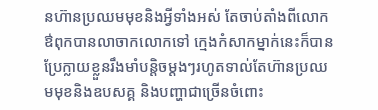នហ៊ានប្រឈមមុខនិងអ្វីទាំងអស់ តែចាប់តាំងពីលោកឳពុកបានលាចាកលោកទៅ ក្មេងកំសាកម្នាក់នេះក៏បានប្រែក្លាយខ្លួនរឹងមាំបន្តិចម្តងៗរហូតទាល់តែហ៊ានប្រឈមមុខនិងឧបសគ្គ និងបញ្ហាជាច្រើនចំពោះ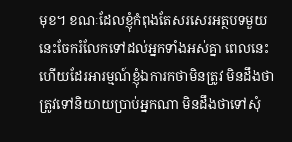មុខ។ ខណៈដែលខ្ញុំកំពុងតែសរសេរអត្ថបទមួយនេះចែករំលែកទៅដល់អ្នកទាំងអស់គ្នា ពេលនេះហើយដែរអារម្មណ៍ខ្ញុំឯការកថាមិនត្រូវ មិនដឹងថាត្រូវទៅនិយាយប្រាប់អ្នកណា មិនដឹងថាទៅសុំ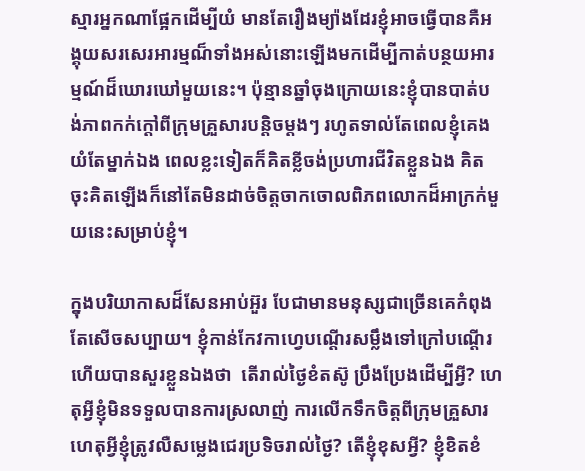ស្មារអ្នកណាផ្អែកដើម្បីយំ មានតែរឿងម្យ៉ាងដែរខ្ញុំអាចធ្វើបានគឺអង្គុយសរសេរអារម្មណ៏ទាំងអស់នោះឡើងមកដើម្បីកាត់បន្ថយអារម្មណ៍ដ៏ឃោរឃៅមួយនេះ។ ប៉ុន្មានឆ្នាំចុងក្រោយនេះខ្ញុំបានបាត់បង់ភាពកក់ក្តៅពីក្រុមគ្រួសារបន្តិចម្តងៗ រហូតទាល់តែពេលខ្ញុំគេងយំតែម្នាក់ឯង ពេលខ្លះទៀតក៏គិតខ្លីចង់ប្រហារជីវិតខ្លួនឯង គិតចុះគិតឡើងក៏នៅតែមិនដាច់ចិត្តចាកចោលពិភពលោកដ៏អាក្រក់មួយនេះសម្រាប់ខ្ញុំ។

ក្នុងបរិយាកាសដ៏សែនអាប់អ៊ួរ បែជាមានមនុស្សជាច្រើនគេកំពុងតែសើចសប្បាយ។ ខ្ញុំកាន់កែវកាហ្វេបណ្តើរសម្លឹងទៅក្រៅបណ្តើរ ហើយបានសួរខ្លួនឯងថា  តើរាល់ថ្ងៃខំតស៊ូ ប្រឹងប្រែងដើម្បីអ្វី? ហេតុអ្វីខ្ញុំមិនទទួលបានការស្រលាញ់ ការលើកទឹកចិត្តពីក្រុមគ្រួសារ ហេតុអ្វីខ្ញុំត្រូវលឺសម្លេងជេរប្រទិចរាល់ថ្ងៃ? តើខ្ញុំខុសអ្វី? ខ្ញុំខិតខំ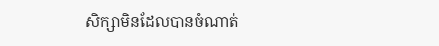សិក្សាមិនដែលបានចំណាត់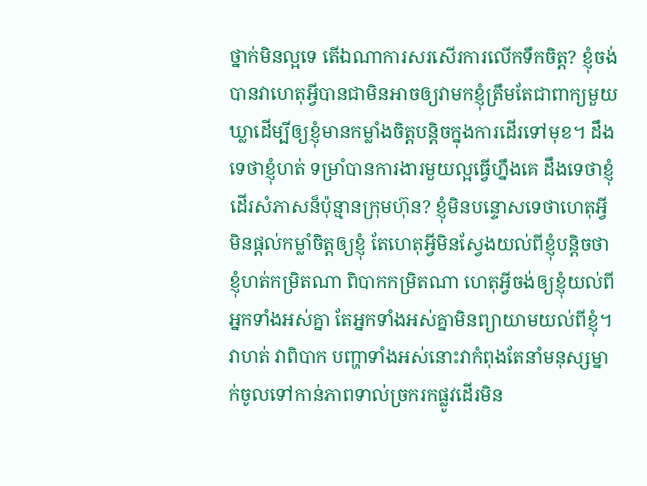ថ្នាក់មិនល្អទេ តើឯណាការសរសើរការលើកទឹកចិត្ត? ខ្ញុំចង់បានវាហេតុអ្វីបានជាមិនអាចឲ្យវាមកខ្ញុំត្រឹមតែជាពាក្យមួយឃ្លាដើម្បីឲ្យខ្ញុំមានកម្លាំងចិត្តបន្តិចក្នុងការដើរទៅមុខ។ ដឹងទេថាខ្ញុំហត់ ទម្រាំបានការងារមួយល្អធ្វើហ្នឹងគេ ដឹងទេថាខ្ញុំដើរសំភាសន៏ប៉ុន្មានក្រុមហ៊ុន? ខ្ញុំមិនបន្ទោសទេថាហេតុអ្វីមិនផ្តល់កម្លាំចិត្តឲ្យខ្ញុំ តែហេតុអ្វីមិនស្វែងយល់ពីខ្ញុំបន្តិចថាខ្ញុំហត់កម្រិតណា ពិបាកកម្រិតណា ហេតុអ្វីចង់ឲ្យខ្ញុំយល់ពីអ្នកទាំងអស់គ្នា តែអ្នកទាំងអស់គ្នាមិនព្យាយាមយល់ពីខ្ញុំ។ វាហត់ វាពិបាក បញ្ហាទាំងអស់នោះវាកំពុងតែនាំមនុស្សម្នាក់ចូលទៅកាន់ភាពទាល់ច្រករកផ្លូវដើរមិន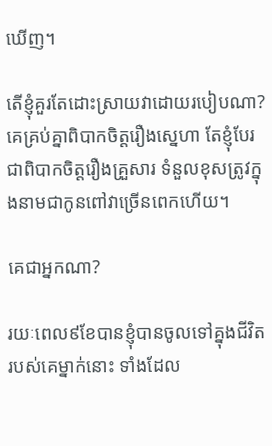ឃើញ។

តើខ្ញុំគួរតែដោះស្រាយវាដោយរបៀបណា? គេគ្រប់គ្នាពិបាកចិត្តរឿងស្នេហា តែខ្ញុំបែរជាពិបាកចិត្តរឿងគ្រួសារ ទំនួលខុសត្រូវក្នុងនាមជាកូនពៅវាច្រើនពេកហើយ។

គេជាអ្នកណា?

រយៈពេល៩ខែបានខ្ញុំបានចូលទៅគ្នុងជីវិតរបស់គេម្នាក់នោះ ទាំងដែល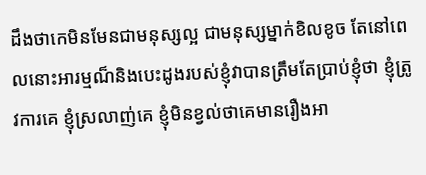ដឹងថាកេមិនមែនជាមនុស្សល្អ ជាមនុស្សម្នាក់ខិលខូច តែនៅពេលនោះអារម្មណ៏និងបេះដូងរបស់ខ្ញុំវាបានត្រឹមតែប្រាប់ខ្ញុំថា ខ្ញុំត្រូវការគេ ខ្ញុំស្រលាញ់គេ ខ្ញុំមិនខ្វល់ថាគេមានរឿងអា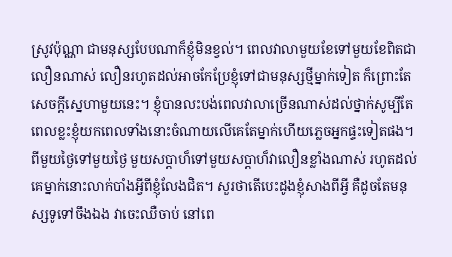ស្រូវប៉ុណ្ណា ជាមនុស្សបែបណាក៏ខ្ញុំមិនខ្វល់។ ពេលវាលាមួយខែទៅមួយខែពិតជាលឿនណាស់ លឿនរហូតដល់អាចកែប្រែខ្ញុំទៅជាមនុស្សថ្មីម្នាក់ទៀត ក៏ព្រោះតែសេចក្តីស្នេហាមួយនេះ។ ខ្ញុំបានលះបង់ពេលវាលាច្រើនណាស់ដល់ថ្នាក់សូម្បីតែពេលខ្លះខ្ញុំយកពេលទាំងនោះចំណាយលើគេតែម្នាក់ហើយភ្លេចអ្នកផ្ទះទៀតផង។ ពីមួយថ្ងៃទៅមួយថ្ងៃ មួយសប្តាហ៏ទៅមួយសប្តាហ៏វាលឿនខ្លាំងណាស់ រហូតដល់គេម្នាក់នោះលាក់បាំងអ្វីពីខ្ញុំលែងជិត។ សួរថាតើបេះដូងខ្ញុំសាងពីអ្វី គឺដូចតែមនុស្សទូទៅចឹងឯង វាចេះឈឺចាប់ នៅពេ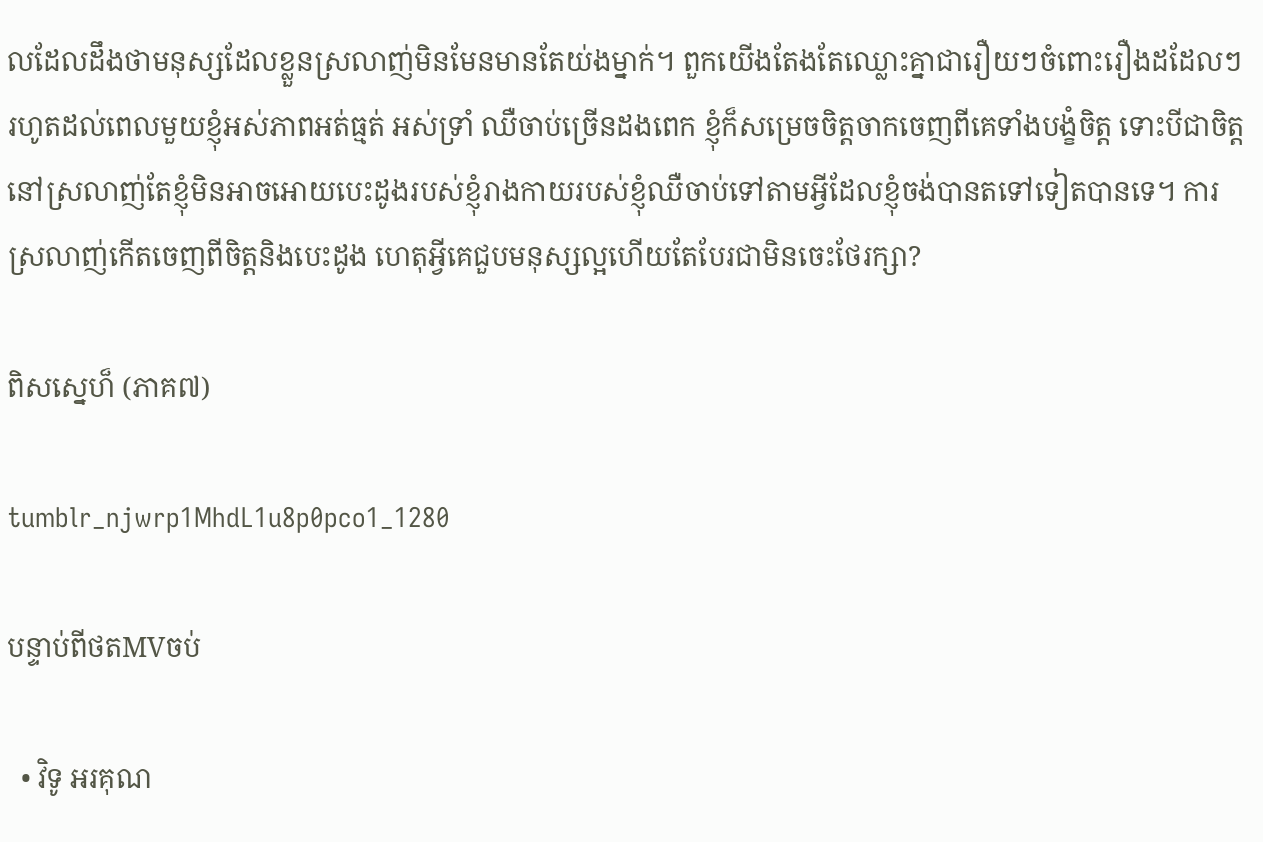លដែលដឹងថាមនុស្សដែលខ្លួនស្រលាញ់មិនមែនមានតែយ់ងម្នាក់។ ពួកយើងតែងតែឈ្លោះគ្នាជារឿយៗចំពោះរឿងដដែលៗ រហូតដល់ពេលមួយខ្ញុំអស់ភាពអត់ធ្មត់ អស់ទ្រាំ ឈឺចាប់ច្រើនដងពេក ខ្ញុំក៏សម្រេចចិត្តចាកចេញពីគេទាំងបង្ខំចិត្ត ទោះបីជាចិត្តនៅស្រលាញ់តែខ្ញុំមិនអាចអោយបេះដូងរបស់ខ្ញុំរាងកាយរបស់ខ្ញុំឈឺចាប់ទៅតាមអ្វីដែលខ្ញុំចង់បានតទៅទៀតបានទេ។ ការស្រលាញ់កើតចេញពីចិត្តនិងបេះដូង ហេតុអ្វីគេជួបមនុស្សល្អហើយតែបែរជាមិនចេះថែរក្សា?

ពិសស្នេហ៏ (ភាគ៧)

tumblr_njwrp1MhdL1u8p0pco1_1280

បន្ទាប់ពីថតMVចប់

  • វិទូ អរគុណ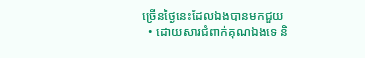ច្រើនថ្ងៃនេះដែលឯងបានមកជួយ
  • ដោយសារជំពាក់គុណឯងទេ និ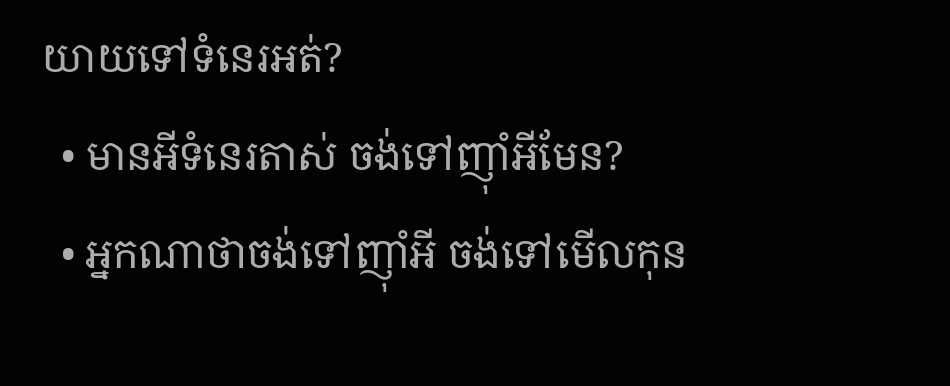យាយទៅទំនេរអត់?
  • មានអីទំនេរតាស់ ចង់ទៅញ៉ាំអីមែន?
  • អ្នកណាថាចង់ទៅញ៉ាំអី ចង់ទៅមើលកុន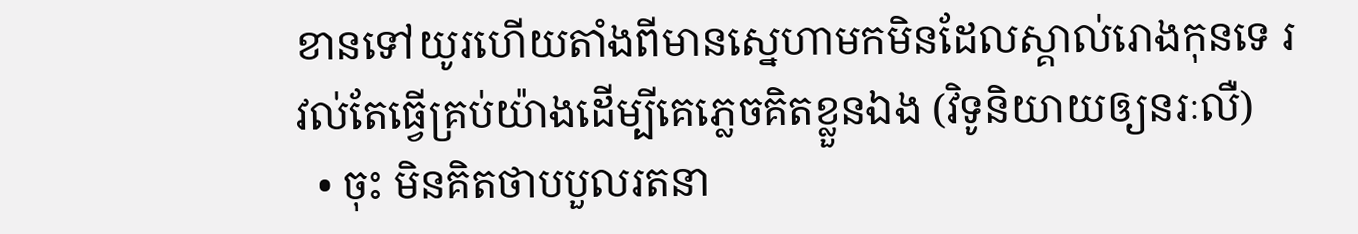ខានទៅយូរហើយតាំងពីមានស្នេហាមកមិនដែលស្គាល់រោងកុនទេ រវល់តែធ្វើគ្រប់យ៉ាងដើម្បីគេភ្លេចគិតខ្លួនឯង (វិទូនិយាយឲ្យនរៈលឺ)
  • ចុះ មិនគិតថាបបួលរតនា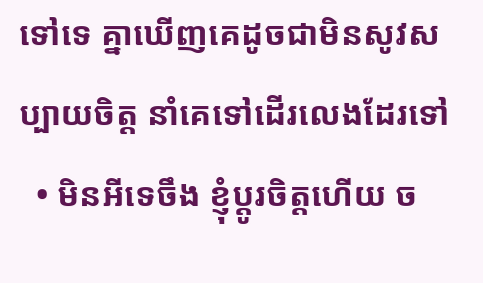ទៅទេ គ្នាឃើញគេដូចជាមិនសូវសប្បាយចិត្ត នាំគេទៅដើរលេងដែរទៅ
  • មិនអីទេចឹង ខ្ញុំប្តូរចិត្តហើយ ច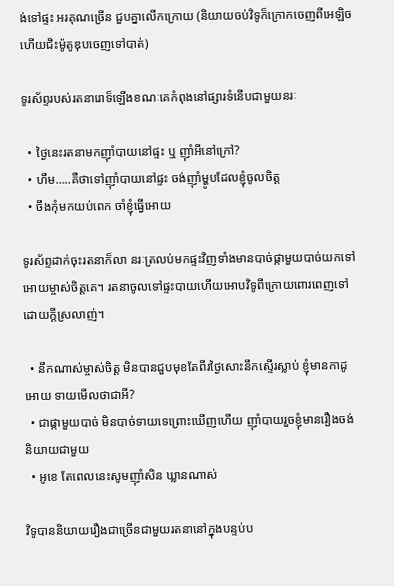ង់ទៅផ្ទះ អរគុណច្រើន ជួបគ្នាលើកក្រោយ (និយាយចប់វិទូក៏ក្រោកចេញពីអេឡិចហើយជិះម៉ូតូឌុបចេញទៅបាត់)

ទូរស័ព្ទរបស់រតនារោទ៏ឡើងខណៈគេកំពុងនៅផ្សារទំនើបជាមួយនរៈ

  • ថ្ងៃនេះរតនាមកញ៉ាំបាយនៅផ្ទះ ឬ ញ៉ាំអីនៅក្រៅ?
  • ហឹម…..គឺថាទៅញ៉ាំបាយនៅផ្ទះ ចង់ញ៉ាំម្ហូបដែលខ្ញុំចូលចិត្ត
  • ចឹងកុំមកយប់ពេក ចាំខ្ញុំធ្វើអោយ

ទូរស័ព្ទដាក់ចុះរតនាក៏លា នរៈត្រលប់មកផ្ទះវិញទាំងមានបាច់ផ្កាមួយបាច់យកទៅអោយម្ចាស់ចិត្តគេ។ រតនាចូលទៅផ្ទះបាយហើយអោបវិទូពីក្រោយពោរពេញទៅដោយក្តីស្រលាញ់។

  • នឹកណាស់ម្ចាស់ចិត្ត មិនបានជួបមុខតែពីរថ្ងៃសោះនឹកស្ទើរស្លាប់ ខ្ញុំមានកាដូអោយ ទាយមើលថាជាអី?
  • ជាផ្កាមួយបាច់ មិនបាច់ទាយទេព្រោះឃើញហើយ ញ៉ាំបាយរួចខ្ញុំមានរឿងចង់និយាយជាមួយ
  • អូខេ តែពេលនេះសូមញ៉ាំសិន ឃ្លានណាស់

វិទូបាននិយាយរឿងជាច្រើនជាមួយរតនានៅក្នុងបន្ទប់ប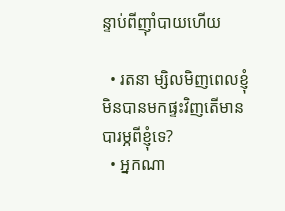ន្ទាប់ពីញ៉ាំបាយហើយ

  • រតនា ម្សិលមិញពេលខ្ញុំមិនបានមកផ្ទះវិញតើមានបារម្ភពីខ្ញុំទេ?
  • អ្នកណា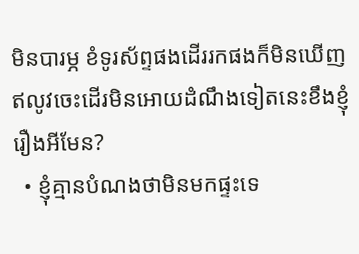មិនបារម្ភ ខំទូរស័ព្ទផងដើររកផងក៏មិនឃើញ ឥលូវចេះដើរមិនអោយដំណឹងទៀតនេះខឹងខ្ញុំរឿងអីមែន?
  • ខ្ញុំគ្មានបំណងថាមិនមកផ្ទះទេ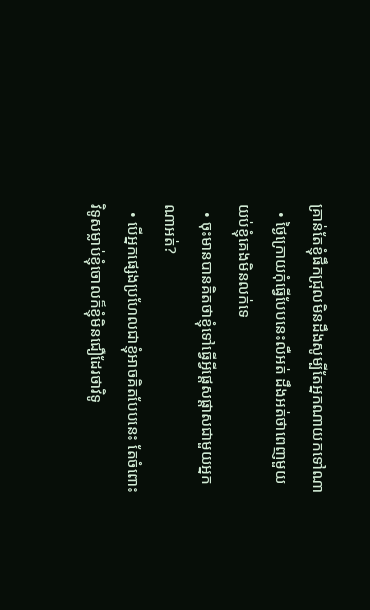គ្រាន់តែខ្ញុំផឹកជ្រុលមិនដឹងសូម្បីតែអ្នកណាយកទៅណា
  • ថ្ងៃក្រោយកុំធ្វើបែបនេះលឺអត់ ដឹងអត់ថាពេញមួយយប់ខ្ញុំគេងមិនលក់ទេ
  • ចុះមានបានគិតថាខ្ញុំទៅធ្វើអ្វីផ្តេសផ្តាសជាមួយអ្នកណាអត់?
  • បើអ្នកផ្សេងប្រហែលជាខ្ញុំអាចគិតបែបនេះ តែចំពោះវិទូសម្លាប់ខ្ញុំចោលក៏ខ្ញុំមិនជឿដែរថាវិទូ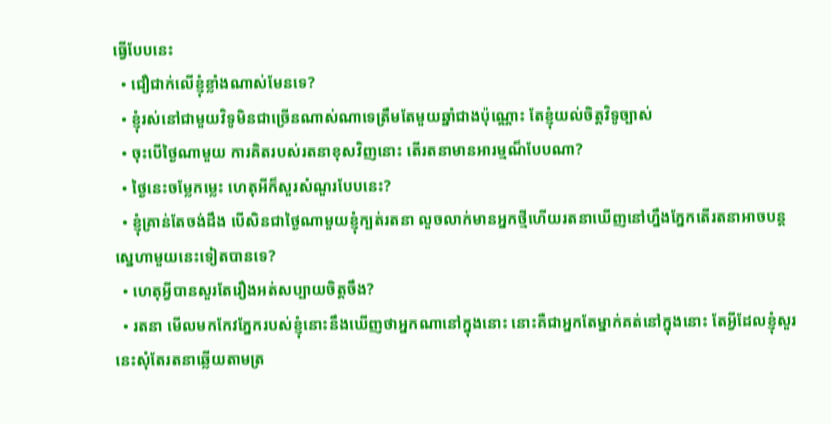ធ្វើបែបនេះ
  • ជឿជាក់លើខ្ញុំខ្លាំងណាស់មែនទេ?
  • ខ្ញុំរស់នៅជាមួយវិទូមិនជាច្រើនណាស់ណាទេត្រឹមតែមួយឆ្នាំជាងប៉ុណ្ណោះ តែខ្ញុំយល់ចិត្តវិទូច្បាស់
  • ចុះបើថ្ងៃណាមួយ ការគិតរបស់រតនាខុសវិញនោះ តើរតនាមានអារម្មណ៏បែបណា?
  • ថ្ងៃនេះចម្លែកម្លេះ ហេតុអីក៏សួរសំណួរបែបនេះ?
  • ខ្ញុំគ្រាន់តែចង់ដឹង បើសិនជាថ្ងៃណាមួយខ្ញុំក្បត់រតនា លួចលាក់មានអ្នកថ្មីហើយរតនាឃើញនៅហ្នឹងភ្នែកតើរតនាអាចបន្តស្នេហាមួយនេះទៀតបានទេ?
  • ហេតុអ្វីបានសួរតែរឿងអត់សប្បាយចិត្តចឹង?
  • រតនា មើលមកកែវភ្នែករបស់ខ្ញុំនោះនឹងឃើញថាអ្នកណានៅក្នុងនោះ នោះគឺជាអ្នកតែម្នាក់គត់នៅក្នុងនោះ តែអ្វីដែលខ្ញុំសួរនេះសុំតែរតនាឆ្លើយតាមត្រ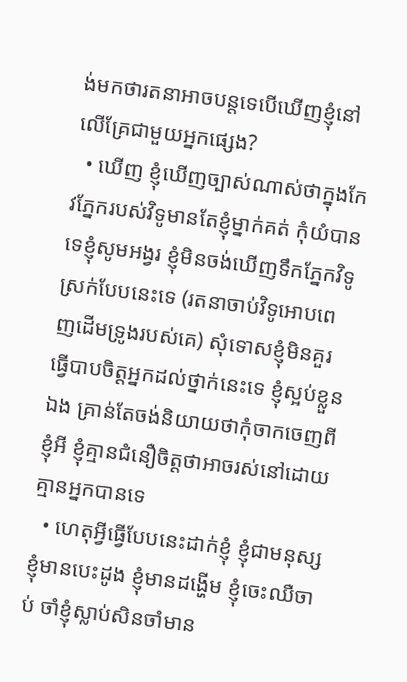ង់មកថារតនាអាចបន្តទេបើឃើញខ្ញុំនៅលើគ្រែជាមួយអ្នកផ្សេង?
  • ឃើញ ខ្ញុំឃើញច្បាស់ណាស់ថាក្នុងកែវភ្នែករបស់វិទូមានតែខ្ញុំម្នាក់គត់ កុំយំបានទេខ្ញុំសូមអង្វរ ខ្ញុំមិនចង់ឃើញទឹកភ្នែកវិទូស្រក់បែបនេះទេ (រតនាចាប់វិទូអោបពេញដើមទ្រូងរបស់គេ) សុំទោសខ្ញុំមិនគួរធ្វើបាបចិត្តអ្នកដល់ថ្នាក់នេះទេ ខ្ញុំស្អប់ខ្លួនឯង គ្រាន់តែចង់និយាយថាកុំចាកចេញពីខ្ញុំអី ខ្ញុំគ្មានជំនឿចិត្តថាអាចរស់នៅដោយគ្មានអ្នកបានទេ
  • ហេតុអ្វីធ្វើបែបនេះដាក់ខ្ញុំ ខ្ញុំជាមនុស្សខ្ញុំមានបេះដូង ខ្ញុំមានដង្ហើម ខ្ញុំចេះឈឺចាប់ ចាំខ្ញុំស្លាប់សិនចាំមាន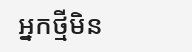អ្នកថ្មីមិន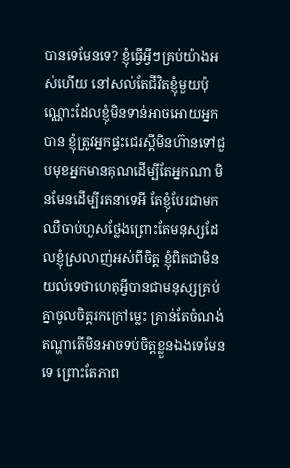បានទេមែនទេ? ខ្ញុំធ្វើអ្វីៗគ្រប់យ៉ាងអស់ហើយ នៅសល់តែជីវិតខ្ញុំមួយប៉ុណ្ណោះដែលខ្ញុំមិនទាន់អាចអោយអ្នកបាន ខ្ញុំត្រូវអ្នកផ្ទះជេរស្តីមិនហ៊ានទៅជួបមុខអ្នកមានគុណដើម្បីតែអ្នកណា មិនមែនដើម្បីរតនាទេអី តែខ្ញុំបែរជាមកឈឺចាប់ហួសថ្លែងព្រោះតែមនុស្សដែលខ្ញុំស្រលាញ់អស់ពីចិត្ត ខ្ញុំពិតជាមិនយល់ទេថាហេតុអ្វីបានជាមនុស្សគ្រប់គ្នាចូលចិត្តរកក្រៅម្លេះ គ្រាន់តែចំណង់តណ្ហាតើមិនអាចទប់ចិត្តខ្លួនឯងទេមែនទេ ព្រោះតែភាព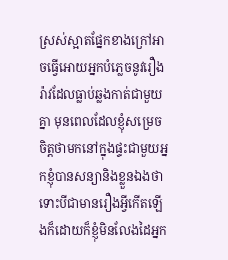ស្រស់ស្អាតផ្នែកខាងក្រៅអាចធ្វើអោយអ្នកបំភ្លេចនូវរឿងរ៉ាវដែលធ្លាប់ឆ្លងកាត់ជាមួយគ្នា មុនពេលដែលខ្ញុំសម្រេចចិត្តថាមកនៅក្នុងផ្ទះជាមួយអ្នកខ្ញុំបានសន្យានិងខ្លួនឯងថាទោះបីជាមានរឿងអ្វីកើតឡើងក៏ដោយក៏ខ្ញុំមិនលែងដៃអ្នក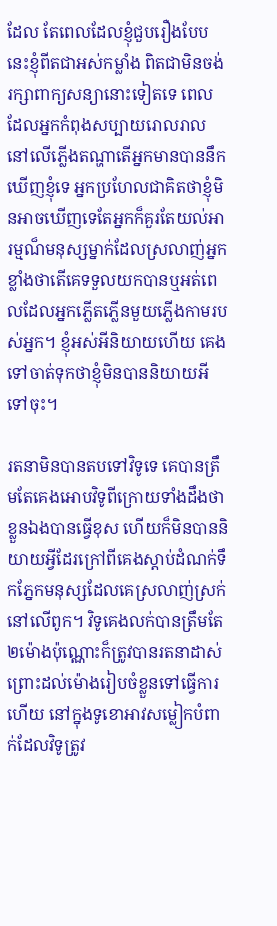ដែល តែពេលដែលខ្ញុំជួបរឿងបែបនេះខ្ញុំពីតជាអស់កម្លាំង ពិតជាមិនចង់រក្សាពាក្យសន្យានោះទៀតទេ ពេលដែលអ្នកកំពុងសប្បាយរោលរាលនៅលើភ្លើងតណ្ហាតើអ្នកមានបាននឹកឃើញខ្ញុំទេ អ្នកប្រហែលជាគិតថាខ្ញុំមិនអាចឃើញទេតែអ្នកក៏គួរតែយល់អារម្មណ៏មនុស្សម្នាក់ដែលស្រលាញ់អ្នកខ្លាំងថាតើគេទទួលយកបានឬអត់ពេលដែលអ្នកភ្លើតភ្លើនមួយភ្លើងកាមរបស់អ្នក។ ខ្ញុំអស់អីនិយាយហើយ គេងទៅចាត់ទុកថាខ្ញុំមិនបាននិយាយអីទៅចុះ។

រតនាមិនបានតបទៅវិទូទេ គេបានត្រឹមតែគេងអោបវិទូពីក្រោយទាំងដឹងថាខ្លួនឯងបានធ្វើខុស ហើយក៏មិនបាននិយាយអ្វីដែរក្រៅពីគេងស្តាប់ដំណក់ទឹកភ្នែកមនុស្សដែលគេស្រលាញ់ស្រក់នៅលើពូក។ វិទូគេងលក់បានត្រឹមតែ២ម៉ោងប៉ុណ្ណោះក៏ត្រូវបានរតនាដាស់ព្រោះដល់ម៉ោងរៀបចំខ្លួនទៅធ្វើការហើយ នៅក្នុងទូខោអាវសម្លៀកបំពាក់ដែលវិទូត្រូវ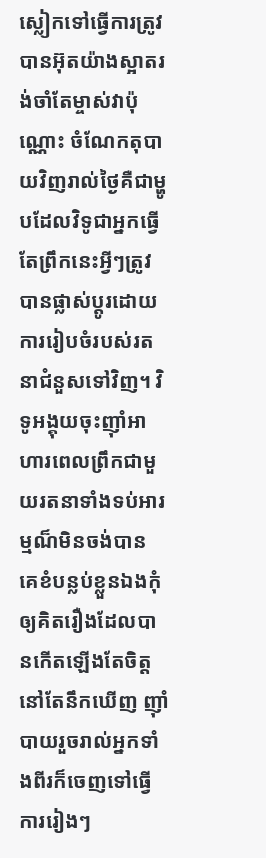ស្លៀកទៅធ្វើការត្រូវបានអ៊ុតយ៉ាងស្អាតរង់ចាំតែម្ចាស់វាប៉ុណ្ណោះ ចំណែកតុបាយវិញរាល់ថ្ងៃគឺជាម្ហូបដែលវិទូជាអ្នកធ្វើតែព្រឹកនេះអ្វីៗត្រូវបានផ្លាស់ប្តូរដោយការរៀបចំរបស់រតនាជំនួសទៅវិញ។ វិទូអង្គុយចុះញ៉ាំអាហារពេលព្រឹកជាមួយរតនាទាំងទប់អារម្មណ៏មិនចង់បាន គេខំបន្លប់ខ្លួនឯងកុំឲ្យគិតរឿងដែលបានកើតឡើងតែចិត្តនៅតែនឹកឃើញ ញ៉ាំបាយរួចរាល់អ្នកទាំងពីរក៏ចេញទៅធ្វើការរៀងៗ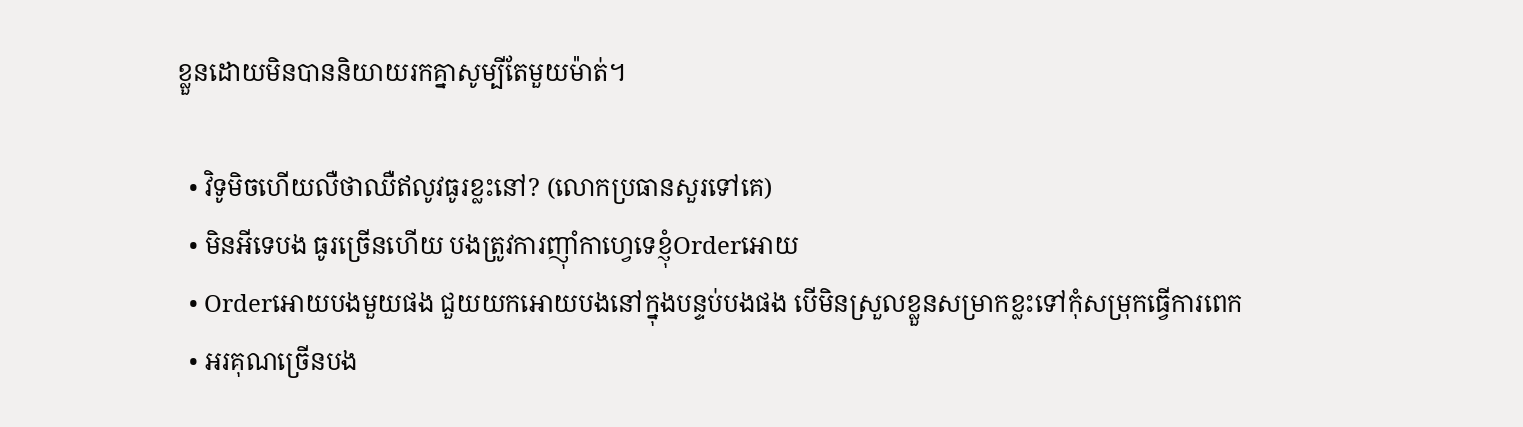ខ្លួនដោយមិនបាននិយាយរកគ្នាសូម្បីតែមួយម៉ាត់។

  • វិទូមិចហើយលឺថាឈឺឥលូវធូរខ្លះនៅ? (លោកប្រធានសួរទៅគេ)
  • មិនអីទេបង ធូរច្រើនហើយ បងត្រូវការញ៉ាំកាហ្វេទេខ្ញុំOrderអោយ
  • Orderអោយបងមួយផង ជួយយកអោយបងនៅក្នុងបន្ទប់បងផង បើមិនស្រួលខ្លួនសម្រាកខ្លះទៅកុំសម្រុកធ្វើការពេក
  • អរគុណច្រើនបង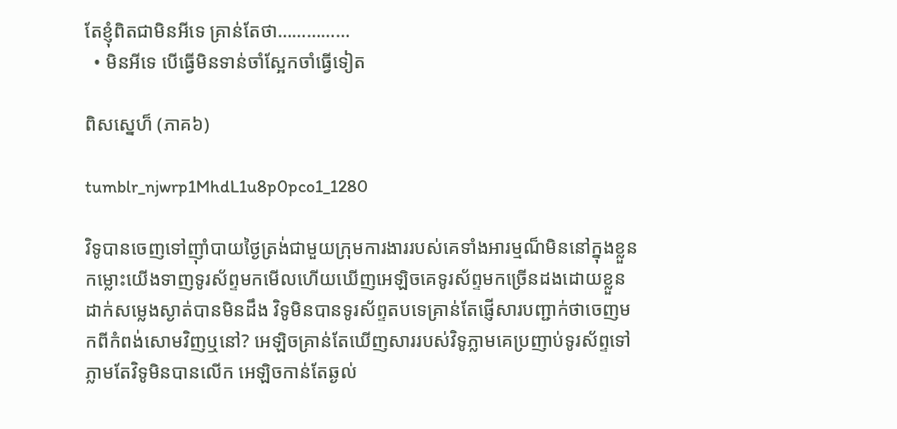តែខ្ញុំពិតជាមិនអីទេ គ្រាន់តែថា……………
  • មិនអីទេ បើធ្វើមិនទាន់ចាំស្អែកចាំធ្វើទៀត

ពិសស្នេហ៏ (ភាគ៦)

tumblr_njwrp1MhdL1u8p0pco1_1280

វិទូបានចេញទៅញ៉ាំបាយថ្ងៃត្រង់ជាមួយក្រុមការងាររបស់គេទាំងអារម្មណ៏មិននៅក្នុងខ្លួន កម្លោះយើងទាញទូរស័ព្ទមកមើលហើយឃើញអេឡិចគេទូរស័ព្ទមកច្រើនដងដោយខ្លួនដាក់សម្លេងស្ងាត់បានមិនដឹង វិទូមិនបានទូរស័ព្ទតបទេគ្រាន់តែផ្ញើសារបញ្ជាក់ថាចេញមកពីកំពង់សោមវិញឬនៅ? អេឡិចគ្រាន់តែឃើញសាររបស់វិទូភ្លាមគេប្រញាប់ទូរស័ព្ទទៅភ្លាមតែវិទូមិនបានលើក អេឡិចកាន់តែឆ្ងល់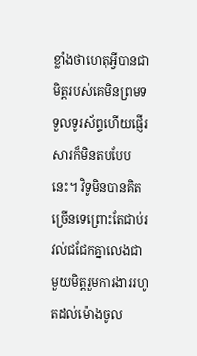ខ្លាំងថាហេតុអ្វីបានជាមិត្តរបស់គេមិនព្រមទទួលទូរស័ព្ទហើយផ្ញើរសារក៏មិនតបបែបនេះ។ វិទូមិនបានគិតច្រើនទេព្រោះតែជាប់រវល់ជជែកគ្នាលេងជាមួយមិត្តរួមការងាររហូតដល់ម៉ោងចូល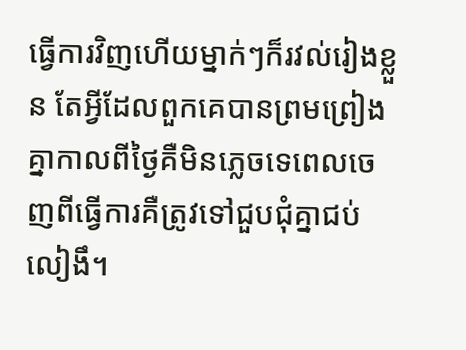ធ្វើការវិញហើយម្នាក់ៗក៏រវល់រៀងខ្លួន តែអ្វីដែលពួកគេបានព្រមព្រៀងគ្នាកាលពីថ្ងៃគឺមិនភ្លេចទេពេលចេញពីធ្វើការគឺត្រូវទៅជួបជុំគ្នាជប់លៀងឹ។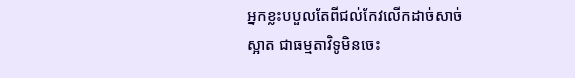អ្នកខ្លះបបួលតែពីជល់កែវលើកដាច់សាច់ស្អាត ជាធម្មតាវិទូមិនចេះ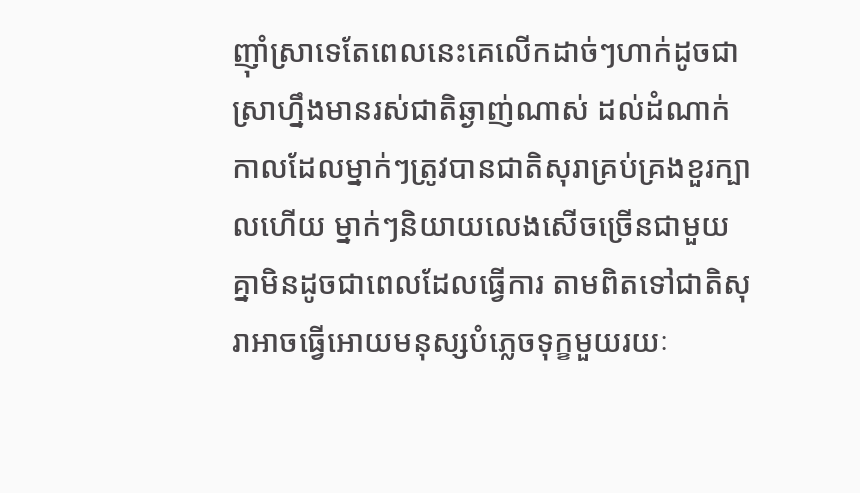ញ៉ាំស្រាទេតែពេលនេះគេលើកដាច់ៗហាក់ដូចជាស្រាហ្នឹងមានរស់ជាតិឆ្ងាញ់ណាស់ ដល់ដំណាក់កាលដែលម្នាក់ៗត្រូវបានជាតិសុរាគ្រប់គ្រងខួរក្បាលហើយ ម្នាក់ៗនិយាយលេងសើចច្រើនជាមួយគ្នាមិនដូចជាពេលដែលធ្វើការ តាមពិតទៅជាតិសុរាអាចធ្វើអោយមនុស្សបំភ្លេចទុក្ខមួយរយៈ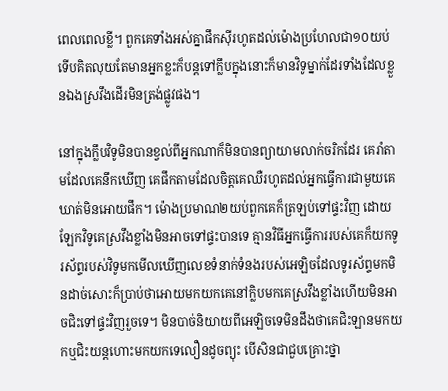ពេលពេលខ្លី។ ពួកគេទាំងអស់គ្នាផឹកស៊ីរហូតដល់ម៉ោងប្រហែលជា១០យប់ទើបគិតលុយតែមានអ្នកខ្លះក៏បន្តទៅក្លឹបក្នុងនោះក៏មានវិទូម្នាក់ដែរទាំងដែលខ្លួនឯងស្រវឹងដើរមិនត្រង់ផ្លូវផង។

នៅក្នុងក្លឹបវិទូមិនបានខ្វល់ពីអ្នកណាក៏មិនបានព្យាយាមលាក់ចរិកដែរ គេរាំតាមដែលគេនឹកឃើញ គេផឹកតាមដែលចិត្តគេឈឺរហូតដល់អ្នកធ្វើការជាមួយគេឃាត់មិនអោយផឹក។ ម៉ោងប្រមាណ២យប់ពួកគេក៏ត្រឡប់ទៅផ្ទះវិញ ដោយឡែកវិទូគេស្រវឹងខ្លាំងមិនអាចទៅផ្ទះបានទេ គ្មានវិធីអ្នកធ្វើការរបស់គេក៏យកទូរស័ព្ទរបស់វិទូមកមើលឃើញលេខទំនាក់ទំនងរបស់អេឡិចដែលទូរស័ព្ទមកមិនដាច់សោះក៏ប្រាប់ថាអោយមកយកគេនៅក្លិបមកគេស្រវឹងខ្លាំងហើយមិនអាចជិះទៅផ្ទះវិញរួចទេ។ មិនបាច់និយាយពីអេឡិចទេមិនដឹងថាគេជិះឡានមកយកឬជិះយន្តហោះមកយកទេលឿនដូចព្យុះ បើសិនជាជួបគ្រោះថ្នា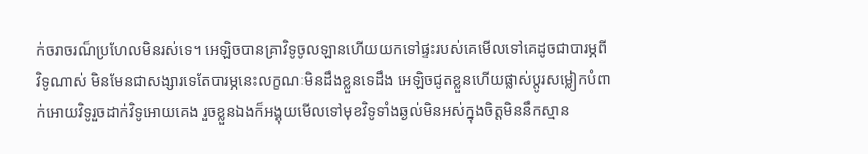ក់ចរាចរណ៏ប្រហែលមិនរស់ទេ។ អេឡិចបានគ្រាវិទូចូលឡានហើយយកទៅផ្ទះរបស់គេមើលទៅគេដូចជាបារម្ភពីវិទូណាស់ មិនមែនជាសង្សារទេតែបារម្ភនេះលក្ខណៈមិនដឹងខ្លួនទេដឹង អេឡិចជូតខ្លួនហើយផ្លាស់ប្តូរសម្លៀកបំពាក់អោយវិទូរួចដាក់វិទូអោយគេង រួចខ្លួនឯងក៏អង្គុយមើលទៅមុខវិទូទាំងឆ្ងល់មិនអស់ក្នុងចិត្តមិននឹកស្មាន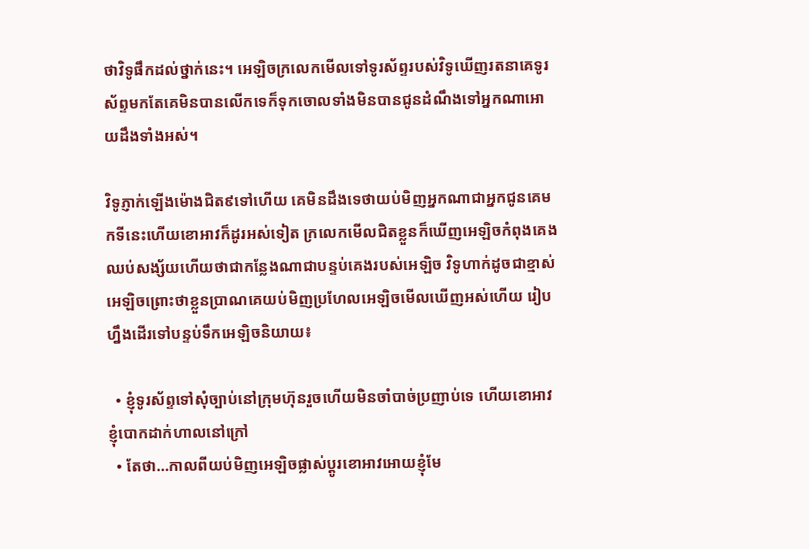ថាវិទូផឹកដល់ថ្នាក់នេះ។ អេឡិចក្រលេកមើលទៅទូរស័ព្ទរបស់វិទូឃើញរតនាគេទូរស័ព្ទមកតែគេមិនបានលើកទេក៏ទុកចោលទាំងមិនបានជូនដំណឹងទៅអ្នកណាអោយដឹងទាំងអស់។

វិទូភ្ញាក់ឡើងម៉ោងជិត៩ទៅហើយ គេមិនដឹងទេថាយប់មិញអ្នកណាជាអ្នកជូនគេមកទីនេះហើយខោអាវក៏ដូរអស់ទៀត ក្រលេកមើលជិតខ្លួនក៏ឃើញអេឡិចកំពុងគេង ឈប់សង្ស័យហើយថាជាកន្លែងណាជាបន្ទប់គេងរបស់អេឡិច វិទូហាក់ដូចជាខ្មាស់អេឡិចព្រោះថាខ្លួនប្រាណគេយប់មិញប្រហែលអេឡិចមើលឃើញអស់ហើយ រៀបហ្នឹងដើរទៅបន្ទប់ទឹកអេឡិចនិយាយ៖

  • ខ្ញុំទូរស័ព្ទទៅសុំច្បាប់នៅក្រុមហ៊ុនរួចហើយមិនចាំបាច់ប្រញាប់ទេ ហើយខោអាវខ្ញុំបោកដាក់ហាលនៅក្រៅ
  • តែថា…កាលពីយប់មិញអេឡិចផ្លាស់ប្តូរខោអាវអោយខ្ញុំមែ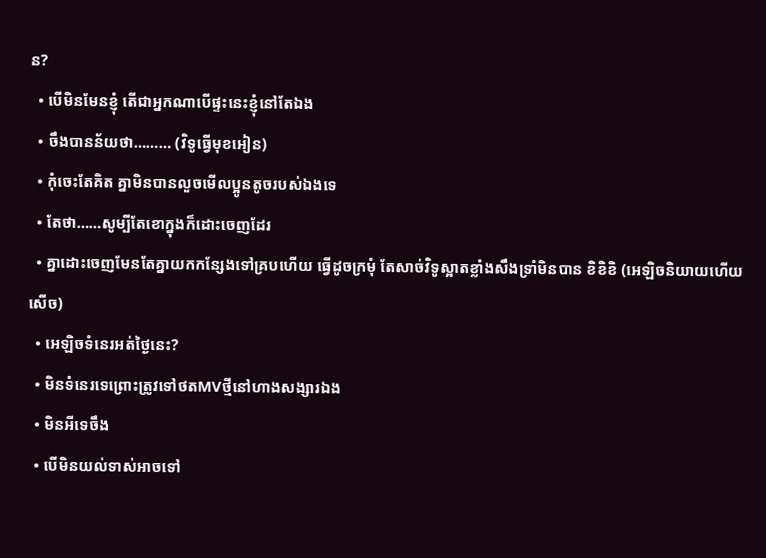ន?
  • បើមិនមែនខ្ញុំ តើជាអ្នកណាបើផ្ទះនេះខ្ញុំនៅតែឯង
  • ចឹងបានន័យថា……… (វិទូធ្វើមុខអៀន)
  • កុំចេះតែគិត គ្នាមិនបានលួចមើលប្អូនតូចរបស់ឯងទេ
  • តែថា……សូម្បីតែខោក្នុងក៏ដោះចេញដែរ
  • គ្នាដោះចេញមែនតែគ្នាយកកន្សែងទៅគ្របហើយ ធ្វើដូចក្រមុំ តែសាច់វិទូស្អាតខ្លាំងសឹងទ្រាំមិនបាន ខិខិខិ (អេឡិចនិយាយហើយសើច)
  • អេឡិចទំនេរអត់ថ្ងៃនេះ?
  • មិនទំនេរទេព្រោះត្រូវទៅថតMVថ្មីនៅហាងសង្សារឯង
  • មិនអីទេចឹង
  • បើមិនយល់ទាស់អាចទៅ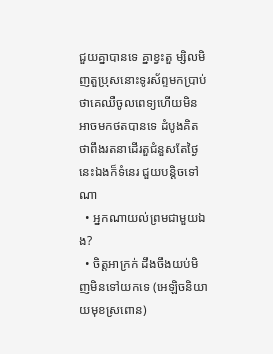ជួយគ្នាបានទេ គ្នាខ្វះតួ ម្សិលមិញតួប្រុសនោះទូរស័ព្ទមកប្រាប់ថាគេឈឺចូលពេទ្យហើយមិនអាចមកថតបានទេ ដំបូងគិតថាពឹងរតនាដើរតួជំនួសតែថ្ងៃនេះឯងក៏ទំនេរ ជួយបន្តិចទៅណា
  • អ្នកណាយល់ព្រមជាមួយឯង?
  • ចិត្តអាក្រក់ ដឹងចឹងយប់មិញមិនទៅយកទេ (អេឡិចនិយាយមុខស្រពោន)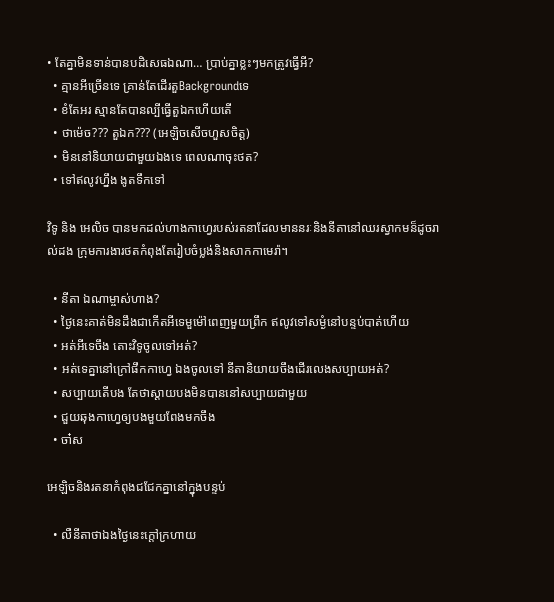• តែគ្នាមិនទាន់បានបដិសេធឯណា… ប្រាប់គ្នាខ្លះៗមកត្រូវធ្វើអី?
  • គ្មានអីច្រើនទេ គ្រាន់តែដើរតួBackgroundទេ
  • ខំតែអរ ស្មានតែបានល្បីធ្វើតួឯកហើយតើ
  • ថាម៉េច??? តួឯក??? (អេឡិចសើចហួសចិត្ត)
  • មិននៅនិយាយជាមួយឯងទេ ពេលណាចុះថត?
  • ទៅឥលូវហ្នឹង ងូតទឹកទៅ

វិទូ និង អេលិច បានមកដល់ហាងកាហ្វេរបស់រតនាដែលមាននរៈនិងនីតានៅឈរស្វាកមន៏ដូចរាល់ដង ក្រុមការងារថតកំពុងតែរៀបចំប្លង់និងសាកកាមេរ៉ា។

  • នីតា ឯណាម្ចាស់ហាង?
  • ថ្ងៃនេះគាត់មិនដឹងជាកើតអីទេមួម៉ៅពេញមួយព្រឹក ឥលូវទៅសម្ងំនៅបន្ទប់បាត់ហើយ
  • អត់អីទេចឹង តោះវិទូចូលទៅអត់?
  • អត់ទេគ្នានៅក្រៅផឹកកាហ្វេ ឯងចូលទៅ នីតានិយាយចឹងដើរលេងសប្បាយអត់?
  • សប្បាយតើបង តែថាស្តាយបងមិនបាននៅសប្បាយជាមួយ
  • ជួយឆុងកាហ្វេឲ្យបងមួយពែងមកចឹង
  • ចា៎ស

អេឡិចនិងរតនាកំពុងជជែកគ្នានៅក្នុងបន្ទប់

  • លឺនីតាថាឯងថ្ងៃនេះក្តៅក្រហាយ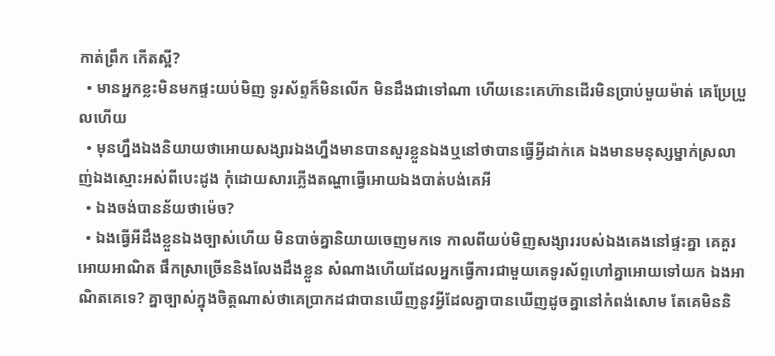កាត់ព្រឹក កើតស្អី?
  • មានអ្នកខ្លះមិនមកផ្ទះយប់មិញ ទូរស័ព្ទក៏មិនលើក មិនដឹងជាទៅណា ហើយនេះគេហ៊ានដើរមិនប្រាប់មួយម៉ាត់ គេប្រែប្រួលហើយ
  • មុនហ្នឹងឯងនិយាយថាអោយសង្សារឯងហ្នឹងមានបានសួរខ្លួនឯងឬនៅថាបានធ្វើអ្វីដាក់គេ ឯងមានមនុស្សម្នាក់ស្រលាញ់ឯងស្មោះអស់ពីបេះដូង កុំដោយសារភ្លើងតណ្ហាធ្វើអោយឯងបាត់បង់គេអី
  • ឯងចង់បានន័យថាម៉េច?
  • ឯងធ្វើអីដឹងខ្លួនឯងច្បាស់ហើយ មិនបាច់គ្នានិយាយចេញមកទេ កាលពីយប់មិញសង្សាររបស់ឯងគេងនៅផ្ទះគ្នា គេគួរអោយអាណិត ផឹកស្រាច្រើននិងលែងដឹងខ្លួន សំណាងហើយដែលអ្នកធ្វើការជាមួយគេទូរស័ព្ទហៅគ្នាអោយទៅយក ឯងអាណិតគេទេ? គ្នាច្បាស់ក្នុងចិត្តណាស់ថាគេប្រាកដជាបានឃើញនូវអ្វីដែលគ្នាបានឃើញដូចគ្នានៅកំពង់សោម តែគេមិននិ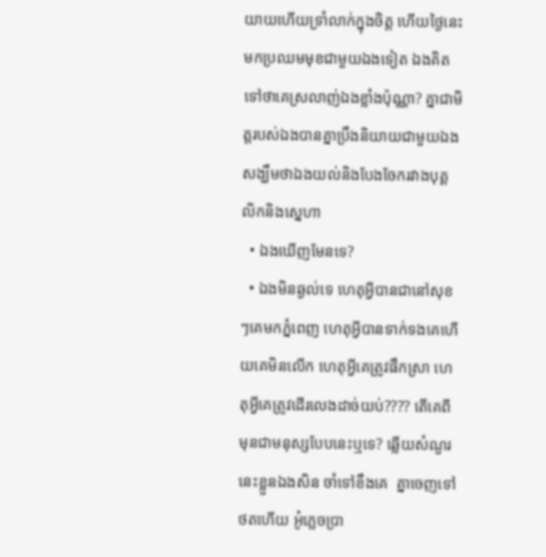យាយហើយទ្រាំលាក់ក្នុងចិត្ត ហើយថ្ងៃនេះមកប្រឈមមុខជាមួយឯងទៀត ឯងគិតទៅថាគេស្រលាញ់ឯងខ្លាំងប៉ុណ្ណា? គ្នាជាមិត្តរបស់ឯងបានគ្នាប្រឹងនិយាយជាមួយឯង សង្ឃឹមថាឯងយល់និងបែងចែករវាងបុគ្គលិកនិងស្នេហា
  • ឯងឃើញមែនទេ?
  • ឯងមិនឆ្ងល់ទេ ហេតុអ្វីបានជានៅសុខៗគេមកភ្នំពេញ ហេតុអ្វីបានទាក់ទងគេហើយគេមិនលើក ហេតុអ្វីគេត្រូវផឹកស្រា ហេតុអ្វីគេត្រូវដើរលេងដាច់យប់???? តើគេពីមុនជាមនុស្សបែបនេះឬទេ? ឆ្លើយសំណួរនេះខ្លួនឯងសិន ចាំទៅខឹងគេ  គ្នាចេញទៅថតហើយ អូ៎ភ្លេចប្រា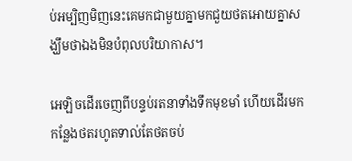ប់អម្បិញមិញនេះគេមកជាមួយគ្នាមកជួយថតអោយគ្នាសង្ឃឹមថាឯងមិនបំពុលបរិយាកាស។

អេឡិចដើរចេញពីបន្ទប់រតនាទាំងទឹកមុខមាំ ហើយដើរមកកន្លែងថតរហូតទាល់តែថតចប់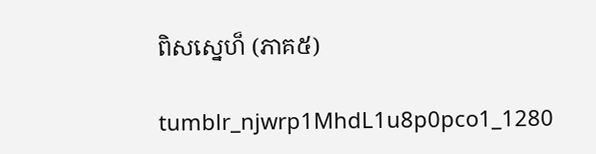ពិសស្នេហ៏ (ភាគ៥)

tumblr_njwrp1MhdL1u8p0pco1_1280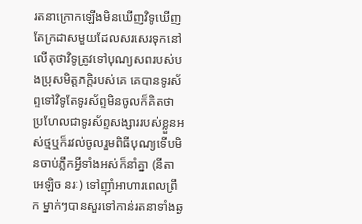រតនាក្រោកឡើងមិនឃើញវិទូឃើញតែក្រដាសមួយដែលសរសេរទុកនៅលើតុថាវិទូត្រូវទៅបុណ្យសពរបស់បងប្រុសមិត្តភក្តិរបស់គេ គេបានទូរស័ព្ទទៅវិទូតែទូរស័ព្ទមិនចូលក៏គិតថាប្រហែលជាទូរស័ព្ទសង្សាររបស់ខ្លួនអស់ថ្មឬក៏រវល់ចូលរួមពិធីបុណ្យទើបមិនចាប់ភ្លឹកអ្វីទាំងអស់ក៏នាំគ្នា (នីតា អេឡិច នរៈ) ទៅញ៉ាំអាហារពេលព្រឹក ម្នាក់ៗបានសួរទៅកាន់រតនាទាំងឆ្ង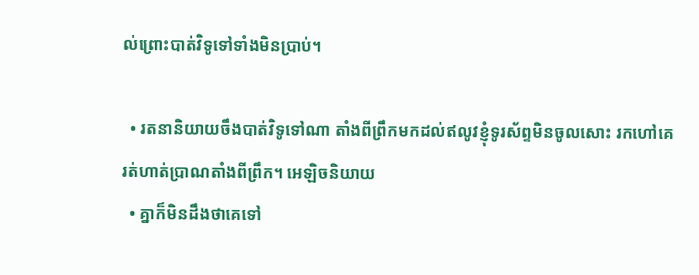ល់ព្រោះបាត់វិទូទៅទាំងមិនប្រាប់។

  • រតនានិយាយចឹងបាត់វិទូទៅណា តាំងពីព្រឹកមកដល់ឥលូវខ្ញុំទូរស័ព្ទមិនចូលសោះ រកហៅគេរត់ហាត់ប្រាណតាំងពីព្រឹក។ អេឡិចនិយាយ
  • គ្នាក៏មិនដឹងថាគេទៅ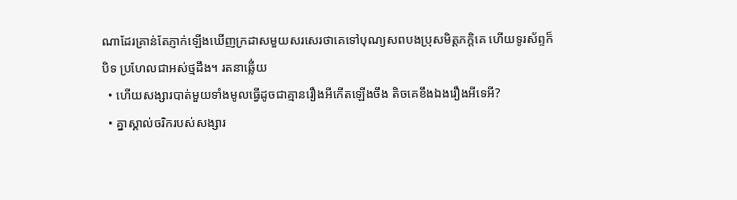ណាដែរគ្រាន់តែភ្ញាក់ឡើងឃើញក្រដាសមួយសរសេរថាគេទៅបុណ្យសពបងប្រុសមិត្តភក្តិគេ ហើយទូរស័ព្ទក៏បិទ ប្រហែលជាអស់ថ្មដឹង។ រតនាឆ្លើ់យ
  • ហើយសង្សារបាត់មួយទាំងមូលធ្វើដូចជាគ្មានរឿងអីកើតឡើងចឹង តិចគេខឹងឯងរឿងអីទេអី?
  • គ្នាស្គាល់ចរិករបស់សង្សារ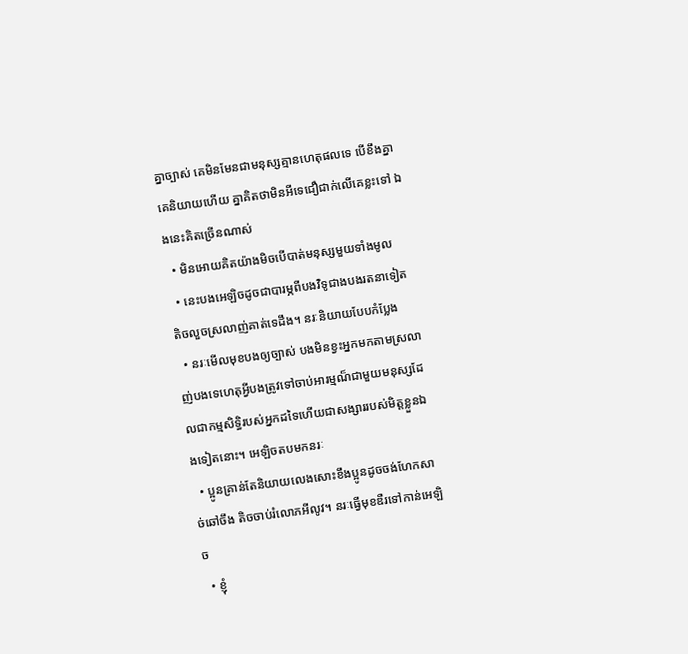គ្នាច្បាស់ គេមិនមែនជាមនុស្សគ្មានហេតុផលទេ បើខឹងគ្នាគេនិយាយហើយ គ្នាគិតថាមិនអីទេជឿជាក់លើគេខ្លះទៅ ឯងនេះគិតច្រើនណាស់
  • មិនអោយគិតយ៉ាងមិចបើបាត់មនុស្សមួយទាំងមូល
  • នេះបងអេឡិចដូចជាបារម្ភពីបងវិទូជាងបងរតនាទៀត តិចលួចស្រលាញ់គាត់ទេដឹង។ នរៈនិយាយបែបកំប្លែង
  • នរៈមើលមុខបងឲ្យច្បាស់ បងមិនខ្វះអ្នកមកតាមស្រលាញ់បងទេហេតុអ្វីបងត្រូវទៅចាប់អារម្មណ៏ជាមួយមនុស្សដែលជាកម្មសិទ្ធិរបស់អ្នកដទៃហើយជាសង្សាររបស់មិត្តខ្លួនឯងទៀតនោះ។ អេឡិចតបមកនរៈ
  • ប្អូនគ្រាន់តែនិយាយលេងសោះខឹងប្អូនដូចចង់ហែកសាច់ឆៅចឹង តិចចាប់រំលោភអីលូវ។ នរៈធ្វើមុខឌឺរទៅកាន់អេឡិច
  • ខ្ញុំ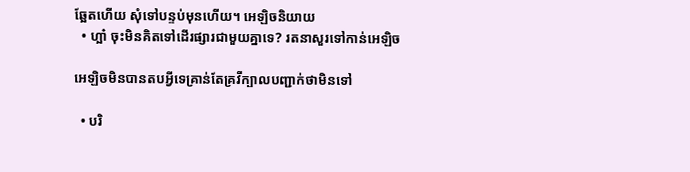ឆ្អែតហើយ សុំទៅបន្ទប់មុនហើយ។ អេឡិចនិយាយ
  • ហ្អា៎ ចុះមិនគិតទៅដើរផ្សារជាមួយគ្នាទេ? រតនាសួរទៅកាន់អេឡិច

អេឡិចមិនបានតបអ្វីទេគ្រាន់តែគ្រវីក្បាលបញ្ជាក់ថាមិនទៅ

  • បរិ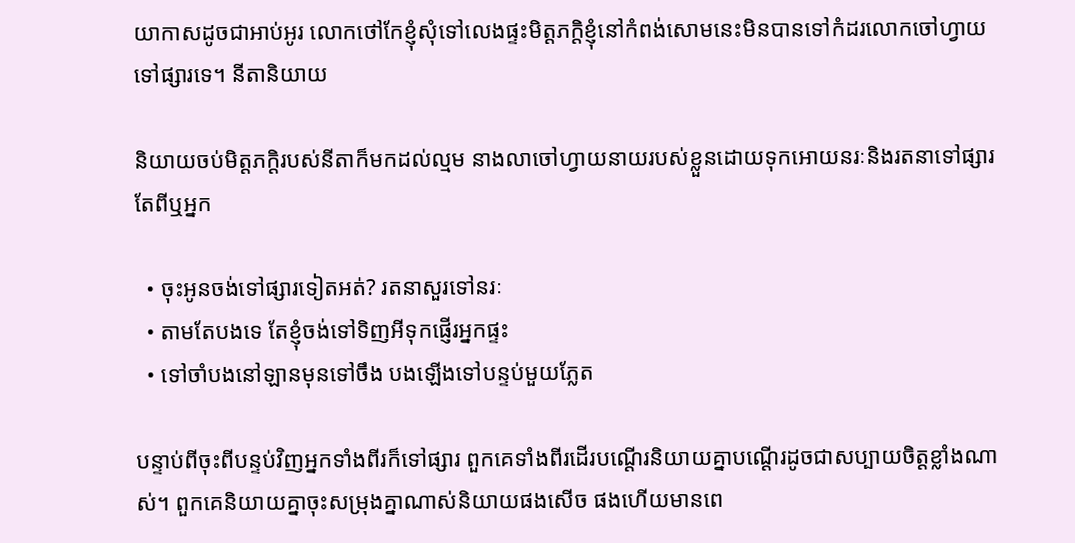យាកាសដូចជាអាប់អូរ លោកថៅកែខ្ញុំសុំទៅលេងផ្ទះមិត្តភក្តិខ្ញុំនៅកំពង់សោមនេះមិនបានទៅកំដរលោកចៅហ្វាយទៅផ្សារទេ។ នីតានិយាយ

និយាយចប់មិត្តភក្តិរបស់នីតាក៏មកដល់ល្មម នាងលាចៅហ្វាយនាយរបស់ខ្លួនដោយទុកអោយនរៈនិងរតនាទៅផ្សារតែពីឬអ្នក

  • ចុះអូនចង់ទៅផ្សារទៀតអត់? រតនាសួរទៅនរៈ
  • តាមតែបងទេ តែខ្ញុំចង់ទៅទិញអីទុកផ្ញើរអ្នកផ្ទះ
  • ទៅចាំបងនៅឡានមុនទៅចឹង បងឡើងទៅបន្ទប់មួយភ្លែត

បន្ទាប់ពីចុះពីបន្ទប់វិញអ្នកទាំងពីរក៏ទៅផ្សារ ពួកគេទាំងពីរដើរបណ្តើរនិយាយគ្នាបណ្តើរដូចជាសប្បាយចិត្តខ្លាំងណាស់។ ពួកគេនិយាយគ្នាចុះសម្រុងគ្នាណាស់និយាយផងសើច ផងហើយមានពេ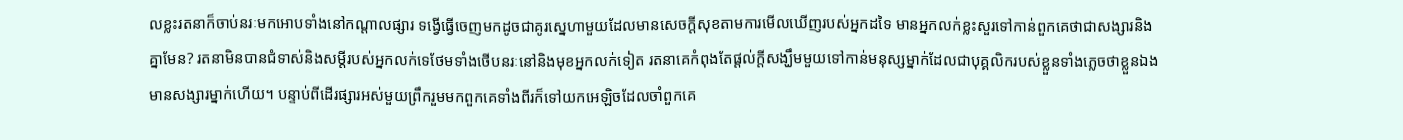លខ្លះរតនាក៏ចាប់នរៈមកអោបទាំងនៅកណ្តាលផ្សារ ទង្វើធ្វើចេញមកដូចជាគូរស្នេហាមួយដែលមានសេចក្តីសុខតាមការមើលឃើញរបស់អ្នកដទៃ មានអ្នកលក់ខ្លះសួរទៅកាន់ពួកគេថាជាសង្សារនិងគ្នាមែន? រតនាមិនបានជំទាស់និងសម្តីរបស់អ្នកលក់ទេថែមទាំងថើបនរៈនៅនិងមុខអ្នកលក់ទៀត រតនាគេកំពុងតែផ្តល់ក្តីសង្ឃឹមមួយទៅកាន់មនុស្សម្នាក់ដែលជាបុគ្គលិករបស់ខ្លួនទាំងភ្លេចថាខ្លួនឯងមានសង្សារម្នាក់ហើយ។ បន្ទាប់ពីដើរផ្សារអស់មួយព្រឹករួមមកពួកគេទាំងពីរក៏ទៅយកអេឡិចដែលចាំពួកគេ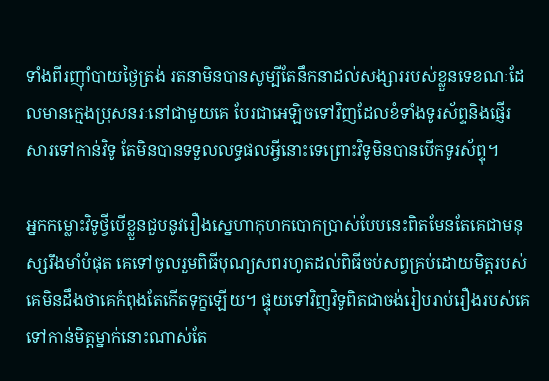ទាំងពីរញ៉ាំបាយថ្ងៃត្រង់ រតនាមិនបានសូម្បីតែនឹកនាដល់សង្សាររបស់ខ្លួនទេខណៈដែលមានក្មេងប្រុសនរៈនៅជាមួយគេ បែរជាអេឡិចទៅវិញដែលខំទាំងទូរស័ព្ទនិងផ្ញើរសារទៅកាន់វិទូ តែមិនបានទទួលលទ្ធផលអ្វីនោះទេព្រោះវិទូមិនបានបើកទូរស័ព្ទុ។

អ្នកកម្លោះវិទូថ្វីបើខ្លួនជួបនូវរឿងស្នេហាកុហកបោកប្រាស់បែបនេះពិតមែនតែគេជាមនុស្សរឹងមាំបំផុត គេទៅចូលរួមពិធីបុណ្យសពរហូតដល់ពិធីចប់សព្វគ្រប់ដោយមិត្តរបស់គេមិនដឹងថាគេកំពុងតែកើតទុក្ខឡើយ។ ផ្ទុយទៅវិញវិទូពិតជាចង់រៀបរាប់រឿងរបស់គេទៅកាន់មិត្តម្នាក់នោះណាស់តែ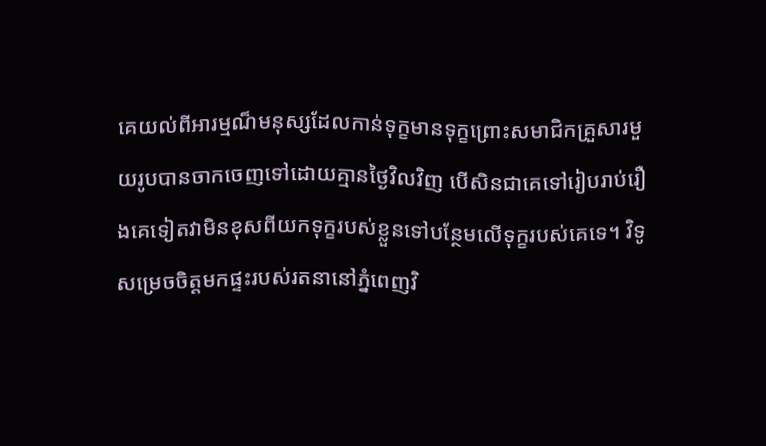គេយល់ពីអារម្មណ៏មនុស្សដែលកាន់ទុក្ខមានទុក្ខព្រោះសមាជិកគ្រួសារមួយរូបបានចាកចេញទៅដោយគ្មានថ្ងៃវិលវិញ បើសិនជាគេទៅរៀបរាប់រឿងគេទៀតវាមិនខុសពីយកទុក្ខរបស់ខ្លួនទៅបន្ថែមលើទុក្ខរបស់គេទេ។ វិទូសម្រេចចិត្តមកផ្ទះរបស់រតនានៅភ្នំពេញវិ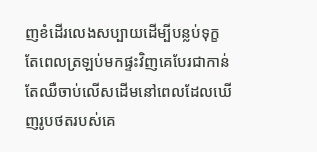ញខំដើរលេងសប្បាយដើម្បីបន្លប់ទុក្ខ តែពេលត្រឡប់មកផ្ទះវិញគេបែរជាកាន់តែឈឺចាប់លើសដើមនៅពេលដែលឃើញរូបថតរបស់គេ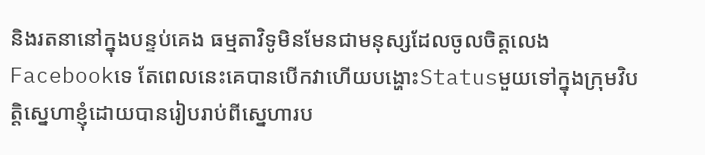និងរតនានៅក្នុងបន្ទប់គេង ធម្មតាវិទូមិនមែនជាមនុស្សដែលចូលចិត្តលេងFacebookទេ តែពេលនេះគេបានបើកវាហើយបង្ហោះStatusមួយទៅក្នុងក្រុមវិបត្តិស្នេហាខ្ញុំដោយបានរៀបរាប់ពីស្នេហារប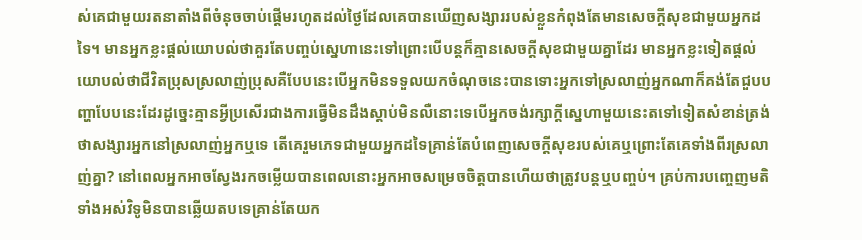ស់គេជាមួយរតនាតាំងពីចំនុចចាប់ផ្តើមរហូតដល់ថ្ងៃដែលគេបានឃើញសង្សាររបស់ខ្លួនកំពុងតែមានសេចក្តីសុខជាមួយអ្នកដទៃ។ មានអ្នកខ្លះផ្តល់យោបល់ថាគួរតែបញ្ចប់ស្នេហានេះទៅព្រោះបើបន្តក៏គ្មានសេចក្តីសុខជាមួយគ្នាដែរ មានអ្នកខ្លះទៀតផ្តល់យោបល់ថាជីវិតប្រុសស្រលាញ់ប្រុសគឺបែបនេះបើអ្នកមិនទទួលយកចំណុចនេះបានទោះអ្នកទៅស្រលាញ់អ្នកណាក៏គង់តែជួបបញ្ហាបែបនេះដែរដូច្នេះគ្មានអ្វីប្រសើរជាងការធ្វើមិនដឹងស្តាប់មិនលឺនោះទេបើអ្នកចង់រក្សាក្តីស្នេហាមួយនេះតទៅទៀតសំខាន់ត្រង់ថាសង្សារអ្នកនៅស្រលាញ់អ្នកឬទេ តើគេរួមភេទជាមួយអ្នកដទៃគ្រាន់តែបំពេញសេចក្តីសុខរបស់គេឬព្រោះតែគេទាំងពីរស្រលាញ់គ្នា? នៅពេលអ្នកអាចស្វែងរកចម្លើយបានពេលនោះអ្នកអាចសម្រេចចិត្តបានហើយថាត្រូវបន្តឬបញ្ចប់។ គ្រប់ការបញ្ចេញមតិទាំងអស់វិទូមិនបានឆ្លើយតបទេគ្រាន់តែយក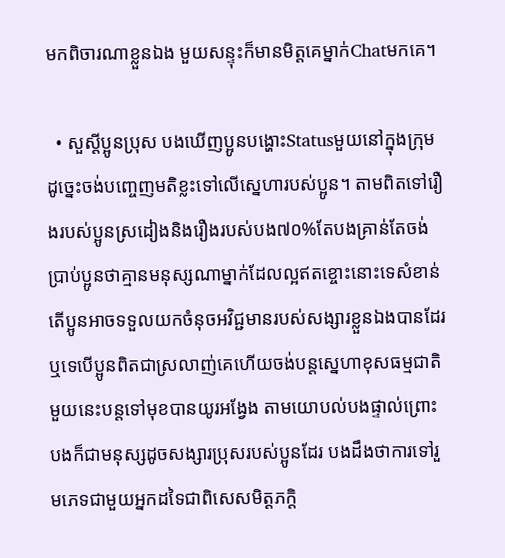មកពិចារណាខ្លួនឯង មួយសន្ទុះក៏មានមិត្តគេម្នាក់Chatមកគេ។

  • សួស្តីប្អូនប្រុស បងឃើញប្អូនបង្ហោះStatusមួយនៅក្នុងក្រុមដូច្នេះចង់បញ្ចេញមតិខ្លះទៅលើស្នេហារបស់ប្អូន។ តាមពិតទៅរឿងរបស់ប្អូនស្រដៀងនិងរឿងរបស់បង៧០%តែបងគ្រាន់តែចង់ប្រាប់ប្អូនថាគ្មានមនុស្សណាម្នាក់ដែលល្អឥតខ្ចោះនោះទេសំខាន់តើប្អូនអាចទទួលយកចំនុចអវិជ្ជមានរបស់សង្សារខ្លួនឯងបានដែរឬទេបើប្អូនពិតជាស្រលាញ់គេហើយចង់បន្តស្នេហាខុសធម្មជាតិមួយនេះបន្តទៅមុខបានយូរអង្វែង តាមយោបល់បងផ្ទាល់ព្រោះបងក៏ជាមនុស្សដូចសង្សារប្រុសរបស់ប្អូនដែរ បងដឹងថាការទៅរួមភេទជាមួយអ្នកដទៃជាពិសេសមិត្តភក្តិ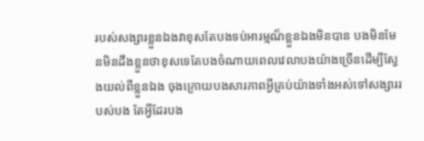របស់សង្សារខ្លួនឯងវាខុសតែបងទប់អារម្មណ៏ខ្លួនឯងមិនបាន បងមិនមែនមិនដឹងខ្លួនថាខុសទេតែបងចំណាយពេលវេលាបងយ៉ាងច្រើនដើម្បីស្វែងយល់ពីខ្លួនឯង ចុងក្រោយបងសារភាពអ្វីគ្រប់យ៉ាងទាំងអស់ទៅសង្សាររបស់បង តែអ្វីដែរបង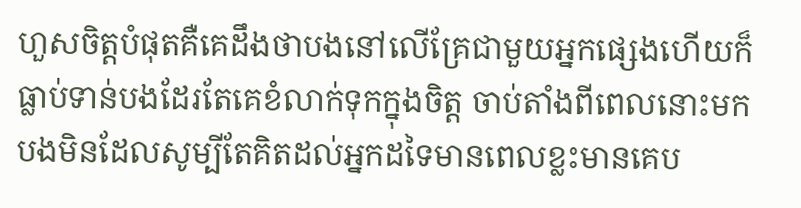ហួសចិត្តបំផុតគឺគេដឹងថាបងនៅលើគ្រែជាមួយអ្នកផ្សេងហើយក៏ធ្លាប់ទាន់បងដែរតែគេខំលាក់ទុកក្នុងចិត្ត ចាប់តាំងពីពេលនោះមកបងមិនដែលសូម្បីតែគិតដល់អ្នកដទៃមានពេលខ្លះមានគេប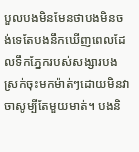បួលបងមិនមែនថាបងមិនចង់ទេតែបងនឹកឃើញពេលដែលទឹកភ្នែករបស់សង្សារបងស្រក់ចុះមកម៉ាត់ៗដោយមិនវាចាសូម្បីតែមួយមាត់។ បងនិ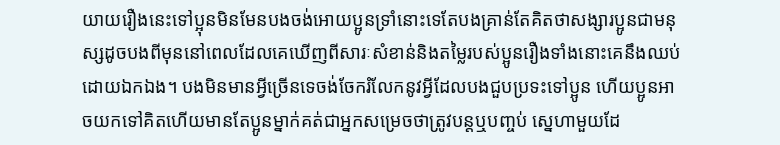យាយរឿងនេះទៅប្អុនមិនមែនបងចង់អោយប្អូនទ្រាំនោះទេតែបងគ្រាន់តែគិតថាសង្សារប្អូនជាមនុស្សដូចបងពីមុននៅពេលដែលគេឃើញពីសារៈសំខាន់និងតម្លៃរបស់ប្អូនរឿងទាំងនោះគេនឹងឈប់ដោយឯកឯង។ បងមិនមានអ្វីច្រើនទេចង់ចែករំលែកនូវអ្វីដែលបងជួបប្រទះទៅប្អូន ហើយប្អូនអាចយកទៅគិតហើយមានតែប្អូនម្នាក់គត់ជាអ្នកសម្រេចថាត្រូវបន្តឬបញ្ចប់ ស្នេហាមួយដែ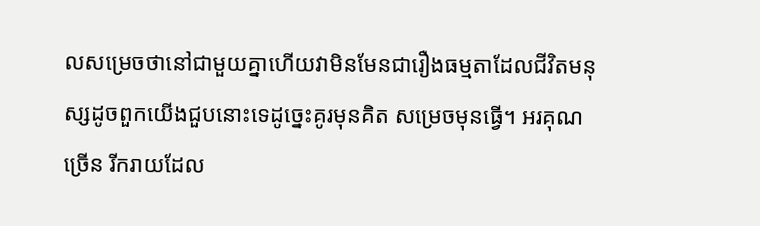លសម្រេចថានៅជាមួយគ្នាហើយវាមិនមែនជារឿងធម្មតាដែលជីវិតមនុស្សដូចពួកយើងជួបនោះទេដូច្នេះគូរមុនគិត សម្រេចមុនធ្វើ។ អរគុណច្រើន រីករាយដែល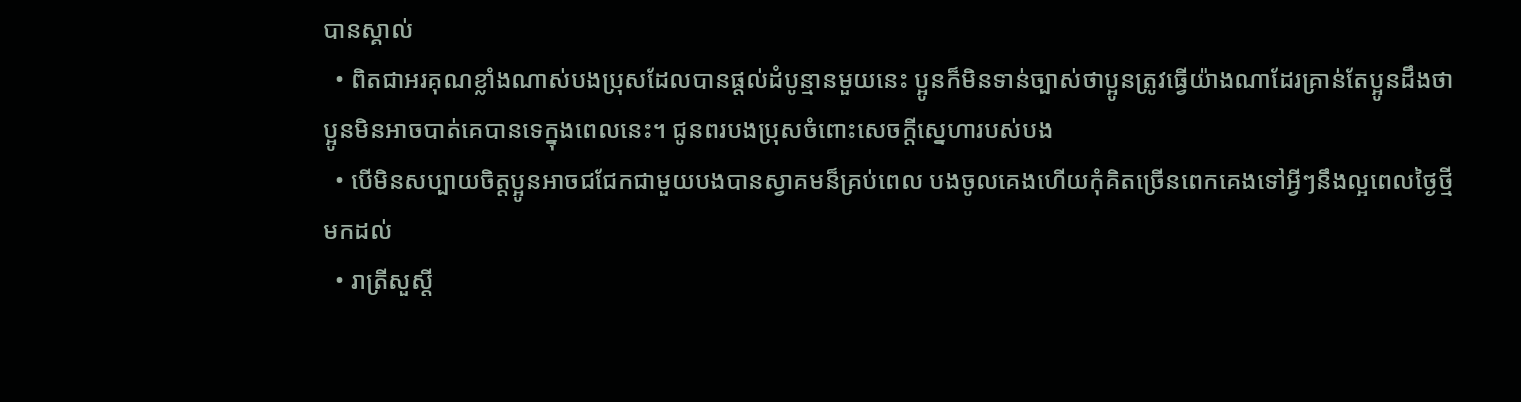បានស្គាល់
  • ពិតជាអរគុណខ្លាំងណាស់បងប្រុសដែលបានផ្តល់ដំបូន្មានមួយនេះ ប្អូនក៏មិនទាន់ច្បាស់ថាប្អូនត្រូវធ្វើយ៉ាងណាដែរគ្រាន់តែប្អូនដឹងថាប្អូនមិនអាចបាត់គេបានទេក្នុងពេលនេះ។ ជូនពរបងប្រុសចំពោះសេចក្តីស្នេហារបស់បង
  • បើមិនសប្បាយចិត្តប្អូនអាចជជែកជាមួយបងបានស្វាគមន៏គ្រប់ពេល បងចូលគេងហើយកុំគិតច្រើនពេកគេងទៅអ្វីៗនឹងល្អពេលថ្ងៃថ្មីមកដល់
  • រាត្រីសួស្តី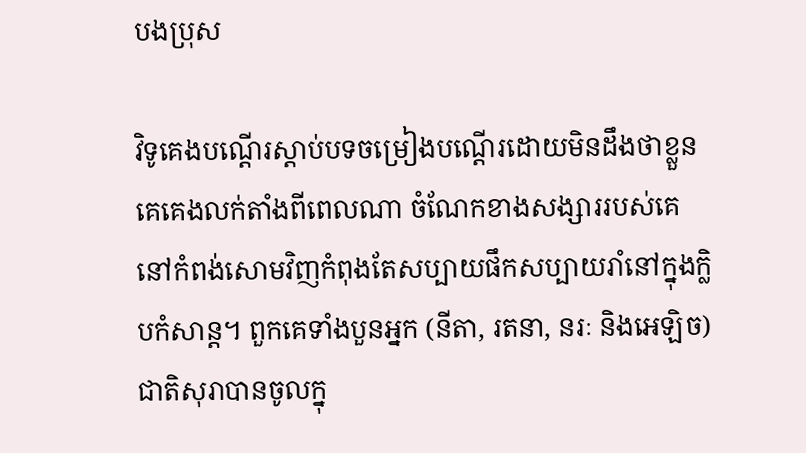បងប្រុស

វិទូគេងបណ្តើរស្តាប់បទចម្រៀងបណ្តើរដោយមិនដឹងថាខ្លួនគេគេងលក់តាំងពីពេលណា ចំណែកខាងសង្សាររបស់គេនៅកំពង់សោមវិញកំពុងតែសប្បាយផឹកសប្បាយរាំនៅក្នុងក្លិបកំសាន្ត។ ពួកគេទាំងបួនអ្នក (នីតា, រតនា, នរៈ និងអេឡិច) ជាតិសុរាបានចូលក្នុ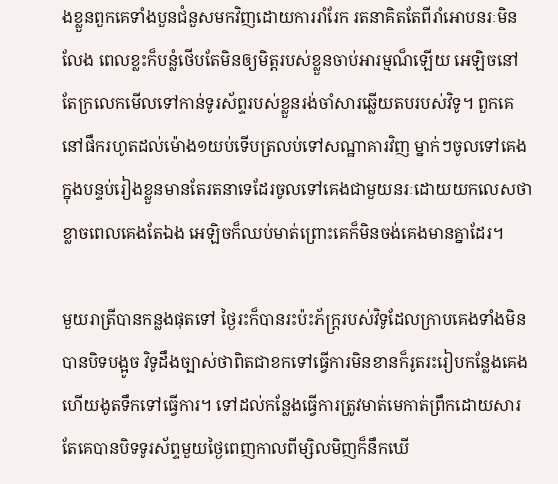ងខ្លួនពួកគេទាំងបួនជំនួសមកវិញដោយការរាំរែក រតនាគិតតែពីរាំអោបនរៈមិនលែង ពេលខ្លះក៏បន្លំថើបតែមិនឲ្យមិត្តរបស់ខ្លួនចាប់អារម្មណ៏ឡើយ អេឡិចនៅតែក្រលេកមើលទៅកាន់ទូរស័ព្ទរបស់ខ្លួនរង់ចាំសារឆ្លើយតបរបស់វិទូ។ ពួកគេនៅផឹករហូតដល់ម៉ោង១យប់ទើបត្រលប់ទៅសណ្ឋាគារវិញ ម្នាក់ៗចូលទៅគេងក្នុងបន្ទប់រៀងខ្លួនមានតែរតនាទេដែរចូលទៅគេងជាមួយនរៈដោយយកលេសថាខ្លាចពេលគេងតែឯង អេឡិចក៏ឈប់មាត់ព្រោះគេក៏មិនចង់គេងមានគ្នាដែរ។

មួយរាត្រីបានកន្លងផុតទៅ ថ្ងៃរះក៏បានរះប៉ះភ័ក្រ្តរបស់វិទូដែលក្រាបគេងទាំងមិនបានបិទបង្អូច វិទូដឹងច្បាស់ថាពិតជាខកទៅធ្វើការមិនខានក៏រូតរះរៀបកន្លែងគេងហើយងូតទឹកទៅធ្វើការ។ ទៅដល់កន្លែងធ្វើការត្រូវមាត់មេកាត់ព្រឹកដោយសារតែគេបានបិទទូរស័ព្ទមួយថ្ងៃពេញកាលពីម្សិលមិញក៏នឹកឃើ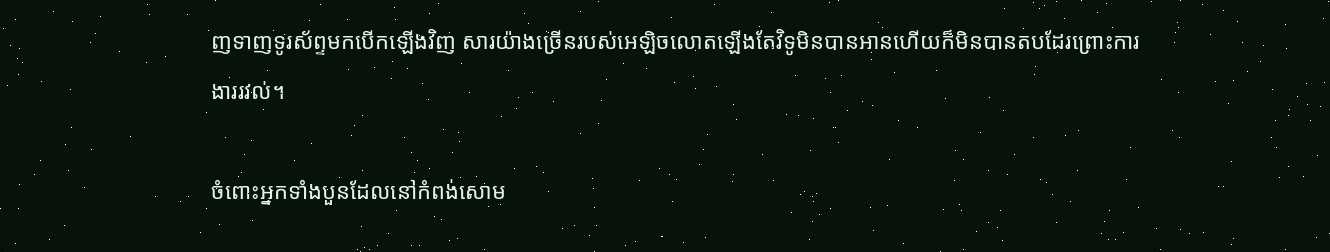ញទាញទូរស័ព្ទមកបើកឡើងវិញ សារយ៉ាងច្រើនរបស់អេឡិចលោតឡើងតែវិទូមិនបានអានហើយក៏មិនបានតបដែរព្រោះការងាររវល់។

ចំពោះអ្នកទាំងបួនដែលនៅកំពង់សោម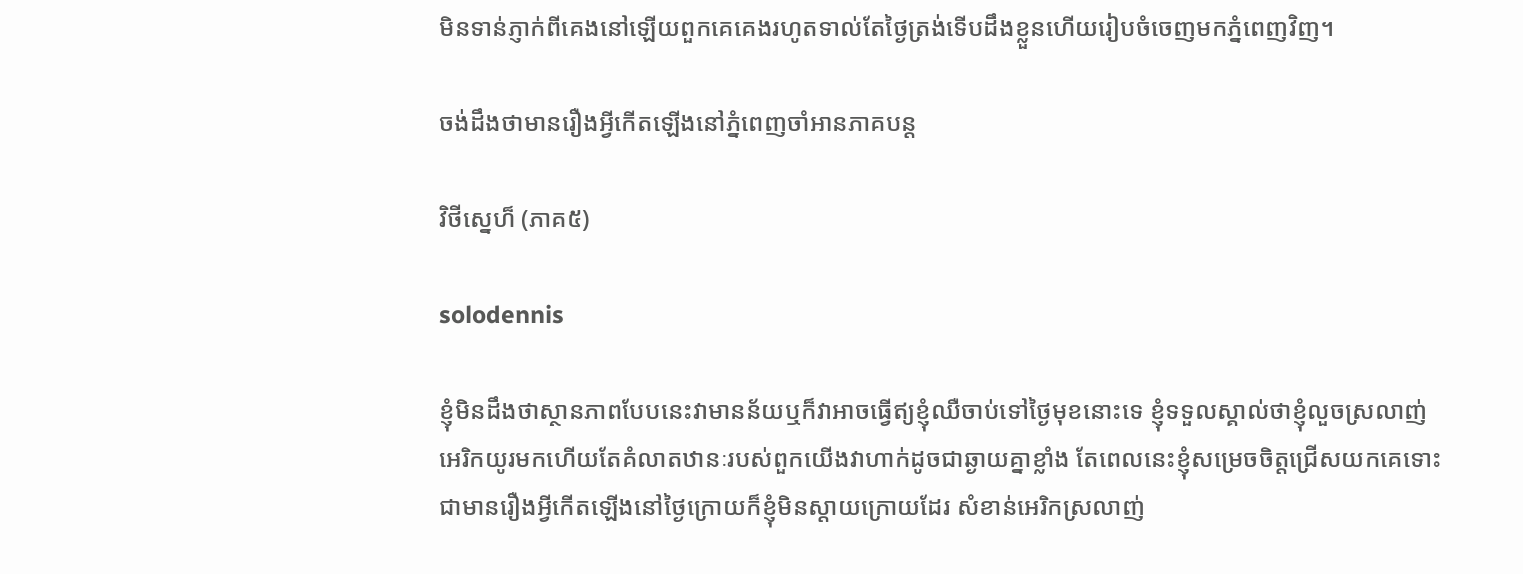មិនទាន់ភ្ញាក់ពីគេងនៅឡើយពួកគេគេងរហូតទាល់តែថ្ងៃត្រង់ទើបដឹងខ្លួនហើយរៀបចំចេញមកភ្នំពេញវិញ។

ចង់ដឹងថាមានរឿងអ្វីកើតឡើងនៅភ្នំពេញចាំអានភាគបន្ត

វិថីស្នេហ៏ (ភាគ៥)

solodennis

ខ្ញុំមិនដឹងថាស្ថានភាពបែបនេះវាមានន័យឬក៏វាអាចធ្វើឥ្យខ្ញុំឈឺចាប់ទៅថ្ងៃមុខនោះទេ ខ្ញុំទទួលស្គាល់ថាខ្ញុំលួចស្រលាញ់អេរិកយូរមកហើយតែគំលាតឋានៈរបស់ពួកយើងវាហាក់ដូចជាឆ្ងាយគ្នាខ្លាំង តែពេលនេះខ្ញុំសម្រេចចិត្តជ្រើសយកគេទោះជាមានរឿងអ្វីកើតឡើងនៅថ្ងៃក្រោយក៏ខ្ញុំមិនស្តាយក្រោយដែរ សំខាន់អេរិកស្រលាញ់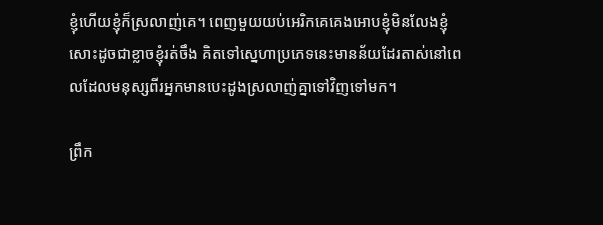ខ្ញុំហើយខ្ញុំក៏ស្រលាញ់គេ។ ពេញមួយយប់អេរិកគេគេងអោបខ្ញុំមិនលែងខ្ញុំសោះដូចជាខ្លាចខ្ញុំរត់ចឹង គិតទៅស្នេហាប្រភេទនេះមានន័យដែរតាស់នៅពេលដែលមនុស្សពីរអ្នកមានបេះដូងស្រលាញ់គ្នាទៅវិញទៅមក។

ព្រឹក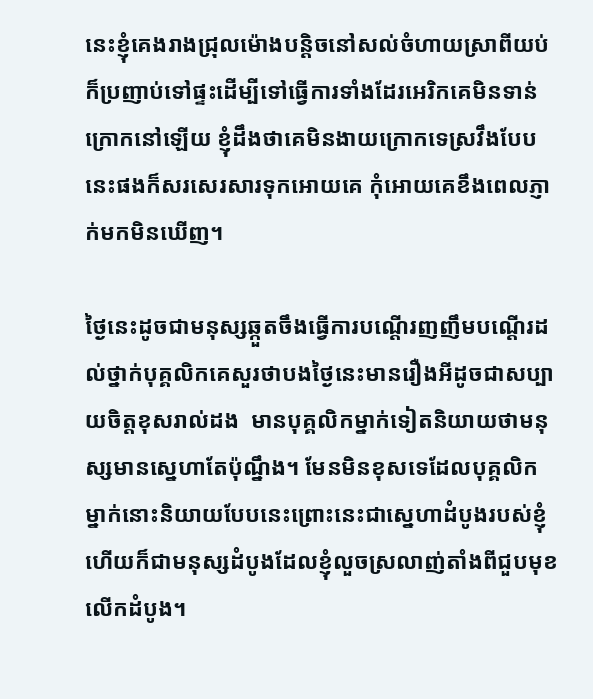នេះខ្ញុំគេងរាងជ្រុលម៉ោងបន្តិចនៅសល់ចំហាយស្រាពីយប់ក៏ប្រញាប់ទៅផ្ទះដើម្បីទៅធ្វើការទាំងដែរអេរិកគេមិនទាន់ក្រោកនៅឡើយ ខ្ញុំដឹងថាគេមិនងាយក្រោកទេស្រវឹងបែបនេះផងក៏សរសេរសារទុកអោយគេ កុំអោយគេខឹងពេលភ្ញាក់មកមិនឃើញ។

ថ្ងៃនេះដូចជាមនុស្សឆ្កួតចឹងធ្វើការបណ្តើរញញឹមបណ្តើរដល់ថ្នាក់បុគ្គលិកគេសួរថាបងថ្ងៃនេះមានរឿងអីដូចជាសប្បាយចិត្តខុសរាល់ដង  មានបុគ្គលិកម្នាក់ទៀតនិយាយថាមនុស្សមានស្នេហាតែប៉ុណ្នឹង។ មែនមិនខុសទេដែលបុគ្គលិកម្នាក់នោះនិយាយបែបនេះព្រោះនេះជាស្នេហាដំបូងរបស់ខ្ញុំហើយក៏ជាមនុស្សដំបូងដែលខ្ញុំលួចស្រលាញ់តាំងពីជួបមុខលើកដំបូង។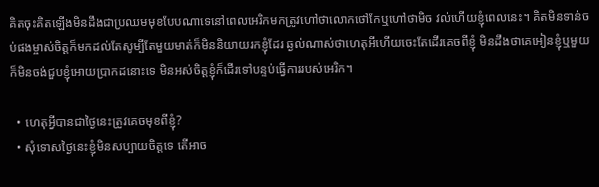គិតចុះគិតឡើងមិនដឹងជាប្រឈមមុខបែបណាទេនៅពេលអេរិកមកត្រូវហៅថាលោកថៅកែឬហៅថាមិច វល់ហើយខ្ញុំពេលនេះ។ គិតមិនទាន់ចប់ផងម្ចាស់ចិត្តក៏មកដល់តែសូម្បីតែមួយមាត់ក៏មិននិយាយរកខ្ញុំដែរ ឆ្ងល់ណាស់ថាហេតុអីហើយចេះតែដើរគេចពីខ្ញុំ មិនដឹងថាគេអៀនខ្ញុំឬមួយក៏មិនចង់ជួបខ្ញុំអោយប្រាកដនោះទេ មិនអស់ចិត្តខ្ញុំក៏ដើរទៅបន្ទប់ធ្វើការរបស់អេរិក។

  • ហេតុអ្វីបានជាថ្ងៃនេះត្រូវគេចមុខពីខ្ញុំ?
  • សុំទោសថ្ងៃនេះខ្ញុំមិនសប្បាយចិត្តទេ តើអាច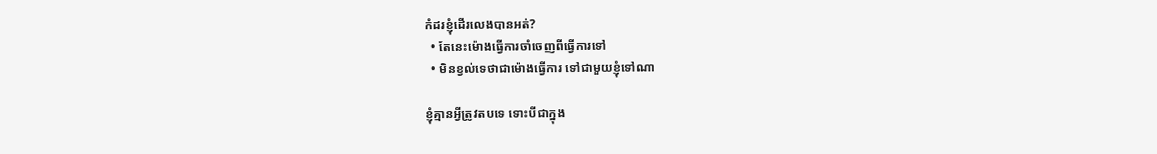កំដរខ្ញុំដើរលេងបានអត់?
  • តែនេះម៉ោងធ្វើការចាំចេញពីធ្វើការទៅ
  • មិនខ្វល់ទេថាជាម៉ោងធ្វើការ ទៅជាមួយខ្ញុំទៅណា

ខ្ញុំគ្មានអ្វីត្រូវតបទេ ទោះបីជាក្នុង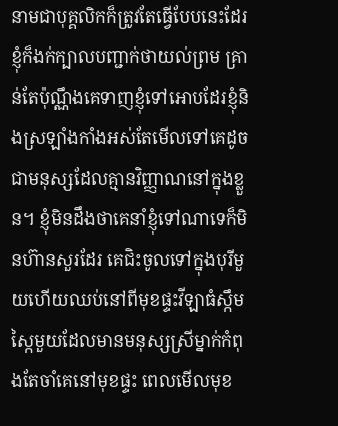នាមជាបុគ្គលិកក៏ត្រូវតែធ្វើបែបនេះដែរ ខ្ញុំក៏ងក់ក្បាលបញ្ជាក់ថាយល់ព្រម គ្រាន់តែប៉ុណ្ណឹងគេទាញខ្ញុំទៅអោបដែរខ្ញុំនិងស្រឡាំងកាំងអស់តែមើលទៅគេដូចជាមនុស្សដែលគ្មានវិញ្ញាណនៅក្នុងខ្លួន។ ខ្ញុំមិនដឹងថាគេនាំខ្ញុំទៅណាទេក៏មិនហ៊ានសួរដែរ គេជិះចូលទៅក្នុងបុរីមួយហើយឈប់នៅពីមុខផ្ទះវីឡាធំស្កឹមស្កៃមួយដែលមានមនុស្សស្រីម្នាក់កំពុងតែចាំគេនៅមុខផ្ទះ ពេលមើលមុខ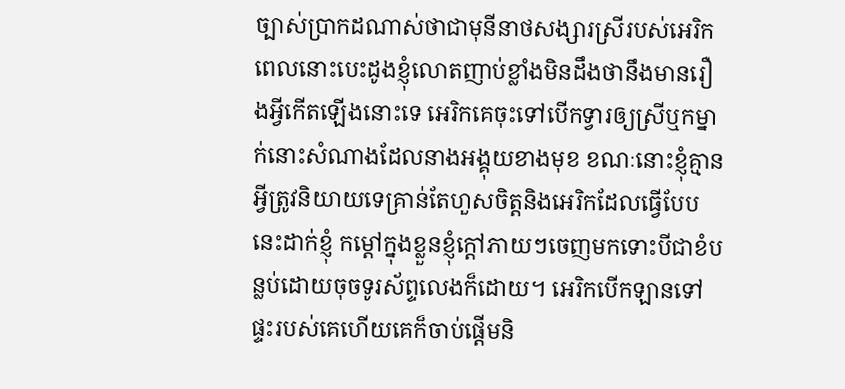ច្បាស់ប្រាកដណាស់ថាជាមុនីនាថសង្សារស្រីរបស់អេរិក ពេលនោះបេះដូងខ្ញុំលោតញាប់ខ្លាំងមិនដឹងថានឹងមានរឿងអ្វីកើតឡើងនោះទេ អេរិកគេចុះទៅបើកទ្វារឲ្យស្រីឬកម្នាក់នោះសំណាងដែលនាងអង្គុយខាងមុខ ខណៈនោះខ្ញុំគ្មានអ្វីត្រូវនិយាយទេគ្រាន់តែហួសចិត្តនិងអេរិកដែលធ្វើបែបនេះដាក់ខ្ញុំ កម្តៅក្នុងខ្លួនខ្ញុំក្តៅភាយៗចេញមកទោះបីជាខំបន្លប់ដោយចុចទូរស័ព្ទលេងក៏ដោយ។ អេរិកបើកឡានទៅផ្ទះរបស់គេហើយគេក៏ចាប់ផ្តើមនិ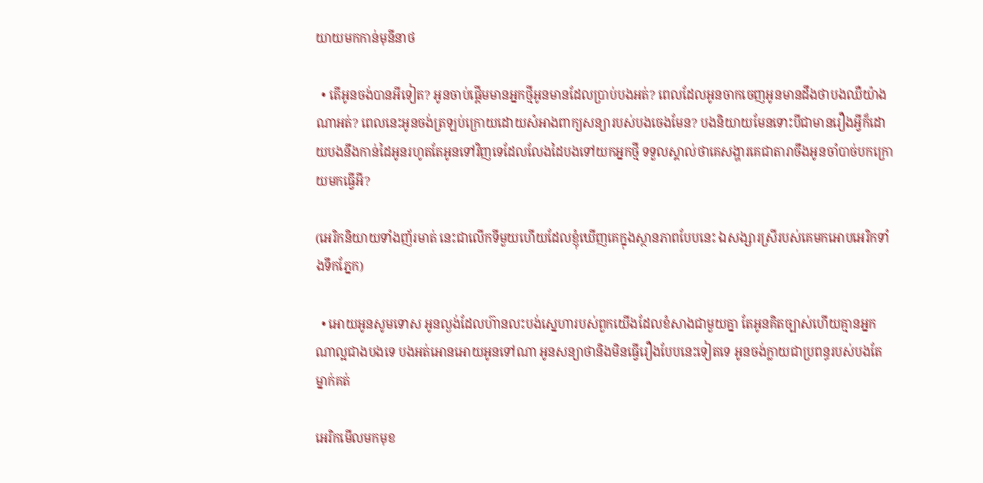យាយមកកាន់មុនីនាថ

  • តើអូនចង់បានអីទៀត? អូនចាប់ផ្តើមមានអ្នកថ្មីអូនមានដែលប្រាប់បងអត់? ពេលដែលអូនចាកចេញអូនមានដឹងថាបងឈឺយ៉ាងណាអត់? ពេលនេះអូនចង់ត្រឡប់ក្រោយដោយសំអាងពាក្យសន្យារបស់បងចេងមែន? បងនិយាយមែនទោះបីជាមានរឿងអ្វីក៏ដោយបងនឹងកាន់ដៃអូនរហូតតែអូនទៅវិញទេដែលលែងដៃបងទៅយកអ្នកថ្មី ទទួលស្គាល់ថាគេសង្ហារគេជាតារាចឹងអូនចាំបាច់បកក្រោយមកធ្វើអី?

(អេរិកនិយាយទាំងញ័រមាត់ នេះជាលើកទីមួយហើយដែលខ្ញុំឃើញគេក្នុងស្ថានភាពបែបនេះ ឯសង្សារស្រីរបស់គេមកអោបអេរិកទាំងទឹកភ្នែក)

  • អោយអូនសូមទោស អូនល្ងង់ដែលហ៊ានលះបង់ស្នេហារបស់ពួកយើងដែលខំសាងជាមួយគ្នា តែអូនគិតច្បាស់ហើយគ្មានអ្នកណាល្អជាងបងទេ បងអត់អោនអោយអូនទៅណា អូនសន្យាថានិងមិនធ្វើរឿងបែបនេះទៀតទេ អូនចង់ក្លាយជាប្រពន្ធរបស់បងតែម្នាក់គត់

អេរិកមើលមកមុខ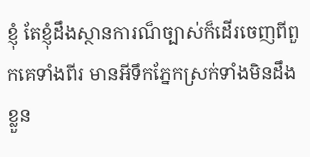ខ្ញុំ តែខ្ញុំដឹងស្ថានការណ៏ច្បាស់ក៏ដើរចេញពីពួកគេទាំងពីរ មានអីទឹកភ្នែកស្រក់ទាំងមិនដឹងខ្លួន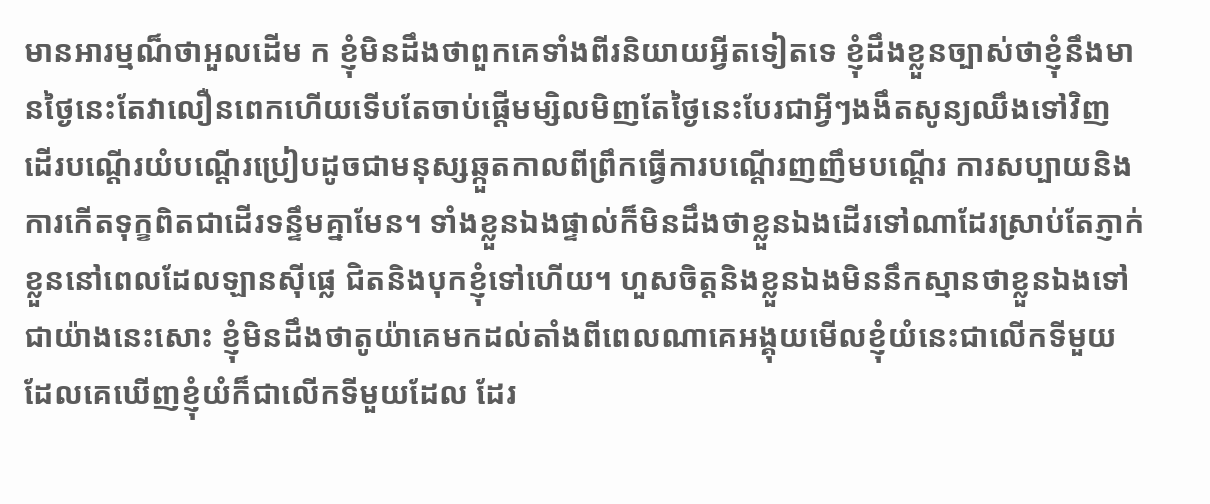មានអារម្មណ៏ថាអួលដើម ក ខ្ញុំមិនដឹងថាពួកគេទាំងពីរនិយាយអ្វីតទៀតទេ ខ្ញុំដឹងខ្លួនច្បាស់ថាខ្ញុំនឹងមានថ្ងៃនេះតែវាលឿនពេកហើយទើបតែចាប់ផ្តើមម្សិលមិញតែថ្ងៃនេះបែរជាអ្វីៗងងឹតសូន្យឈឹងទៅវិញ ដើរបណ្តើរយំបណ្តើរប្រៀបដូចជាមនុស្សឆ្កួតកាលពីព្រឹកធ្វើការបណ្តើរញញឹមបណ្តើរ ការសប្បាយនិងការកើតទុក្ខពិតជាដើរទន្ទឹមគ្នាមែន។ ទាំងខ្លួនឯងផ្ទាល់ក៏មិនដឹងថាខ្លួនឯងដើរទៅណាដែរស្រាប់តែភ្ញាក់ខ្លួននៅពេលដែលឡានស៊ីផ្លេ ជិតនិងបុកខ្ញុំទៅហើយ។ ហួសចិត្តនិងខ្លួនឯងមិននឹកស្មានថាខ្លួនឯងទៅជាយ៉ាងនេះសោះ ខ្ញុំមិនដឹងថាតូយ៉ាគេមកដល់តាំងពីពេលណាគេអង្គុយមើលខ្ញុំយំនេះជាលើកទីមួយដែលគេឃើញខ្ញុំយំក៏ជាលើកទីមួយដែល ដែរ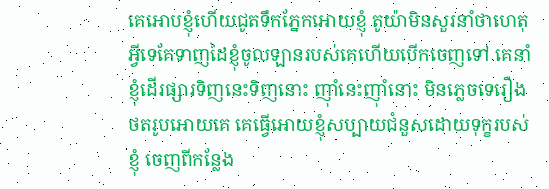គេអោបខ្ញុំហើយជូតទឹកភ្នែកអោយខ្ញុំ តូយ៉ាមិនសួរនាំថាហេតុអ្វីទេគែទាញដៃខ្ញុំចូលឡានរបស់គេហើយបើកចេញទៅ គេនាំខ្ញុំដើរផ្សារទិញនេះទិញនោះ ញ៉ាំនេះញ៉ាំនោះ មិនភ្លេចទេរឿងថតរូបអោយគេ គេធ្វើអោយខ្ញុំសប្បាយជំនួសដោយទុក្ខរបស់ខ្ញុំ ចេញពីកន្លែង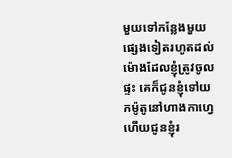មួយទៅកន្លែងមួយផ្សេងទៀតរហូតដល់ម៉ោងដែលខ្ញុំត្រូវចូលផ្ទះ គេក៏ជូនខ្ញុំទៅយកម៉ូតូនៅហាងកាហ្វេហើយជូនខ្ញុំរ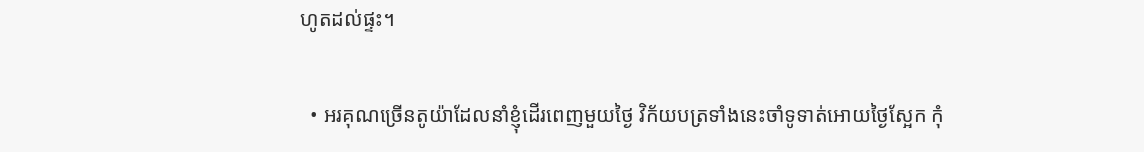ហូតដល់ផ្ទះ។

  • អរគុណច្រើនតូយ៉ាដែលនាំខ្ញុំដើរពេញមួយថ្ងៃ វិក័យបត្រទាំងនេះចាំទូទាត់អោយថ្ងៃស្អែក កុំ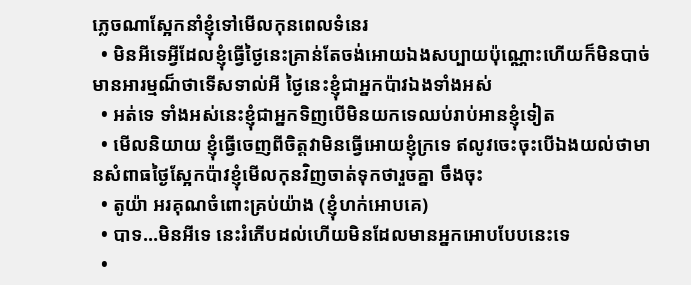ភ្លេចណាស្អែកនាំខ្ញុំទៅមើលកុនពេលទំនេរ
  • មិនអីទេអ្វីដែលខ្ញុំធ្វើថ្ងៃនេះគ្រាន់តែចង់អោយឯងសប្បាយប៉ុណ្ណោះហើយក៏មិនបាច់មានអារម្មណ៏ថាទើសទាល់អី ថ្ងៃនេះខ្ញុំជាអ្នកប៉ាវឯងទាំងអស់
  • អត់ទេ ទាំងអស់នេះខ្ញុំជាអ្នកទិញបើមិនយកទេឈប់រាប់អានខ្ញុំទៀត
  • មើលនិយាយ ខ្ញុំធ្វើចេញពីចិត្តវាមិនធ្វើអោយខ្ញុំក្រទេ ឥលូវចេះចុះបើឯងយល់ថាមានសំពាធថ្ងៃស្អែកប៉ាវខ្ញុំមើលកុនវិញចាត់ទុកថារួចគ្នា ចឹងចុះ
  • តូយ៉ា អរគុណចំពោះគ្រប់យ៉ាង (ខ្ញុំហក់អោបគេ)
  • បាទ…មិនអីទេ នេះរំភើបដល់ហើយមិនដែលមានអ្នកអោបបែបនេះទេ
  •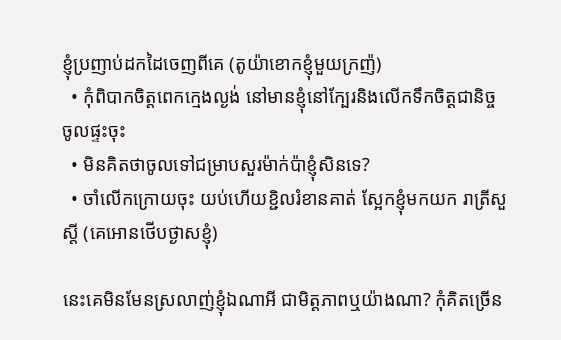ខ្ញុំប្រញាប់ដកដៃចេញពីគេ (តូយ៉ាខោកខ្ញុំមួយក្រញ៉)
  • កុំពិបាកចិត្តពេកក្មេងល្ងង់ នៅមានខ្ញុំនៅក្បែរនិងលើកទឹកចិត្តជានិច្ច ចូលផ្ទះចុះ
  • មិនគិតថាចូលទៅជម្រាបសួរម៉ាក់ប៉ាខ្ញុំសិនទេ?
  • ចាំលើកក្រោយចុះ យប់ហើយខ្ជិលរំខានគាត់ ស្អែកខ្ញុំមកយក រាត្រីសួស្តី (គេអោនថើបថ្ងាសខ្ញុំ)

នេះគេមិនមែនស្រលាញ់ខ្ញុំឯណាអី ជាមិត្តភាពឬយ៉ាងណា? កុំគិតច្រើន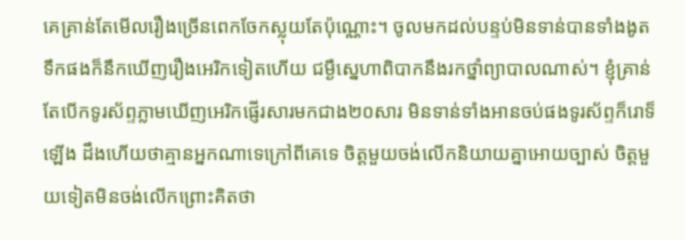គេគ្រាន់តែមើលរឿងច្រើនពេកចែកស្លុយតែប៉ុណ្ណោះ។ ចូលមកដល់បន្ទប់មិនទាន់បានទាំងងូតទឹកផងក៏នឹកឃើញរឿងអេរិកទៀតហើយ ជម្ងឺស្នេហាពិបាកនឹងរកថ្នាំព្យាបាលណាស់។ ខ្ញុំគ្រាន់តែបើកទូរស័ព្ទភ្លាមឃើញអេរិកផ្ញើរសារមកជាង២០សារ មិនទាន់ទាំងអានចប់ផងទូរស័ព្ទក៏រោទ៏ឡើង ដឹងហើយថាគ្មានអ្នកណាទេក្រៅពីគេទេ ចិត្តមួយចង់លើកនិយាយគ្នាអោយច្បាស់ ចិត្តមួយទៀតមិនចង់លើកព្រោះគិតថា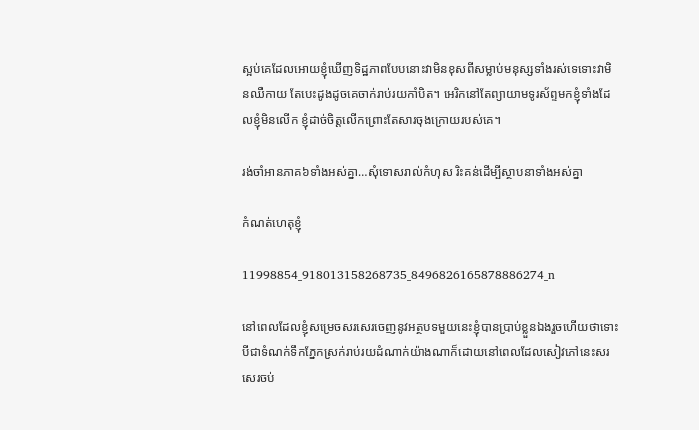ស្អប់គេដែលអោយខ្ញុំឃើញទិដ្ឋភាពបែបនោះវាមិនខុសពីសម្លាប់មនុស្សទាំងរស់ទេទោះវាមិនឈឺកាយ តែបេះដូងដូចគេចាក់រាប់រយកាំបិត។ អេរិកនៅតែព្យាយាមទូរស័ព្ទមកខ្ញុំទាំងដែលខ្ញុំមិនលើក ខ្ញុំដាច់ចិត្តលើកព្រោះតែសារចុងក្រោយរបស់គេ។

រង់ចាំអានភាគ៦ទាំងអស់គ្នា…សុំទោសរាល់កំហុស រិះគន់ដើម្បីស្ថាបនាទាំងអស់គ្នា

កំណត់ហេតុខ្ញុំ

11998854_918013158268735_8496826165878886274_n

នៅពេលដែលខ្ញុំសម្រេចសរសេរចេញនូវអត្ថបទមួយនេះខ្ញុំបានប្រាប់ខ្លួនឯងរួចហើយថាទោះបីជាទំណក់ទឹកភ្នែកស្រក់រាប់រយដំណាក់យ៉ាងណាក៏ដោយនៅពេលដែលសៀវភៅនេះសរសេរចប់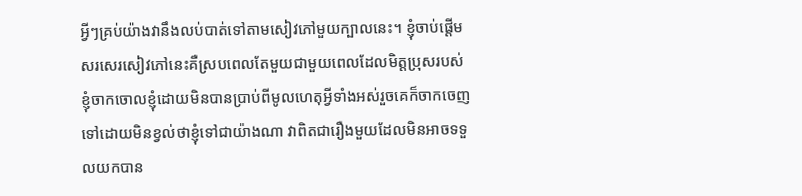អ្វីៗគ្រប់យ៉ាងវានឹងលប់បាត់ទៅតាមសៀវភៅមួយក្បាលនេះ។ ខ្ញុំចាប់ផ្តើមសរសេរសៀវភៅនេះគឺស្របពេលតែមួយជាមួយពេលដែលមិត្តប្រុសរបស់ខ្ញុំចាកចោលខ្ញុំដោយមិនបានប្រាប់ពីមូលហេតុអ្វីទាំងអស់រួចគេក៏ចាកចេញទៅដោយមិនខ្វល់ថាខ្ញុំទៅជាយ៉ាងណា វាពិតជារឿងមួយដែលមិនអាចទទួលយកបាន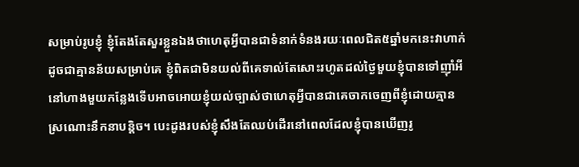សម្រាប់រូបខ្ញុំ ខ្ញុំតែងតែសួរខ្លួនឯងថាហេតុអ្វីបានជាទំនាក់ទំនងរយៈពេលជិត៥ឆ្នាំមកនេះវាហាក់ដូចជាគ្មានន័យសម្រាប់គេ ខ្ញុំពិតជាមិនយល់ពីគេទាល់តែសោះរហូតដល់ថ្ងៃមួយខ្ញុំបានទៅញ៉ាំអីនៅហាងមួយកន្លែងទើបអាចអោយខ្ញុំយល់ច្បាស់ថាហេតុអ្វីបានជាគេចាកចេញពីខ្ញុំដោយគ្មានស្រណោះនឹកនាបន្តិច។ បេះដូងរបស់ខ្ញុំសឹងតែឈប់ដើរនៅពេលដែលខ្ញុំបានឃើញរូ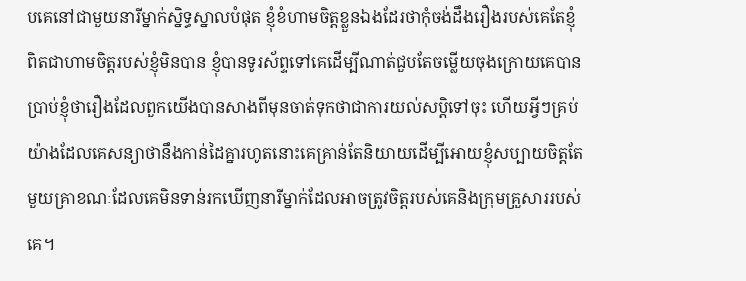បគេនៅជាមួយនារីម្នាក់ស្និទ្ធស្នាលបំផុត ខ្ញុំខំហាមចិត្តខ្លួនឯងដែរថាកុំចង់ដឹងរឿងរបស់គេតែខ្ញុំពិតជាហាមចិត្តរបស់ខ្ញុំមិនបាន ខ្ញុំបានទូរស័ព្ទទៅគេដើម្បីណាត់ជួបតែចម្លើយចុងក្រោយគេបានប្រាប់ខ្ញុំថារឿងដែលពួកយើងបានសាងពីមុនចាត់ទុកថាជាការយល់សប្តិទៅចុះ ហើយអ្វីៗគ្រប់យ៉ាងដែលគេសន្យាថានឹងកាន់ដៃគ្នារហូតនោះគេគ្រាន់តែនិយាយដើម្បីអោយខ្ញុំសប្បាយចិត្តតែមួយគ្រាខណៈដែលគេមិនទាន់រកឃើញនារីម្នាក់ដែលអាចត្រូវចិត្តរបស់គេនិងក្រុមគ្រួសាររបស់គេ។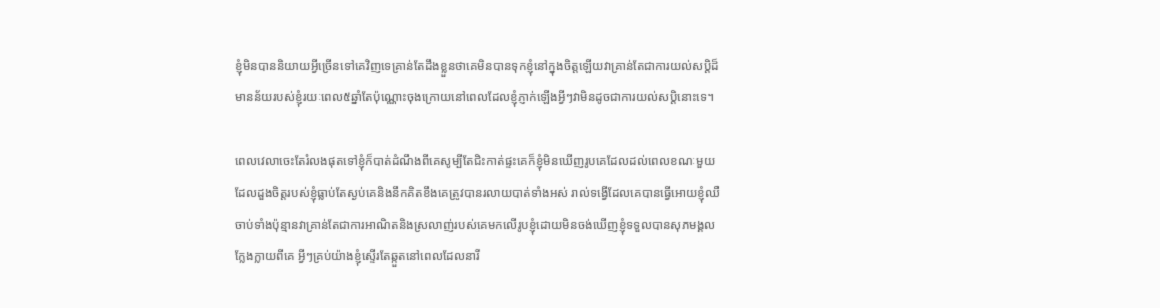ខ្ញុំមិនបាននិយាយអ្វីច្រើនទៅគេវិញទេគ្រាន់តែដឹងខ្លួនថាគេមិនបានទុកខ្ញុំនៅក្នុងចិត្តឡើយវាគ្រាន់តែជាការយល់សប្តិដ៏មានន័យរបស់ខ្ញុំរយៈពេល៥ឆ្នាំតែប៉ុណ្ណោះចុងក្រោយនៅពេលដែលខ្ញុំភ្ញាក់ឡើងអ្វីៗវាមិនដូចជាការយល់សប្តិនោះទេ។

ពេលវេលាចេះតែរំលងផុតទៅខ្ញុំក៏បាត់ដំណឹងពីគេសូម្បីតែជិះកាត់ផ្ទះគេក៏ខ្ញុំមិនឃើញរូបគេដែលដល់ពេលខណៈមួយដែលដួងចិត្តរបស់ខ្ញុំធ្លាប់តែស្ងប់គេនិងនឹកគិតខឹងគេត្រូវបានរលាយបាត់ទាំងអស់ រាល់ទង្វើដែលគេបានធ្វើអោយខ្ញុំឈឺចាប់ទាំងប៉ុន្មានវាគ្រាន់តែជាការអាណិតនិងស្រលាញ់របស់គេមកលើរូបខ្ញុំដោយមិនចង់ឃើញខ្ញុំទទួលបានសុភមង្គលក្លែងក្លាយពីគេ អ្វីៗគ្រប់យ៉ាងខ្ញុំស្ទើរតែឆ្កួតនៅពេលដែលនារី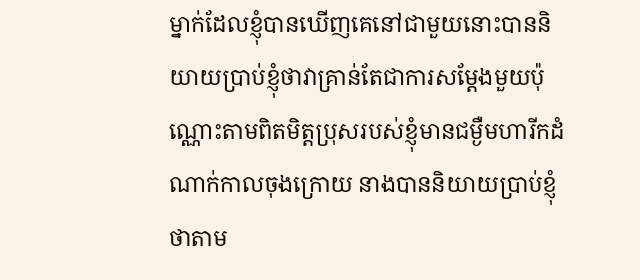ម្នាក់ដែលខ្ញុំបានឃើញគេនៅជាមួយនោះបាននិយាយប្រាប់ខ្ញុំថាវាគ្រាន់តែជាការសម្តែងមួយប៉ុណ្ណោះតាមពិតមិត្តប្រុសរបស់ខ្ញុំមានជម្ងឺមហារីកដំណាក់កាលចុងក្រោយ នាងបាននិយាយប្រាប់ខ្ញុំថាតាម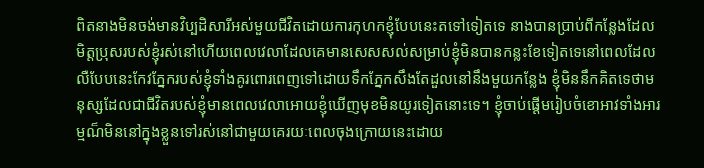ពិតនាងមិនចង់មានវិប្បដិសារីអស់មួយជីវិតដោយការកុហកខ្ញុំបែបនេះតទៅទៀតទេ នាងបានប្រាប់ពីកន្លែងដែលមិត្តប្រុសរបស់ខ្ញុំរស់នៅហើយពេលវេលាដែលគេមានសេសសល់សម្រាប់ខ្ញុំមិនបានកន្លះខែទៀតទេនៅពេលដែលលឺបែបនេះកែវភ្នែករបស់ខ្ញុំទាំងគូរពោរពេញទៅដោយទឹកភ្នែកសឹងតែដួលនៅនឹងមួយកន្លែង ខ្ញុំមិននឹកគិតទេថាមនុស្សដែលជាជីវិតរបស់ខ្ញុំមានពេលវេលាអោយខ្ញុំឃើញមុខមិនយូរទៀតនោះទេ។ ខ្ញុំចាប់ផ្តើមរៀបចំខោអាវទាំងអារម្មណ៏មិននៅក្នុងខ្លួនទៅរស់នៅជាមួយគេរយៈពេលចុងក្រោយនេះដោយ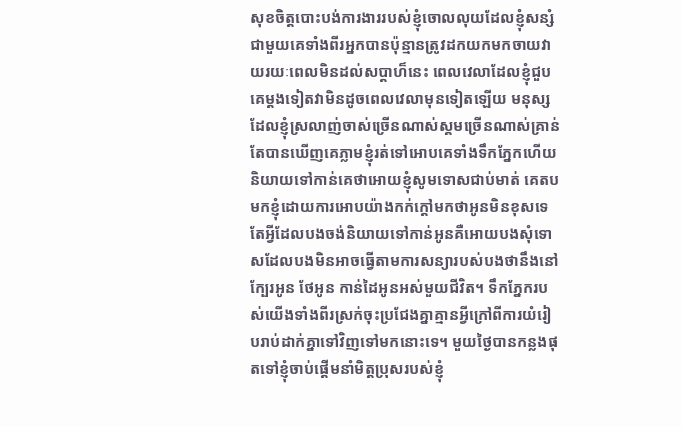សុខចិត្តបោះបង់ការងាររបស់ខ្ញុំចោលលុយដែលខ្ញុំសន្សំជាមួយគេទាំងពីរអ្នកបានប៉ុន្មានត្រូវដកយកមកចាយវាយរយៈពេលមិនដល់សប្តាហ៏នេះ ពេលវេលាដែលខ្ញុំជួបគេម្តងទៀតវាមិនដូចពេលវេលាមុនទៀតឡើយ មនុស្សដែលខ្ញុំស្រលាញ់ចាស់ច្រើនណាស់ស្គមច្រើនណាស់គ្រាន់តែបានឃើញគេភ្លាមខ្ញុំរត់ទៅអោបគេទាំងទឹកភ្នែកហើយនិយាយទៅកាន់គេថាអោយខ្ញុំសូមទោសជាប់មាត់ គេតបមកខ្ញុំដោយការអោបយ៉ាងកក់ក្តៅមកថាអូនមិនខុសទេតែអ្វីដែលបងចង់និយាយទៅកាន់អូនគឺអោយបងសុំទោសដែលបងមិនអាចធ្វើតាមការសន្យារបស់បងថានឹងនៅក្បែរអូន ថែអូន កាន់ដៃអូនអស់មួយជីវិត។ ទឹកភ្នែករបស់យើងទាំងពីរស្រក់ចុះប្រជែងគ្នាគ្មានអ្វីក្រៅពីការយំរៀបរាប់ដាក់គ្នាទៅវិញទៅមកនោះទេ។ មួយថ្ងៃបានកន្លងផុតទៅខ្ញុំចាប់ផ្តើមនាំមិត្តប្រុសរបស់ខ្ញុំ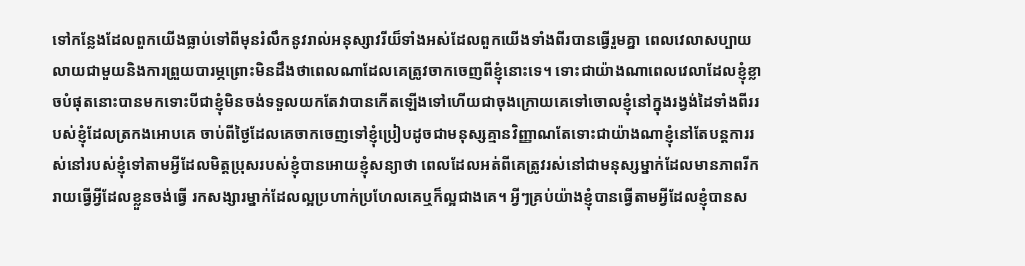ទៅកន្លែងដែលពួកយើងធ្លាប់ទៅពីមុនរំលឹកនូវរាល់អនុស្សាវរីយ៏ទាំងអស់ដែលពួកយើងទាំងពីរបានធ្វើរួមគ្នា ពេលវេលាសប្បាយលាយជាមួយនិងការព្រួយបារម្ភព្រោះមិនដឹងថាពេលណាដែលគេត្រូវចាកចេញពីខ្ញុំនោះទេ។ ទោះជាយ៉ាងណាពេលវេលាដែលខ្ញុំខ្លាចបំផុតនោះបានមកទោះបីជាខ្ញុំមិនចង់ទទួលយកតែវាបានកើតឡើងទៅហើយជាចុងក្រោយគេទៅចោលខ្ញុំនៅក្នុងរង្វង់ដៃទាំងពីររបស់ខ្ញុំដែលត្រកងអោបគេ ចាប់ពីថ្ងៃដែលគេចាកចេញទៅខ្ញុំប្រៀបដូចជាមនុស្សគ្មានវិញ្ញាណតែទោះជាយ៉ាងណាខ្ញុំនៅតែបន្តការរស់នៅរបស់ខ្ញុំទៅតាមអ្វីដែលមិត្តប្រុសរបស់ខ្ញុំបានអោយខ្ញុំសន្យាថា ពេលដែលអត់ពីគេត្រូវរស់នៅជាមនុស្សម្នាក់ដែលមានភាពរីករាយធ្វើអ្វីដែលខ្លួនចង់ធ្វើ រកសង្សារម្នាក់ដែលល្អប្រហាក់ប្រហែលគេឬក៏ល្អជាងគេ។ អ្វីៗគ្រប់យ៉ាងខ្ញុំបានធ្វើតាមអ្វីដែលខ្ញុំបានស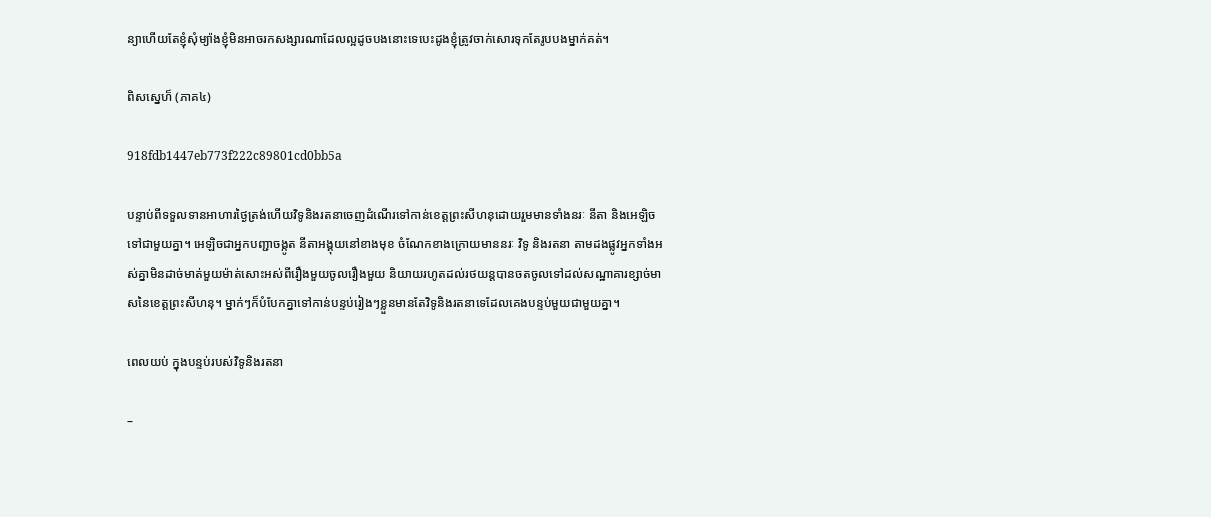ន្យាហើយតែខ្ញុំសុំម្យ៉ាងខ្ញុំមិនអាចរកសង្សារណាដែលល្អដូចបងនោះទេបេះដូងខ្ញុំត្រូវចាក់សោរទុកតែរូបបងម្នាក់គត់។

ពិសស្នេហ៏ (ភាគ៤)

918fdb1447eb773f222c89801cd0bb5a

បន្ទាប់ពីទទួលទានអាហារថ្ងៃត្រង់ហើយវិទូនិងរតនាចេញដំណើរទៅកាន់ខេត្តព្រះសីហនុដោយរួមមានទាំងនរៈ នីតា និងអេឡិចទៅជាមួយគ្នា។ អេឡិចជាអ្នកបញ្ជាចង្កូត នីតាអង្គុយនៅខាងមុខ ចំណែកខាងក្រោយមាននរៈ វិទូ និងរតនា តាមដងផ្លូវអ្នកទាំងអស់គ្នាមិនដាច់មាត់មួយម៉ាត់សោះអស់ពីរឿងមួយចូលរឿងមួយ និយាយរហូតដល់រថយន្តបានចតចូលទៅដល់សណ្ឋាគារខ្សាច់មាសនៃខេត្តព្រះសីហនុ។ ម្នាក់ៗក៏បំបែកគ្នាទៅកាន់បន្ទប់រៀងៗខ្លួនមានតែវិទូនិងរតនាទេដែលគេងបន្ទប់មួយជាមួយគ្នា។

ពេលយប់ ក្នុងបន្ទប់របស់វិទូនិងរតនា

–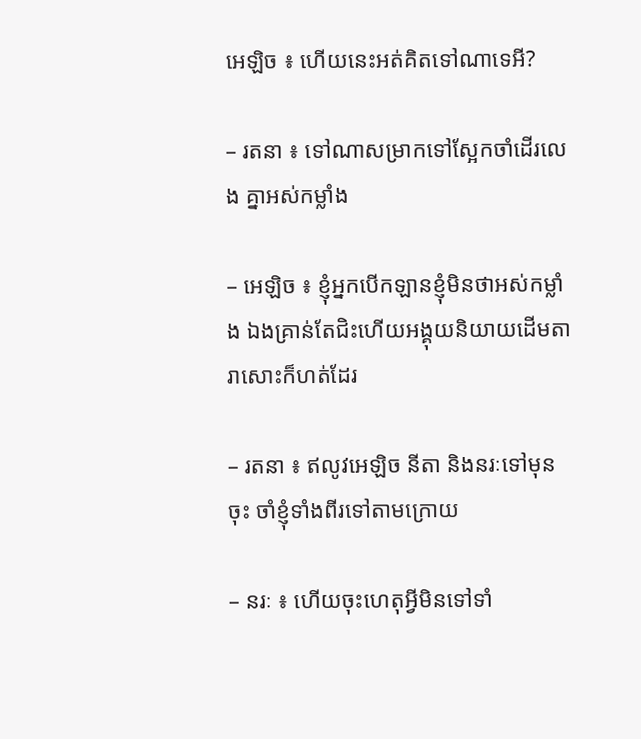អេឡិច ៖ ហើយនេះអត់គិតទៅណាទេអី?

– រតនា ៖ ទៅណាសម្រាកទៅស្អែកចាំដើរលេង គ្នាអស់កម្លាំង

– អេឡិច ៖ ខ្ញុំអ្នកបើកឡានខ្ញុំមិនថាអស់កម្លាំង ឯងគ្រាន់តែជិះហើយអង្គុយនិយាយដើមតារាសោះក៏ហត់ដែរ

– រតនា ៖ ឥលូវអេឡិច នីតា និងនរៈទៅមុនចុះ ចាំខ្ញុំទាំងពីរទៅតាមក្រោយ

– នរៈ ៖ ហើយចុះហេតុអ្វីមិនទៅទាំ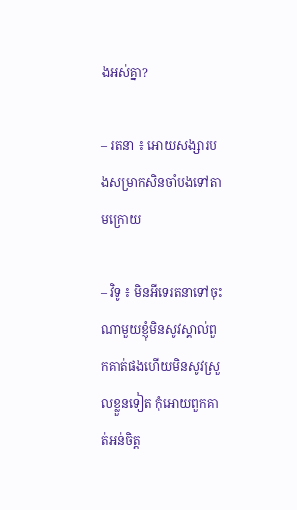ងអស់គ្នា?

– រតនា ៖ អោយសង្សារបងសម្រាកសិនចាំបងទៅតាមក្រោយ

– វិទូ ៖ មិនអីទេរតនាទៅចុះ ណាមួយខ្ញុំមិនសូវស្គាល់ពួកគាត់ផងហើយមិនសូវស្រួលខ្លួនទៀត កុំអោយពួកគាត់អន់ចិត្ត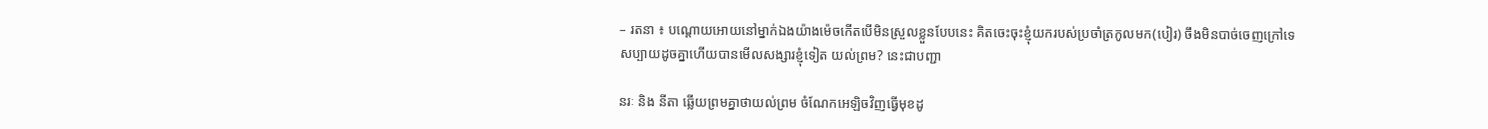– រតនា ៖ បណ្តោយអោយនៅម្នាក់ឯងយ៉ាងម៉េចកើតបើមិនស្រួលខ្លួនបែបនេះ គិតចេះចុះខ្ញុំយករបស់ប្រចាំត្រកូលមក(បៀរ) ចឹងមិនបាច់ចេញក្រៅទេ សប្បាយដូចគ្នាហើយបានមើលសង្សារខ្ញុំទៀត យល់ព្រម? នេះជាបញ្ជា

នរៈ និង នីតា ឆ្លើយព្រមគ្នាថាយល់ព្រម ចំណែកអេឡិចវិញធ្វើមុខដូ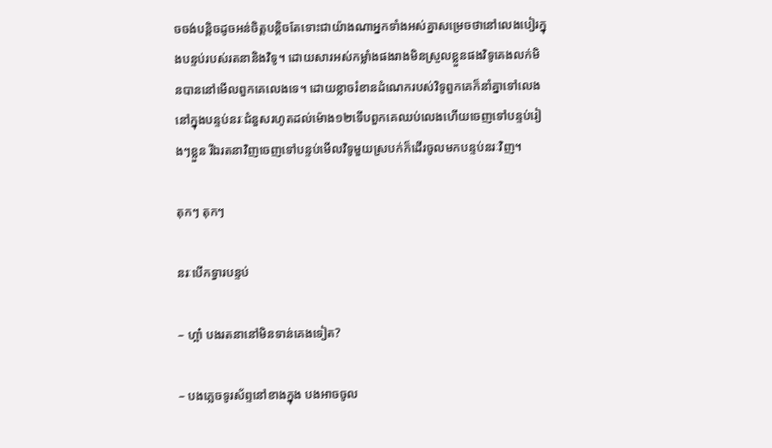ចចង់បន្តិចដូចអន់ចិត្តបន្តិចតែទោះជាយ៉ាងណាអ្នកទាំងអស់គ្នាសម្រេចថានៅលេងបៀរក្នុងបន្ទប់របស់រតនានិងវិទូ។ ដោយសារអស់កម្លាំងផងរាងមិនស្រួលខ្លួនផងវិទូគេងលក់មិនបាននៅមើលពួកគេលេងទេ។ ដោយខ្លាចរំខានដំណេករបស់វិទូពួកគេក៏នាំគ្នាទៅលេងនៅក្នុងបន្ទប់នរៈជំនួសរហូតដល់ម៉ោង១២ទើបពួកគេឈប់លេងហើយចេញទៅបន្ទប់រៀងៗខ្លួន រីឯរតនាវិញចេញទៅបន្ទប់មើលវិទូមួយស្របក់ក៏ដើរចូលមកបន្ទប់នរៈវិញ។

តុកៗ តុកៗ

នរៈបើកទ្វារបន្ទប់

– ហ្អា៎ បងរតនានៅមិនទាន់គេងទៀត?

– បងភ្លេចទូរស័ព្ទនៅខាងក្នុង បងអាចចូល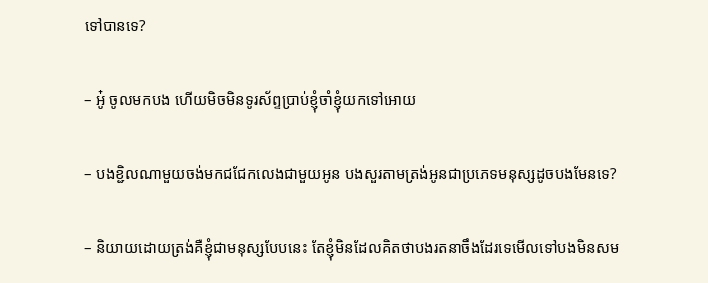ទៅបានទេ?

– អូ៎ ចូលមកបង ហើយមិចមិនទូរស័ព្ទប្រាប់ខ្ញុំចាំខ្ញុំយកទៅអោយ

– បងខ្ជិលណាមួយចង់មកជជែកលេងជាមួយអូន បងសួរតាមត្រង់អូនជាប្រភេទមនុស្សដូចបងមែនទេ?

– និយាយដោយត្រង់គឺខ្ញុំជាមនុស្សបែបនេះ តែខ្ញុំមិនដែលគិតថាបងរតនាចឹងដែរទេមើលទៅបងមិនសម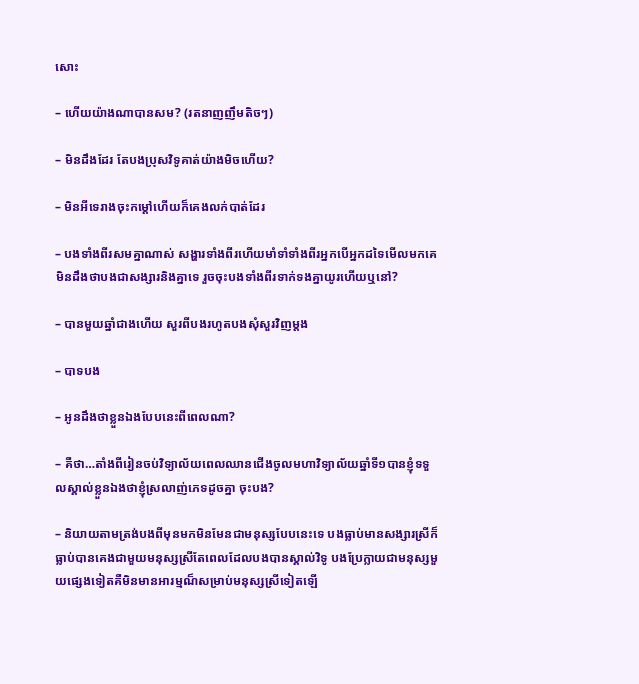សោះ

– ហើយយ៉ាងណាបានសម? (រតនាញញឹមតិចៗ)

– មិនដឹងដែរ តែបងប្រុសវិទូគាត់យ៉ាងមិចហើយ?

– មិនអីទេរាងចុះកម្តៅហើយក៏គេងលក់បាត់ដែរ

– បងទាំងពីរសមគ្នាណាស់ សង្ហារទាំងពីរហើយមាំទាំទាំងពីរអ្នកបើអ្នកដទៃមើលមកគេមិនដឹងថាបងជាសង្សារនិងគ្នាទេ រួចចុះបងទាំងពីរទាក់ទងគ្នាយូរហើយឬនៅ?

– បានមួយឆ្នាំជាងហើយ សួរពីបងរហូតបងសុំសួរវិញម្តង

– បាទបង

– អូនដឹងថាខ្លួនឯងបែបនេះពីពេលណា?

– គឺថា…តាំងពីរៀនចប់វិទ្យាល័យពេលឈានជើងចូលមហាវិទ្យាល័យឆ្នាំទី១បានខ្ញុំទទួលស្គាល់ខ្លួនឯងថាខ្ញុំស្រលាញ់ភេទដូចគ្នា ចុះបង?

– និយាយតាមត្រង់បងពីមុនមកមិនមែនជាមនុស្សបែបនេះទេ បងធ្លាប់មានសង្សារស្រីក៏ធ្លាប់បានគេងជាមួយមនុស្សស្រីតែពេលដែលបងបានស្គាល់វិទូ បងប្រែក្លាយជាមនុស្សមួយផ្សេងទៀតគឺមិនមានអារម្មណ៏សម្រាប់មនុស្សស្រីទៀតឡើ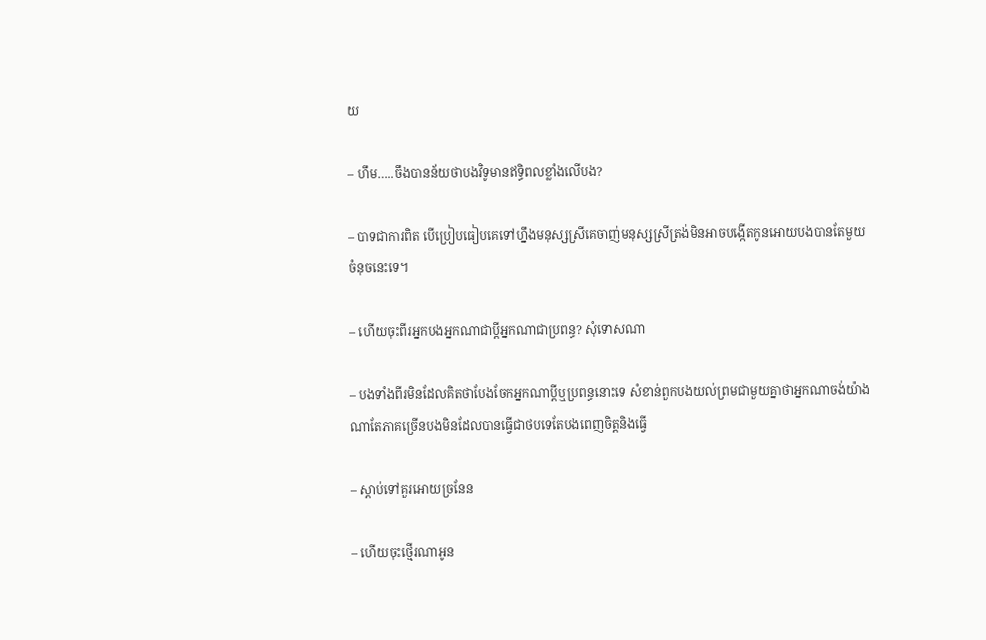យ

– ហឹម…..ចឹងបានន័យថាបងវិទូមានឥទ្ធិពលខ្លាំងលើបង?

– បាទជាការពិត បើប្រៀបធៀបគេទៅហ្នឹងមនុស្សស្រីគេចាញ់មនុស្សស្រីត្រង់មិនអាចបង្កើតកូនអោយបងបានតែមួយចំនុចនេះទេ។

– ហើយចុះពីរអ្នកបងអ្នកណាជាប្តីអ្នកណាជាប្រពន្ធ? សុំទោសណា

– បងទាំងពីរមិនដែលគិតថាបែងចែកអ្នកណាប្តីឬប្រពន្ធនោះទេ សំខាន់ពួកបងយល់ព្រមជាមួយគ្នាថាអ្នកណាចង់យ៉ាងណាតែភាគច្រើនបងមិនដែលបានធ្វើជាថបទេតែបងពេញចិត្តនិងធ្វើ

– ស្តាប់ទៅគួរអោយច្រនែន

– ហើយចុះថ្មើរណាអូន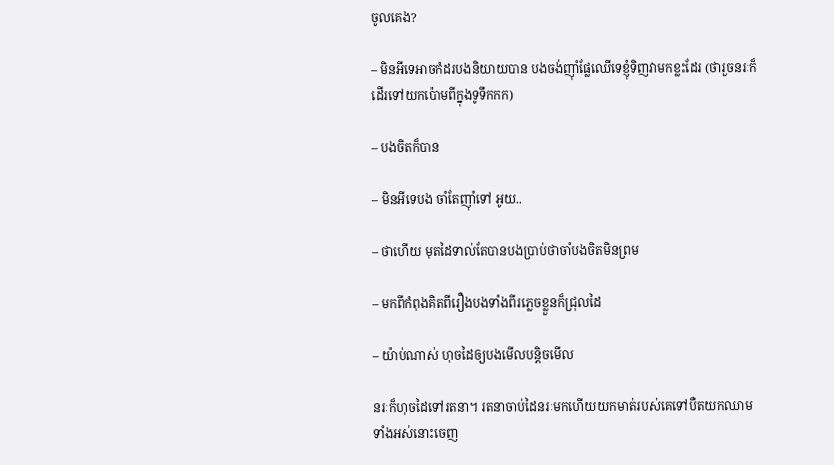ចូលគេង?

– មិនអីទេអាចកំដរបងនិយាយបាន បងចង់ញ៉ាំផ្លែឈើទេខ្ញុំទិញវាមកខ្លះដែរ (ថារួចនរៈក៏ដើរទៅយកប៉ោមពីក្នុងទូទឹកកក)

– បងចិតក៏បាន

– មិនអីទេបង ចាំតែញ៉ាំទៅ អូយ..

– ថាហើយ មុតដៃទាល់តែបានបងប្រាប់ថាចាំបងចិតមិនព្រម

– មកពីកំពុងគិតពីរឿងបងទាំងពីរភ្លេចខ្លួនក៏ជ្រុលដៃ

– យ៉ាប់ណាស់ ហុចដៃឲ្យបងមើលបន្តិចមើល

នរៈក៏ហុចដៃទៅរតនា។ រតនាចាប់ដៃនរៈមកហើយយកមាត់របស់គេទៅបឺតយកឈាមទាំងអស់នោះចេញ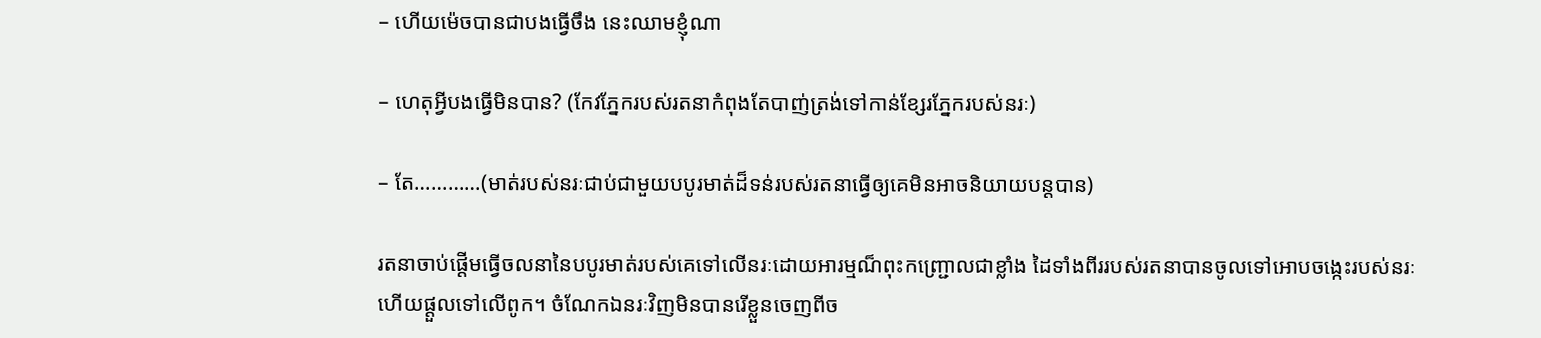– ហើយម៉េចបានជាបងធ្វើចឹង នេះឈាមខ្ញុំណា

– ហេតុអ្វីបងធ្វើមិនបាន? (កែវភ្នែករបស់រតនាកំពុងតែបាញ់ត្រង់ទៅកាន់ខ្សែរភ្នែករបស់នរៈ)

– តែ…………(មាត់របស់នរៈជាប់ជាមួយបបូរមាត់ដ៏ទន់របស់រតនាធ្វើឲ្យគេមិនអាចនិយាយបន្តបាន)

រតនាចាប់ផ្តើមធ្វើចលនានៃបបូរមាត់របស់គេទៅលើនរៈដោយអារម្មណ៏ពុះកញ្ជ្រោលជាខ្លាំង ដៃទាំងពីររបស់រតនាបានចូលទៅអោបចង្កេះរបស់នរៈហើយផ្តួលទៅលើពូក។ ចំណែកឯនរៈវិញមិនបានរើខ្លួនចេញពីច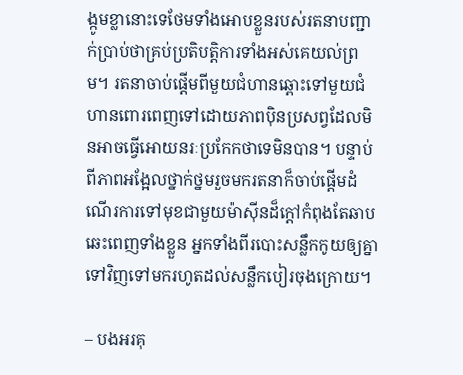ង្កូមខ្លានោះទេថែមទាំងអោបខ្លួនរបស់រតនាបញ្ជាក់ប្រាប់ថាគ្រប់ប្រតិបត្តិការទាំងអស់គេយល់ព្រម។ រតនាចាប់ផ្តើមពីមួយជំហានឆ្ពោះទៅមួយជំហានពោរពេញទៅដោយភាពប៉ិនប្រសព្វដែលមិនអាចធ្វើអោយនរៈប្រកែកថាទេមិនបាន។ បន្ទាប់ពីភាពអង្អែលថ្នាក់ថ្នមរួចមករតនាក៏ចាប់ផ្តើមដំណើរការទៅមុខជាមួយម៉ាស៊ីនដ៏ក្តៅកំពុងតែឆាបឆេះពេញទាំងខ្លួន អ្នកទាំងពីរបោះសន្លឹកកូយឲ្យគ្នាទៅវិញទៅមករហូតដល់សន្លឹកបៀរចុងក្រោយ។

– បងអរគុ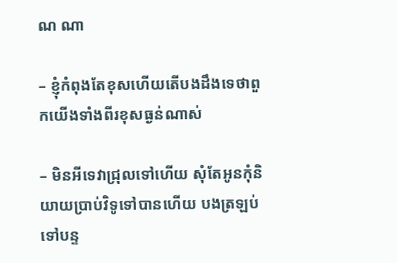ណ ណា

– ខ្ញុំកំពុងតែខុសហើយតើបងដឹងទេថាពួកយើងទាំងពីរខុសធ្ងន់ណាស់

– មិនអីទេវាជ្រុលទៅហើយ សុំតែអូនកុំនិយាយប្រាប់វិទូទៅបានហើយ បងត្រឡប់ទៅបន្ទ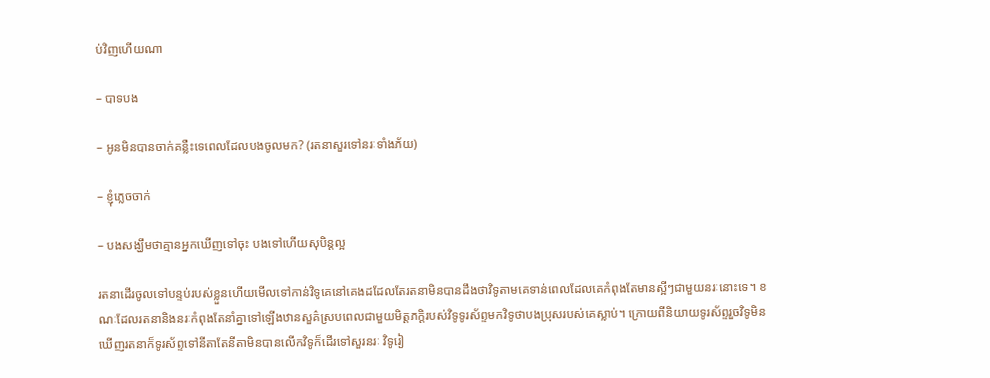ប់វិញហើយណា

– បាទបង

– អូនមិនបានចាក់គន្លឺះទេពេលដែលបងចូលមក? (រតនាសួរទៅនរៈទាំងភ័យ)

– ខ្ញុំភ្លេចចាក់

– បងសង្ឃឹមថាគ្មានអ្នកឃើញទៅចុះ បងទៅហើយសុបិន្តល្អ

រតនាដើរចូលទៅបន្ទប់របស់ខ្លួនហើយមើលទៅកាន់វិទូគេនៅគេងដដែលតែរតនាមិនបានដឹងថាវិទូតាមគេទាន់ពេលដែលគេកំពុងតែមានស្អីៗជាមួយនរៈនោះទេ។ ខណៈដែលរតនានិងនរៈកំពុងតែនាំគ្នាទៅឡើងឋានសួគ៌ស្របពេលជាមួយមិត្តភក្តិរបស់វិទូទូរស័ព្ទមកវិទូថាបងប្រុសរបស់គេស្លាប់។ ក្រោយពីនិយាយទូរស័ព្ទរួចវិទូមិនឃើញរតនាក៏ទូរស័ព្ទទៅនីតាតែនីតាមិនបានលើកវិទូក៏ដើរទៅសួរនរៈ វិទូរៀ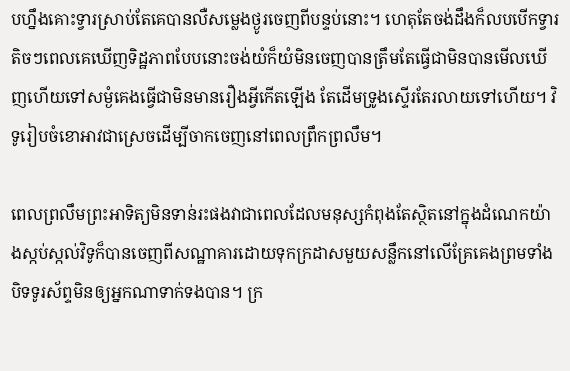បហ្នឹងគោះទ្វារស្រាប់តែគេបានលឺសម្លេងថ្ងូរចេញពីបន្ទប់នោះ។ ហេតុតែចង់ដឹងក៏លបបើកទ្វារតិចៗពេលគេឃើញទិដ្ឋភាពបែបនោះចង់យំក៏យំមិនចេញបានត្រឹមតែធ្វើជាមិនបានមើលឃើញហើយទៅសម្ងំគេងធ្វើជាមិនមានរឿងអ្វីកើតឡើង តែដើមទ្រូងស្ទើរតែរលាយទៅហើយ។ វិទូរៀបចំខោអាវជាស្រេចដើម្បីចាកចេញនៅពេលព្រឹកព្រលឹម។

ពេលព្រលឹមព្រះអាទិត្យមិនទាន់រះផងវាជាពេលដែលមនុស្សកំពុងតែស្ថិតនៅក្នុងដំណេកយ៉ាងស្កប់ស្កល់វិទូក៏បានចេញពីសណ្ឋាគារដោយទុកក្រដាសមួយសន្លឹកនៅលើគ្រែគេងព្រមទាំងបិទទូរស័ព្ទមិនឲ្យអ្នកណាទាក់ទងបាន។ ក្រ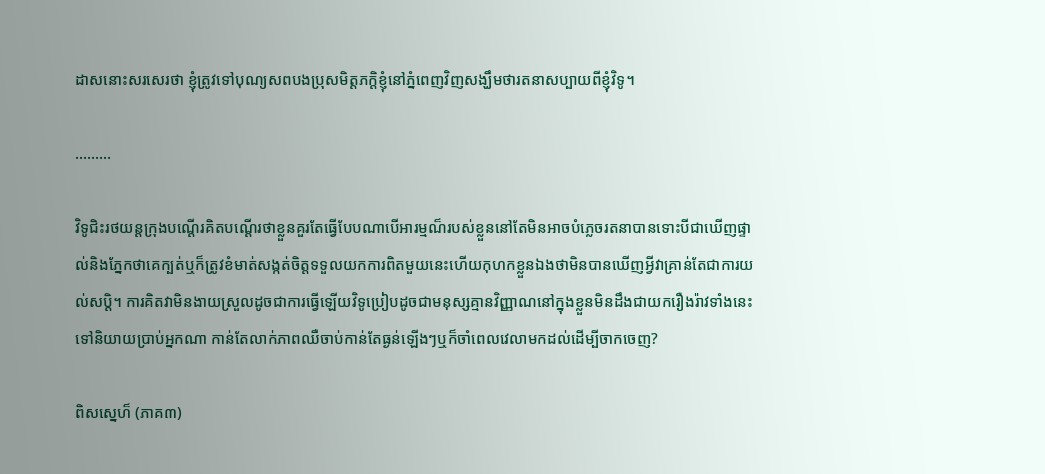ដាសនោះសរសេរថា ខ្ញុំត្រូវទៅបុណ្យសពបងប្រុសមិត្តភក្តិខ្ញុំនៅភ្នំពេញវិញសង្ឃឹមថារតនាសប្បាយពីខ្ញុំវិទូ។

………

វិទូជិះរថយន្តក្រុងបណ្តើរគិតបណ្តើរថាខ្លួនគួរតែធ្វើបែបណាបើអារម្មណ៏របស់ខ្លួននៅតែមិនអាចបំភ្លេចរតនាបានទោះបីជាឃើញផ្ទាល់និងភ្នែកថាគេក្បត់ឬក៏ត្រូវខំមាត់សង្កត់ចិត្តទទួលយកការពិតមួយនេះហើយកុហកខ្លួនឯងថាមិនបានឃើញអ្វីវាគ្រាន់តែជាការយល់សប្តិ។ ការគិតវាមិនងាយស្រួលដូចជាការធ្វើឡើយវិទូប្រៀបដូចជាមនុស្សគ្មានវិញ្ញាណនៅក្នុងខ្លួនមិនដឹងជាយករឿងរ៉ាវទាំងនេះទៅនិយាយប្រាប់អ្នកណា កាន់តែលាក់ភាពឈឺចាប់កាន់តែធ្ងន់ឡើងៗឬក៏ចាំពេលវេលាមកដល់ដើម្បីចាកចេញ?

ពិសស្នេហ៏ (ភាគ៣)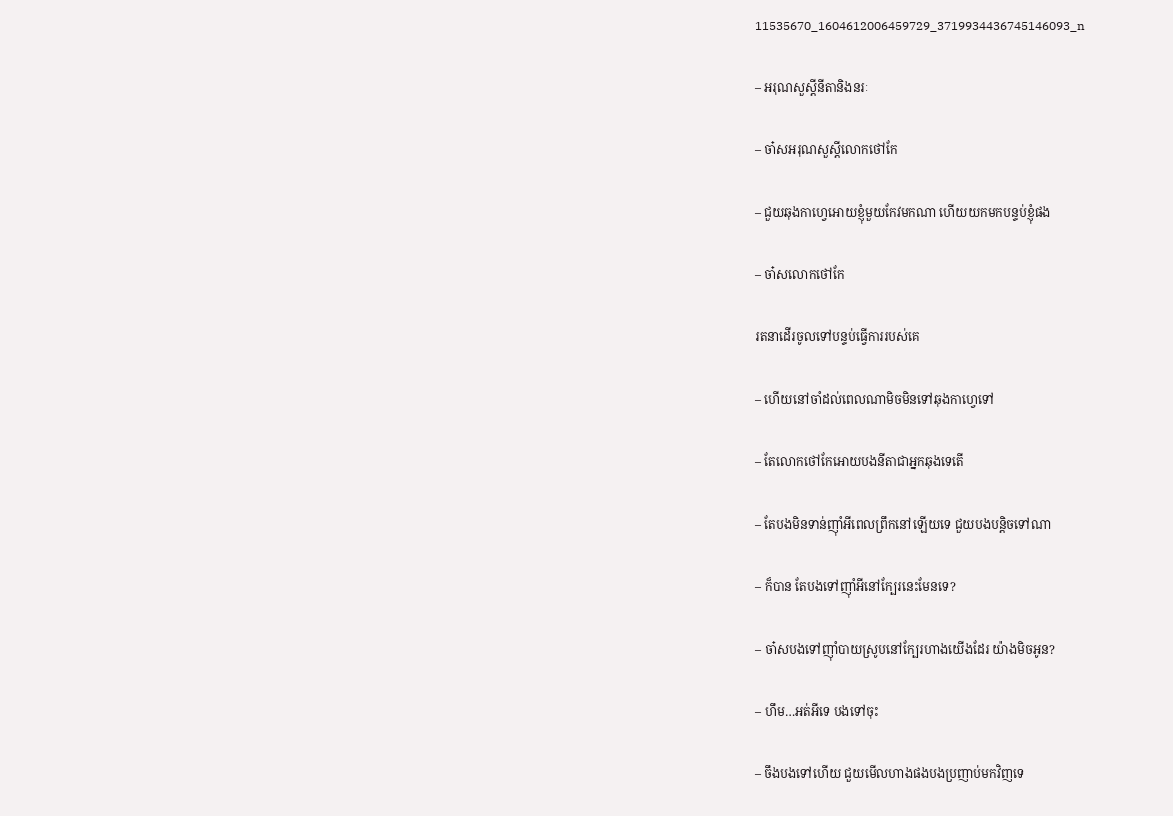11535670_1604612006459729_3719934436745146093_n

– អរុណសួស្តីនីតានិងនរៈ

– ចា៎សអរុណសួស្តីលោកថៅកែ

– ជួយឆុងកាហ្វេអោយខ្ញុំមួយកែវមកណា ហើយយកមកបន្ទប់ខ្ញុំផង

– ចា៎សលោកថៅកែ

រតនាដើរចូលទៅបន្ទប់ធ្វើការរបស់គេ

– ហើយនៅចាំដល់ពេលណាមិចមិនទៅឆុងកាហ្វេទៅ

– តែលោកថៅកែអោយបងនីតាជាអ្នកឆុងទេតើ

– តែបងមិនទាន់ញ៉ាំអីពេលព្រឹកនៅឡើយទេ ជួយបងបន្តិចទៅណា

– ក៏បាន តែបងទៅញ៉ាំអីនៅក្បែរនេះមែនទេ?

– ចា៎សបងទៅញ៉ាំបាយស្រូបនៅក្បែរហាងយើងដែរ យ៉ាងមិចអូន?

– ហឹម…អត់អីទេ បងទៅចុះ

– ចឹងបងទៅហើយ ជួយមើលហាងផងបងប្រញាប់មកវិញទេ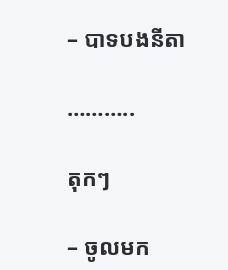– បាទបងនីតា

………..

តុកៗ

– ចូលមក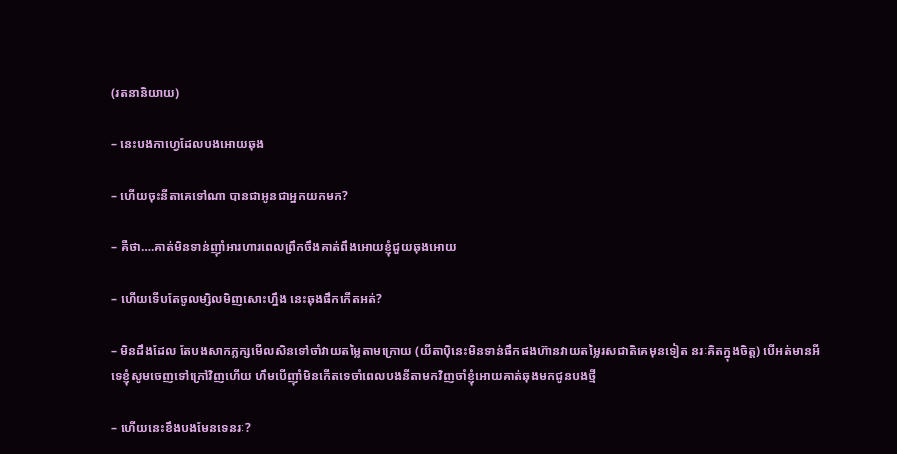(រតនានិយាយ)

– នេះបងកាហ្វេដែលបងអោយឆុង

– ហើយចុះនីតាគេទៅណា បានជាអូនជាអ្នកយកមក?

– គឺថា….គាត់មិនទាន់ញ៉ាំអារហារពេលព្រឹកចឹងគាត់ពឹងអោយខ្ញុំជួយឆុងអោយ

– ហើយទើបតែចូលម្សិលមិញសោះហ្នឹង នេះឆុងផឹកកើតអត់?

– មិនដឹងដែល តែបងសាកភ្លក្សមើលសិនទៅចាំវាយតម្លៃតាមក្រោយ (យីតាប៉ិនេះមិនទាន់ផឹកផងហ៊ានវាយតម្លៃរសជាតិគេមុនទៀត នរៈគិតក្នុងចិត្ត) បើអត់មានអីទេខ្ញុំសូមចេញទៅក្រៅវិញហើយ ហឹមបើញ៉ាំមិនកើតទេចាំពេលបងនីតាមកវិញចាំខ្ញុំអោយគាត់ឆុងមកជូនបងថ្មី

– ហើយនេះខឹងបងមែនទេនរៈ?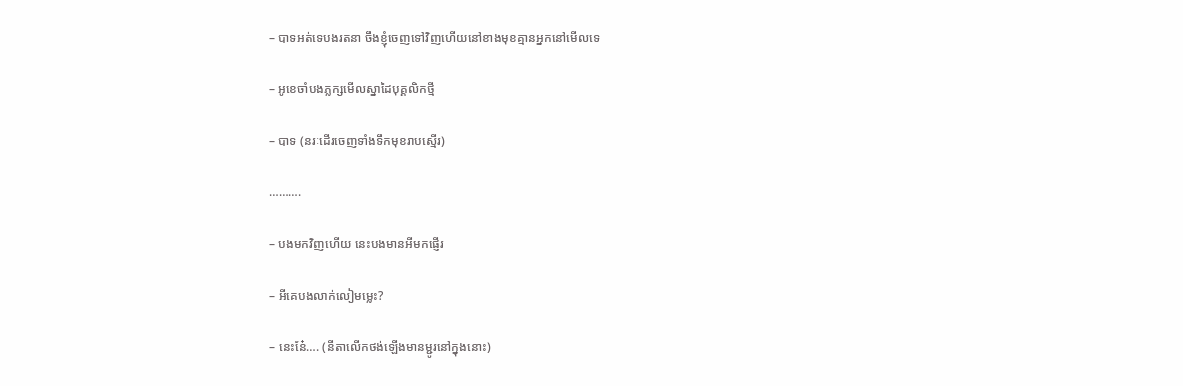– បាទអត់ទេបងរតនា ចឹងខ្ញុំចេញទៅវិញហើយនៅខាងមុខគ្មានអ្នកនៅមើលទេ

– អូខេចាំបងភ្លក្សមើលស្នាដៃបុគ្គលិកថ្មី

– បាទ (នរៈដើរចេញទាំងទឹកមុខរាបស្មើរ)

……….

– បងមកវិញហើយ នេះបងមានអីមកផ្ញើរ

– អីគេបងលាក់លៀមម្លេះ?

– នេះនែ៎…. (នីតាលើកថង់ឡើងមានម្ជូរនៅក្នុងនោះ)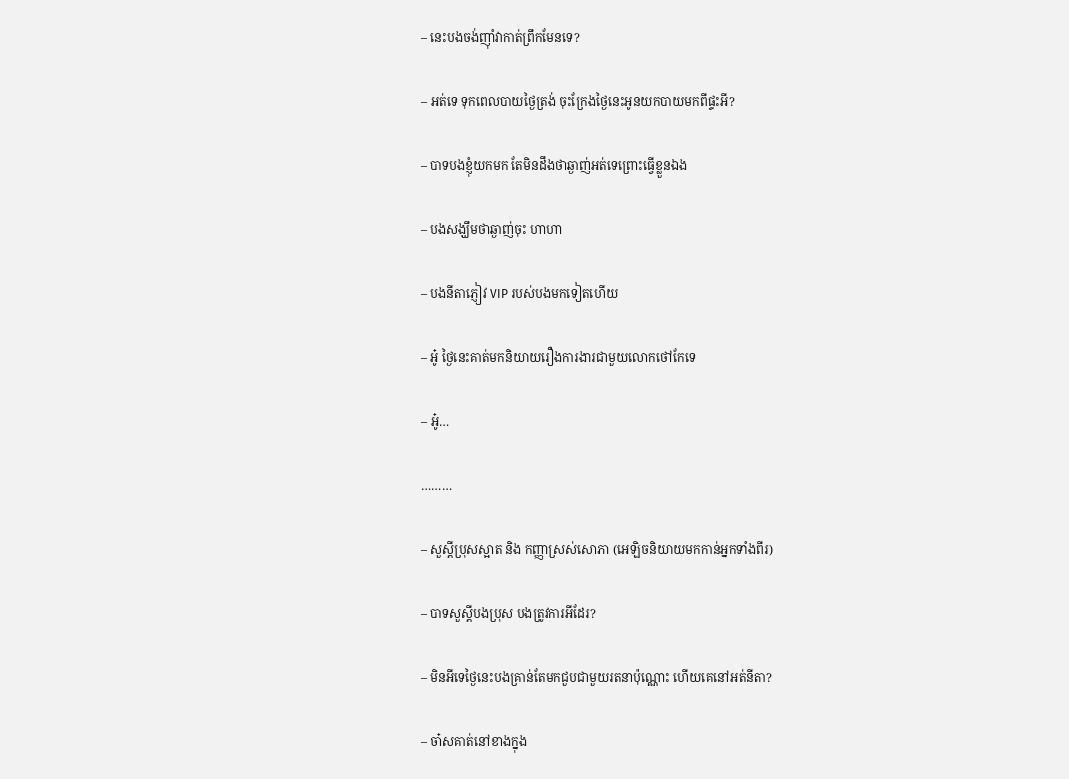– នេះបងចង់ញ៉ាំវាកាត់ព្រឹកមែនទេ?

– អត់ទេ ទុកពេលបាយថ្ងៃត្រង់ ចុះក្រែងថ្ងៃនេះអូនយកបាយមកពីផ្ទះអី?

– បាទបងខ្ញុំយកមក តែមិនដឹងថាឆ្ងាញ់អត់ទេព្រោះធ្វើខ្លួនឯង

– បងសង្ឃឹមថាឆ្ងាញ់ចុះ ហាហា

– បងនីតាភ្ញៀវ VIP របស់បងមកទៀតហើយ

– អូ៎ ថ្ងៃនេះគាត់មកនិយាយរឿងការងារជាមួយលោកថៅកែទេ

– អូ៎…

………

– សួស្តីប្រុសស្អាត និង កញ្ញាស្រស់សោភា (អេឡិចនិយាយមកកាន់អ្នកទាំងពីរ)

– បាទសួស្តីបងប្រុស បងត្រូវការអីដែរ?

– មិនអីទេថ្ងៃនេះបងគ្រាន់តែមកជួបជាមួយរតនាប៉ុណ្ណោះ ហើយគេនៅអត់នីតា?

– ចា៎សគាត់នៅខាងក្នុង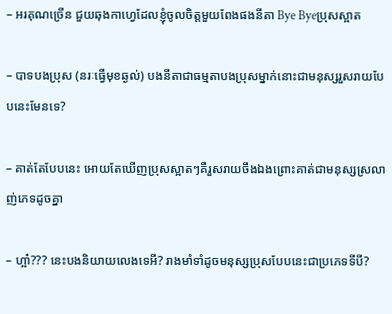– អរគុណច្រើន ជួយឆុងកាហ្វេដែលខ្ញុំចូលចិត្តមួយពែងផងនីតា Bye Byeប្រុសស្អាត

– បាទបងប្រុស (នរៈធ្វើមុខឆ្ងល់) បងនីតាជាធម្មតាបងប្រុសម្នាក់នោះជាមនុស្សរួសរាយបែបនេះមែនទេ?

– គាត់តែបែបនេះ អោយតែឃើញប្រុសស្អាតៗគឺរួសរាយចឹងឯងព្រោះគាត់ជាមនុស្សស្រលាញ់ភេទដូចគ្នា

– ហ្អា៎??? នេះបងនិយាយលេងទេអី? រាងមាំទាំដូចមនុស្សប្រុសបែបនេះជាប្រភេទទីបី?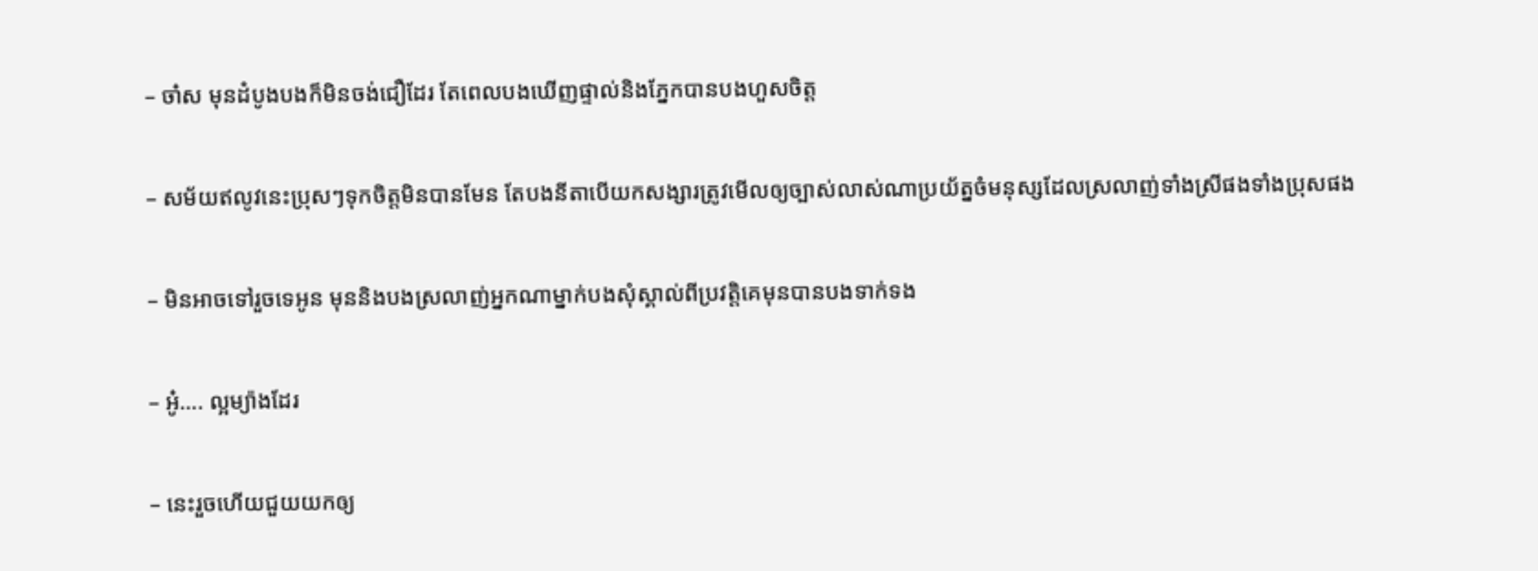– ចា៎ស មុនដំបូងបងក៏មិនចង់ជឿដែរ តែពេលបងឃើញផ្ទាល់និងភ្នែកបានបងហួសចិត្ត

– សម័យឥលូវនេះប្រុសៗទុកចិត្តមិនបានមែន តែបងនីតាបើយកសង្សារត្រូវមើលឲ្យច្បាស់លាស់ណាប្រយ័ត្នចំមនុស្សដែលស្រលាញ់ទាំងស្រីផងទាំងប្រុសផង

– មិនអាចទៅរួចទេអូន មុននិងបងស្រលាញ់អ្នកណាម្នាក់បងសុំស្គាល់ពីប្រវត្តិគេមុនបានបងទាក់ទង

– អូ៎…. ល្អម្យ៉ាងដែរ

– នេះរួចហើយជួយយកឲ្យ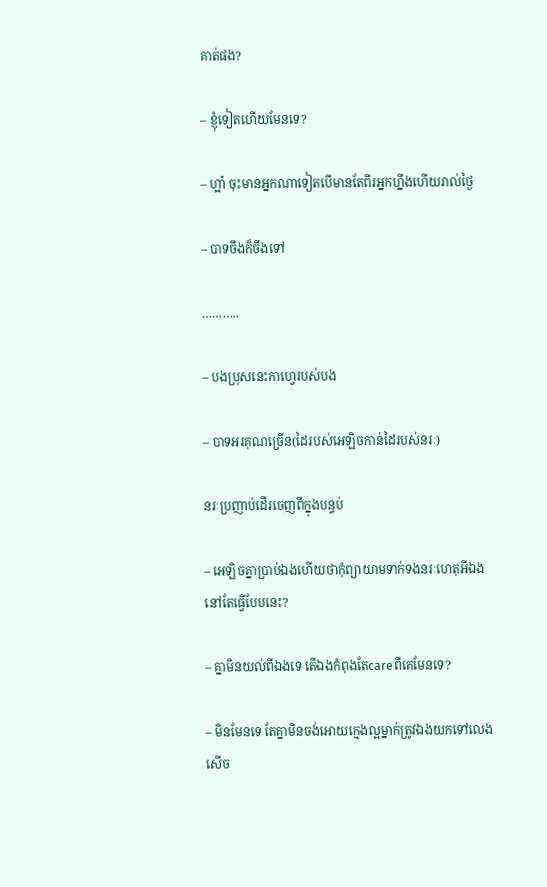គាត់ផង?

– ខ្ញុំទៀតហើយមែនទេ?

– ហ្អា៎ ចុះមានអ្នកណាទៀតបើមានតែពីរអ្នកហ្នឹងហើយរាល់ថ្ងៃ

– បាទចឹងក៏ចឹងទៅ

………..

– បងប្រុសនេះកាហ្វេរបស់បង

– បាទអរគុណច្រើន(ដៃរបស់អេឡិចកាន់ដៃរបស់នរៈ)

នរៈប្រញាប់ដើរចេញពីក្នុងបន្ទប់

– អេឡិចគ្នាប្រាប់ឯងហើយថាកុំព្យាយាមទាក់ទងនរៈហេតុអីឯងនៅតែធ្វើបែបនេះ?

– គ្នាមិនយល់ពីឯងទេ តើឯងកំពុងតែcareពីគេមែនទេ?

– មិនមែនទេ តែគ្នាមិនចង់អោយក្មេងល្អម្នាក់ត្រូវឯងយកទៅលេងសើច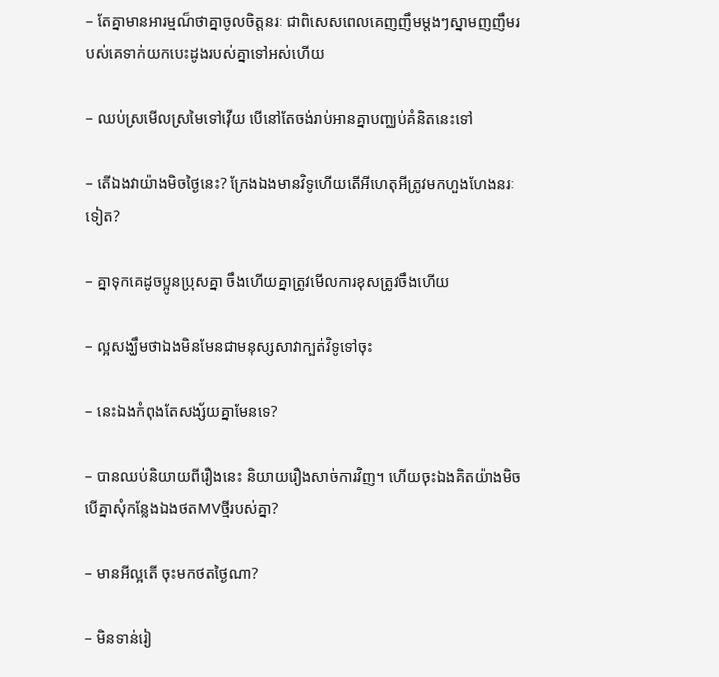– តែគ្នាមានអារម្មណ៏ថាគ្នាចូលចិត្តនរៈ ជាពិសេសពេលគេញញឹមម្តងៗស្នាមញញឹមរបស់គេទាក់យកបេះដូងរបស់គ្នាទៅអស់ហើយ

– ឈប់ស្រមើលស្រមៃទៅវ៉ើយ បើនៅតែចង់រាប់អានគ្នាបញ្ឈប់គំនិតនេះទៅ

– តើឯងវាយ៉ាងមិចថ្ងៃនេះ? ក្រែងឯងមានវិទូហើយតើអីហេតុអីត្រូវមកហួងហែងនរៈទៀត?

– គ្នាទុកគេដូចប្អូនប្រុសគ្នា ចឹងហើយគ្នាត្រូវមើលការខុសត្រូវចឹងហើយ

– ល្អសង្ឃឹមថាឯងមិនមែនជាមនុស្សសាវាក្បត់វិទូទៅចុះ

– នេះឯងកំពុងតែសង្ស័យគ្នាមែនទេ?

– បានឈប់និយាយពីរឿងនេះ និយាយរឿងសាច់ការវិញ។ ហើយចុះឯងគិតយ៉ាងមិចបើគ្នាសុំកន្លែងឯងថតMVថ្មីរបស់គ្នា?

– មានអីល្អតើ ចុះមកថតថ្ងៃណា?

– មិនទាន់រៀ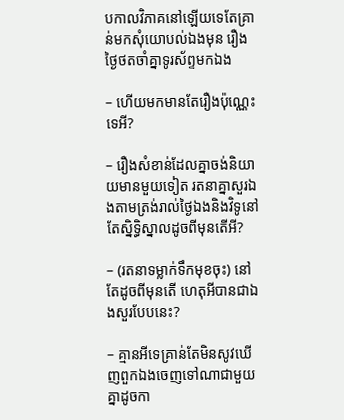បកាលវិភាគនៅឡើយទេតែគ្រាន់មកសុំយោបល់ឯងមុន រឿងថ្ងៃថតចាំគ្នាទូរស័ព្ទមកឯង

– ហើយមកមានតែរឿងប៉ុណ្ណេះទេអី?

– រឿងសំខាន់ដែលគ្នាចង់និយាយមានមួយទៀត រតនាគ្នាសួរឯងតាមត្រង់រាល់ថ្ងៃឯងនិងវិទូនៅតែស្និទ្ធិស្នាលដូចពីមុនតើអី?

– (រតនាទម្លាក់ទឹកមុខចុះ) នៅតែដូចពីមុនតើ ហេតុអីបានជាឯងសួរបែបនេះ?

– គ្មានអីទេគ្រាន់តែមិនសូវឃើញពួកឯងចេញទៅណាជាមួយគ្នាដូចកា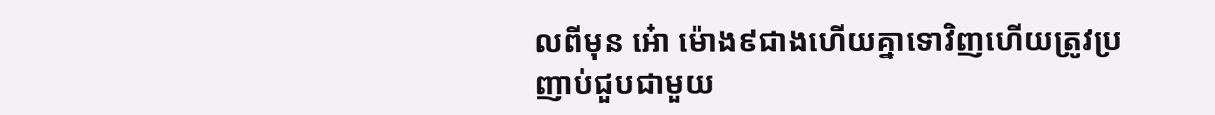លពីមុន អ៎ោ ម៉ោង៩ជាងហើយគ្នាទោវិញហើយត្រូវប្រញាប់ជួបជាមួយ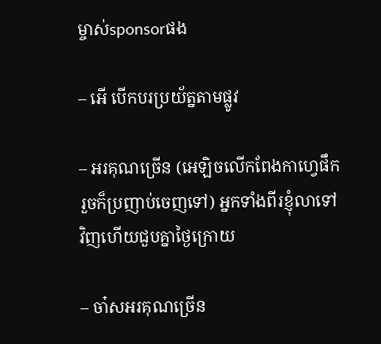ម្ចាស់sponsorផង

– អើ បើកបរប្រយ័ត្នតាមផ្លូវ

– អរគុណច្រើន (អេឡិចលើកពែងកាហ្វេផឹករួចក៏ប្រញាប់ចេញទៅ) អ្នកទាំងពីរខ្ញុំលាទៅវិញហើយជួបគ្នាថ្ងៃក្រោយ

– ចា៎សអរគុណច្រើន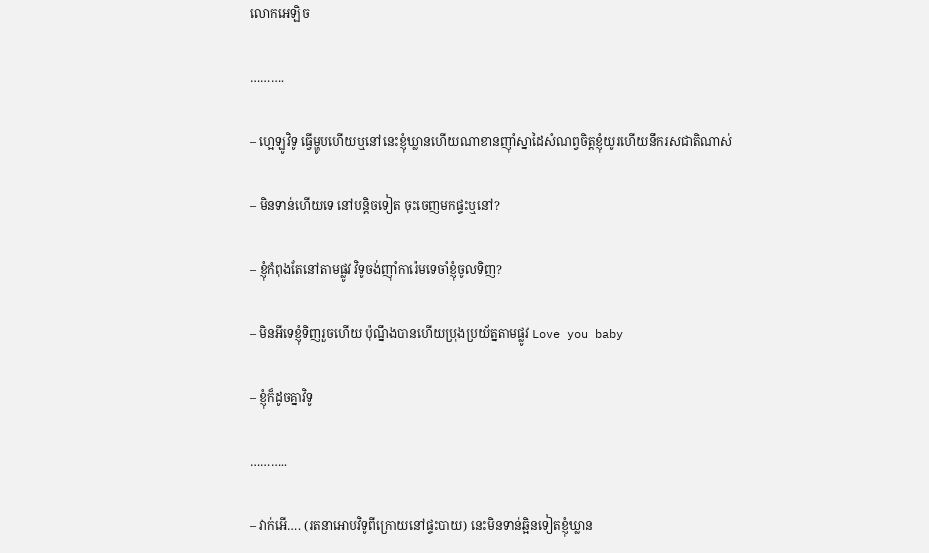លោកអេឡិច

……….

– ហ្អេឡូវិទូ ធ្វើម្ហូបហើយឬនៅនេះខ្ញុំឃ្លានហើយណាខានញ៉ាំស្នាដៃសំណព្វចិត្តខ្ញុំយូរហើយនឹករសជាតិណាស់

– មិនទាន់ហើយទេ នៅបន្តិចទៀត ចុះចេញមកផ្ទះឬនៅ?

– ខ្ញុំកំពុងតែនៅតាមផ្លូវ វិទូចង់ញ៉ាំការ៉េមទេចាំខ្ញុំចូលទិញ?

– មិនអីទេខ្ញុំទិញរួចហើយ ប៉ុណ្នឹងបានហើយប្រុងប្រយ័ត្នតាមផ្លូវ Love you baby

– ខ្ញុំក៏ដូចគ្នាវិទូ

………..

– វាក់អើ…. (រតនាអោបវិទូពីក្រោយនៅផ្ទះបាយ) នេះមិនទាន់ឆ្អិនទៀតខ្ញុំឃ្លាន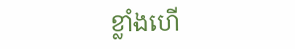ខ្លាំងហើ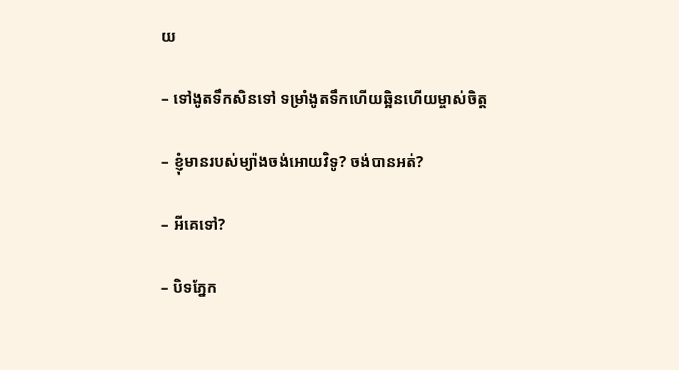យ

– ទៅងូតទឹកសិនទៅ ទម្រាំងូតទឹកហើយឆ្អិនហើយម្ចាស់ចិត្ត

– ខ្ញុំមានរបស់ម្យ៉ាងចង់អោយវិទូ? ចង់បានអត់?

– អីគេទៅ?

– បិទភ្នែក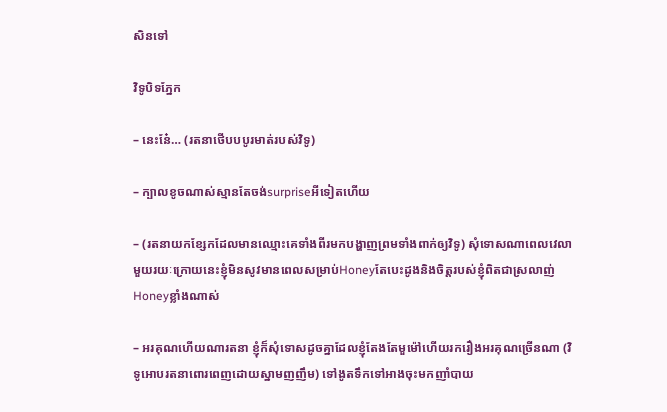សិនទៅ

វិទូបិទភ្នែក

– នេះនែ៎… (រតនាថើបបបូរមាត់របស់វិទូ)

– ក្បាលខូចណាស់ស្មានតែចង់surpriseអីទៀតហើយ

– (រតនាយកខ្សែកដែលមានឈ្មោះគេទាំងពីរមកបង្ហាញព្រមទាំងពាក់ឲ្យវិទូ) សុំទោសណាពេលវេលាមួយរយៈក្រោយនេះខ្ញុំមិនសូវមានពេលសម្រាប់Honeyតែបេះដូងនិងចិត្តរបស់ខ្ញុំពិតជាស្រលាញ់Honeyខ្លាំងណាស់

– អរគុណហើយណារតនា ខ្ញុំក៏សុំទោសដូចគ្នាដែលខ្ញុំតែងតែមួម៉ៅហើយរករឿងអរគុណច្រើនណា (វិទូអោបរតនាពោរពេញដោយស្នាមញញឹម) ទៅងូតទឹកទៅអាងចុះមកញាំបាយ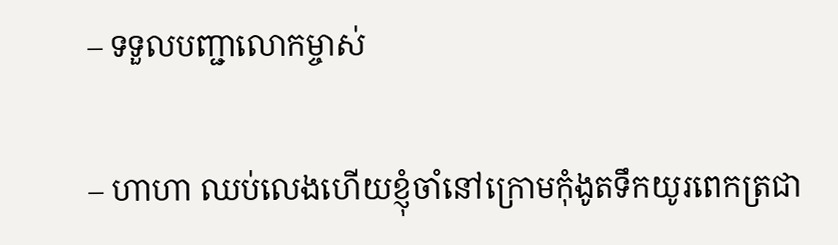– ទទួលបញ្ជាលោកម្ចាស់

– ហាហា ឈប់លេងហើយខ្ញុំចាំនៅក្រោមកុំងូតទឹកយូរពេកត្រជា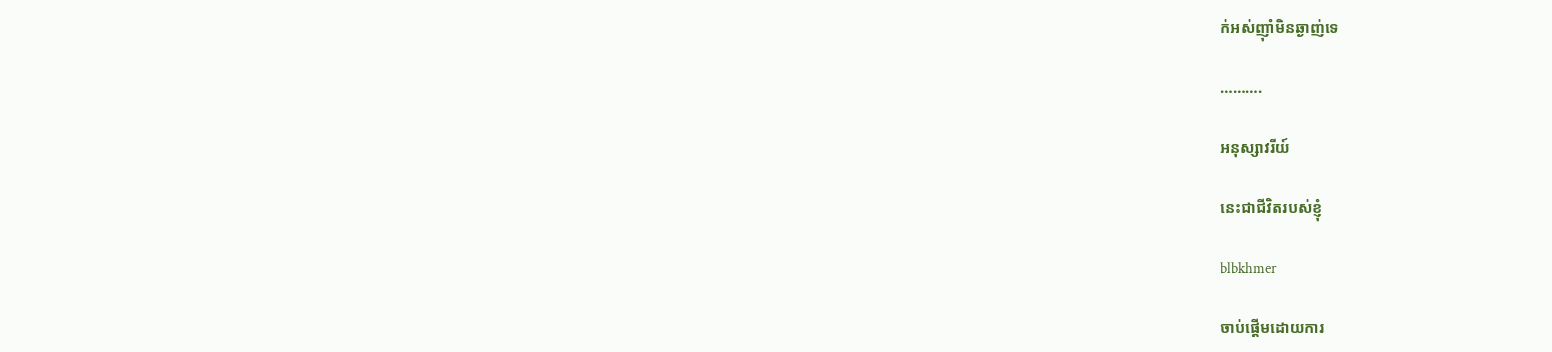ក់អស់ញ៉ាំមិនឆ្ងាញ់ទេ

……….

អនុស្សាវរីយ៍

នេះជាជីវិតរបស់ខ្ញុំ

blbkhmer

ចាប់ផ្តើមដោយការ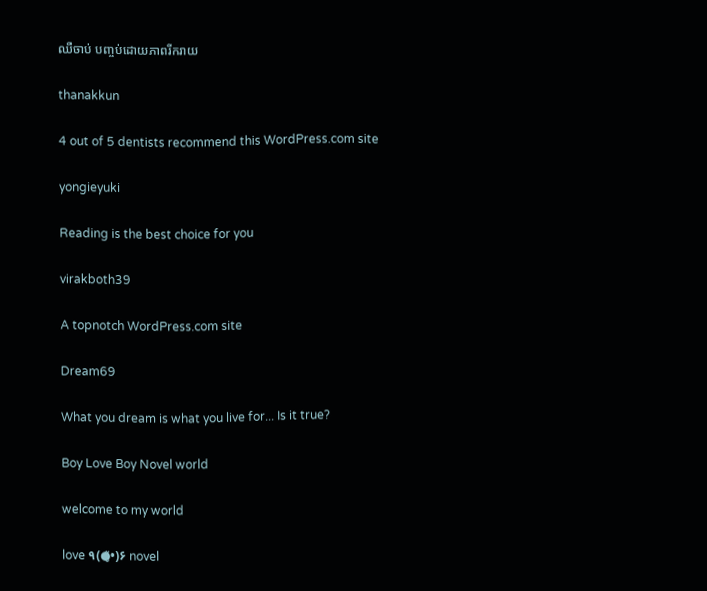ឈឺចាប់ បញ្ចប់ដោយភាពរីករាយ

thanakkun

4 out of 5 dentists recommend this WordPress.com site

yongieyuki

Reading is the best choice for you

virakboth39

A topnotch WordPress.com site

Dream69

What you dream is what you live for... Is it true?

Boy Love Boy Novel world

welcome to my world

love ٩(●̮̃•)۶ novel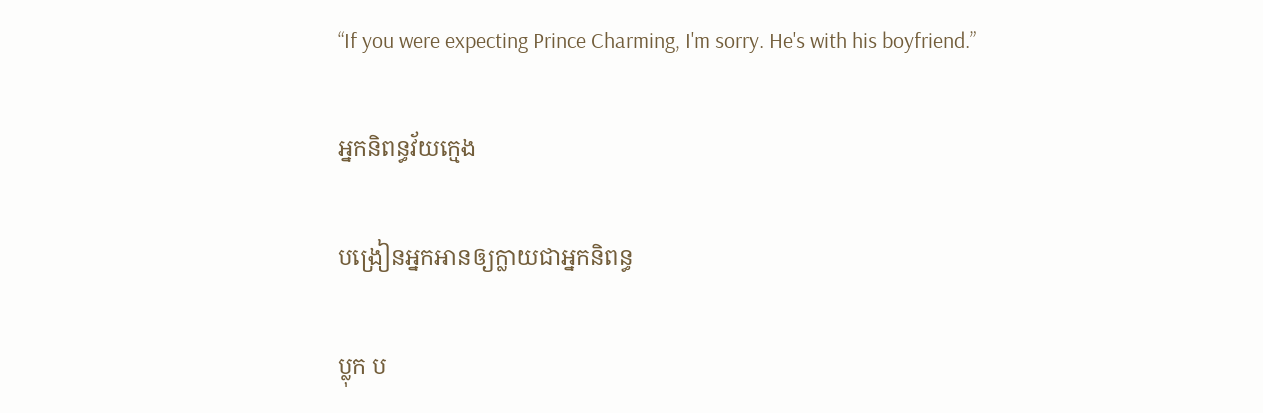“If you were expecting Prince Charming, I'm sorry. He's with his boyfriend.”

អ្នកនិពន្ធវ័យក្មេង

បង្រៀនអ្នកអានឲ្យក្លាយជាអ្នកនិពន្ធ

ប្លុក ប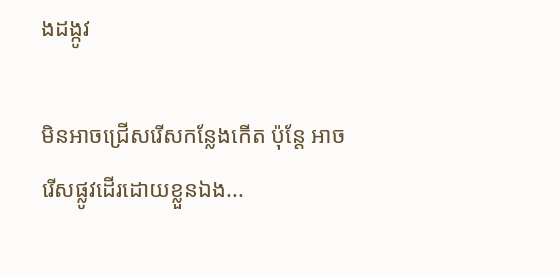ងដង្កូវ

មិនអាចជ្រើសរើសកន្លែងកើត ប៉ុន្តែ អាចរើសផ្លូវដើរដោយខ្លួនឯង...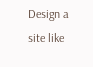Design a site like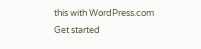this with WordPress.com
Get started